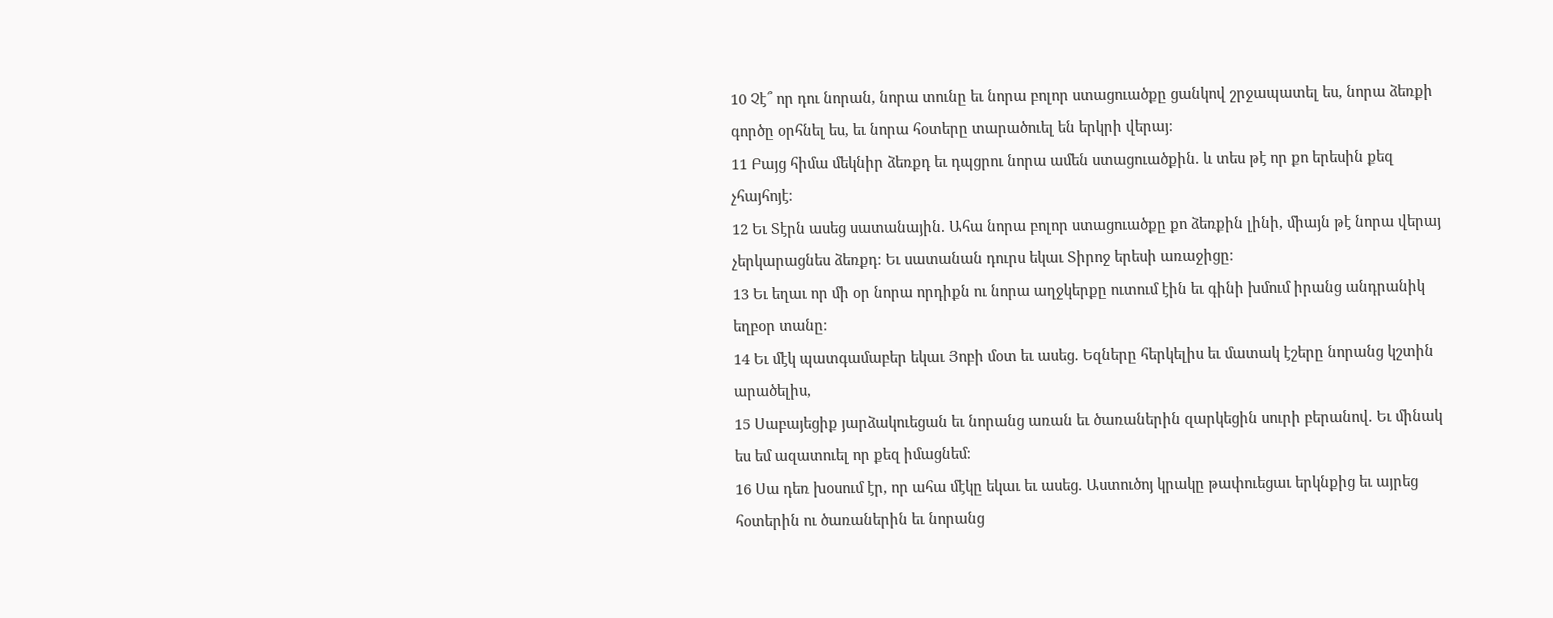10 Չէ՞ որ դու նորան, նորա տունը եւ նորա բոլոր ստացուածքը ցանկով շրջապատել ես, նորա ձեռքի գործը օրհնել ես, եւ նորա հօտերը տարածուել են երկրի վերայ։
11 Բայց հիմա մեկնիր ձեռքդ եւ դպցրու նորա ամեն ստացուածքին. և տես թէ որ քո երեսին քեզ չհայհոյէ։
12 Եւ Տէրն ասեց սատանային. Ահա նորա բոլոր ստացուածքը քո ձեռքին լինի, միայն թէ նորա վերայ չերկարացնես ձեռքդ։ Եւ սատանան դուրս եկաւ Տիրոջ երեսի առաջիցը։
13 Եւ եղաւ որ մի օր նորա որդիքն ու նորա աղջկերքը ուտում էին եւ գինի խմում իրանց անդրանիկ եղբօր տանը։
14 Եւ մէկ պատգամաբեր եկաւ Յոբի մօտ եւ ասեց. Եզները հերկելիս եւ մատակ էշերը նորանց կշտին արածելիս,
15 Սաբայեցիք յարձակուեցան եւ նորանց առան եւ ծառաներին զարկեցին սուրի բերանով. Եւ մինակ ես եմ ազատուել որ քեզ իմացնեմ։
16 Սա դեռ խօսում էր, որ ահա մէկը եկաւ եւ ասեց. Աստուծոյ կրակը թափուեցաւ երկնքից եւ այրեց հօտերին ու ծառաներին եւ նորանց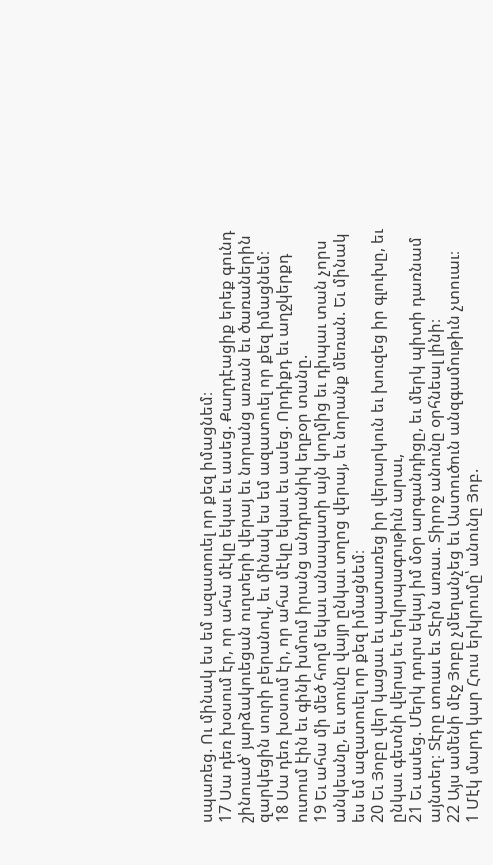սպառեց. Ու մինակ ես եմ ազատուել որ քեզ իմացնեմ։
17 Սա դեռ խօսում էր, որ ահա մէկը եկաւ եւ ասեց. Քաղդէացիք երեք գունդ շինուած՝ յարձակուեցան ուղտերի վերայ եւ նորանց առան եւ ծառաներին զարկեցին սուրի բերանով, եւ մինակ ես եմ ազատուել որ քեզ իմացնեմ։
18 Սա դեռ խօսում էր, որ ահա մէկը եկաւ եւ ասեց. Որդիքդ եւ աղջկերքդ ուտում էին եւ գինի խմում իրանց անդրանիկ եղբօր տանը.
19 Եւ ահա մի մեծ հողմ եկաւ անապատի այն կողմից եւ դիպաւ տան չորս անկեանը, եւ տունը վայր ընկաւ տղոց վերայ, եւ նորանք մեռան. Եւ մինակ ես եմ ազատուել որ քեզ իմացնեմ։
20 Եւ Յոբը վեր կացաւ եւ պատառեց իր վերարկուն եւ խուզեց իր գլուխը, եւ ընկաւ գետնի վերայ եւ երկրպագութիւն արաւ,
21 Եւ ասեց. Մերկ դուրս եկայ իմ մօր արգանդիցը, եւ մերկ պիտի դառնամ այնտեղ։ Տէրը տուաւ եւ Տէրն առաւ. Տիրոջ անունը օրհնեալ լինի։
22 Այս ամենի մէջ Յոբը չմեղանչեց եւ Աստուծուն անզգամութիւն չտուաւ։
1 Մէկ մարդ կար Հուս երկրումը՝ անունը Յոբ.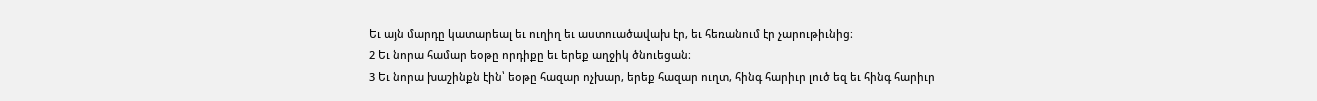Եւ այն մարդը կատարեալ եւ ուղիղ եւ աստուածավախ էր, եւ հեռանում էր չարութիւնից։
2 Եւ նորա համար եօթը որդիքը եւ երեք աղջիկ ծնուեցան։
3 Եւ նորա խաշինքն էին՝ եօթը հազար ոչխար, երեք հազար ուղտ, հինգ հարիւր լուծ եզ եւ հինգ հարիւր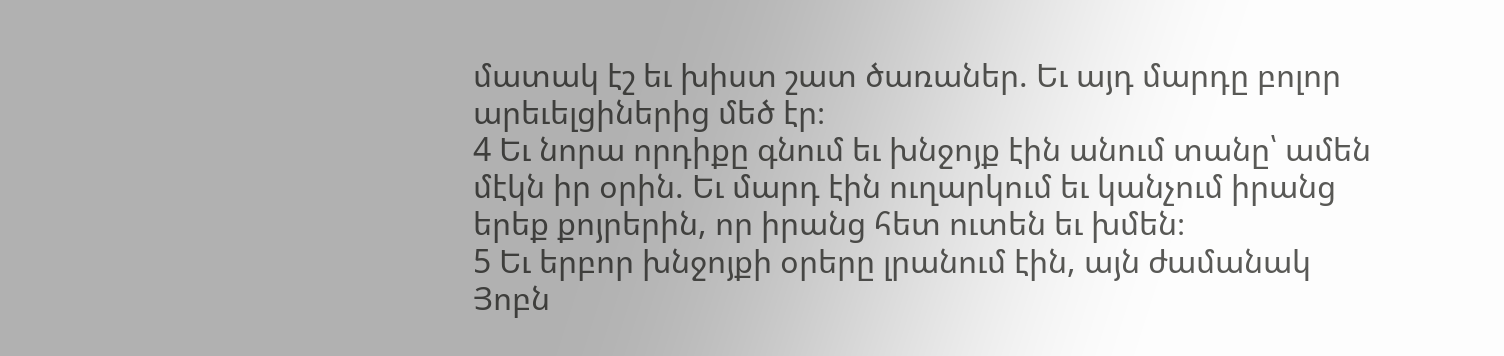մատակ էշ եւ խիստ շատ ծառաներ. Եւ այդ մարդը բոլոր արեւելցիներից մեծ էր։
4 Եւ նորա որդիքը գնում եւ խնջոյք էին անում տանը՝ ամեն մէկն իր օրին. Եւ մարդ էին ուղարկում եւ կանչում իրանց երեք քոյրերին, որ իրանց հետ ուտեն եւ խմեն։
5 Եւ երբոր խնջոյքի օրերը լրանում էին, այն ժամանակ Յոբն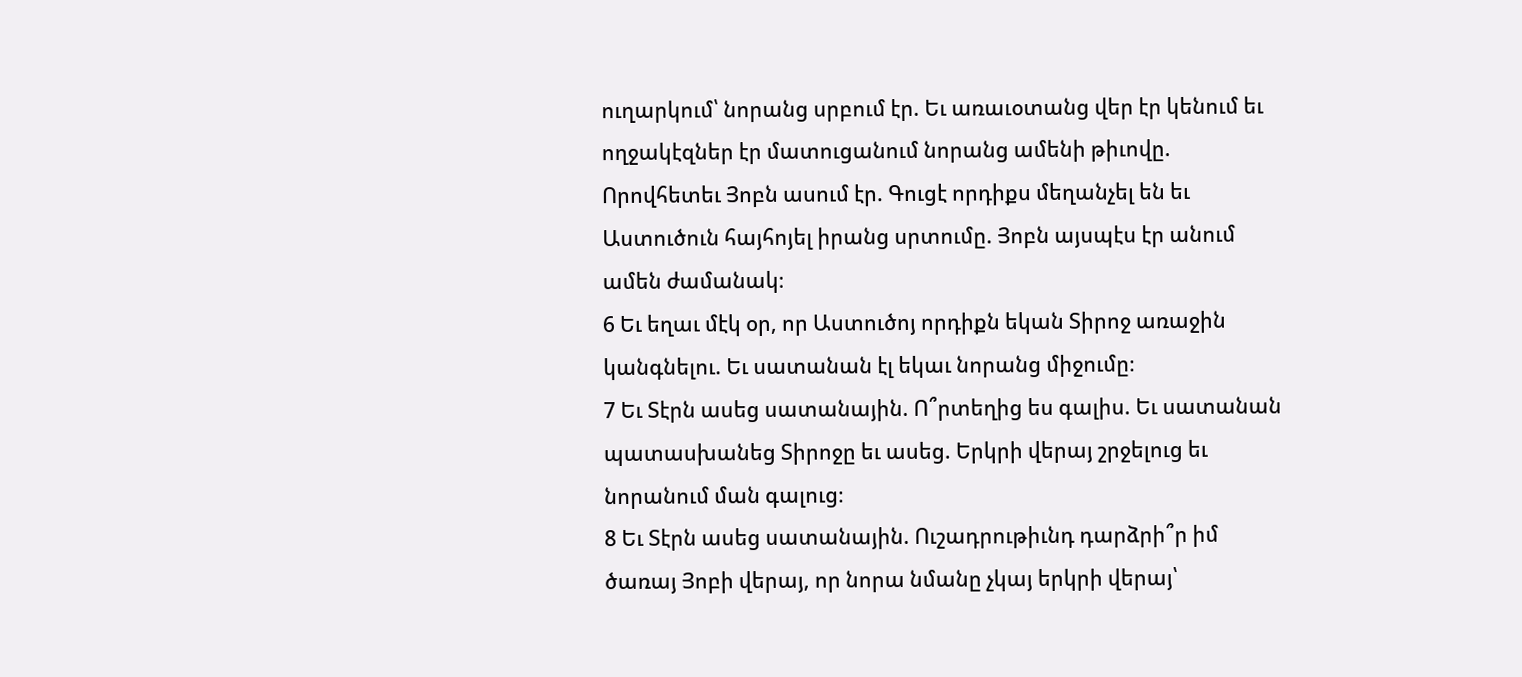ուղարկում՝ նորանց սրբում էր. Եւ առաւօտանց վեր էր կենում եւ ողջակէզներ էր մատուցանում նորանց ամենի թիւովը. Որովհետեւ Յոբն ասում էր. Գուցէ որդիքս մեղանչել են եւ Աստուծուն հայհոյել իրանց սրտումը. Յոբն այսպէս էր անում ամեն ժամանակ։
6 Եւ եղաւ մէկ օր, որ Աստուծոյ որդիքն եկան Տիրոջ առաջին կանգնելու. Եւ սատանան էլ եկաւ նորանց միջումը։
7 Եւ Տէրն ասեց սատանային. Ո՞րտեղից ես գալիս. Եւ սատանան պատասխանեց Տիրոջը եւ ասեց. Երկրի վերայ շրջելուց եւ նորանում ման գալուց։
8 Եւ Տէրն ասեց սատանային. Ուշադրութիւնդ դարձրի՞ր իմ ծառայ Յոբի վերայ, որ նորա նմանը չկայ երկրի վերայ՝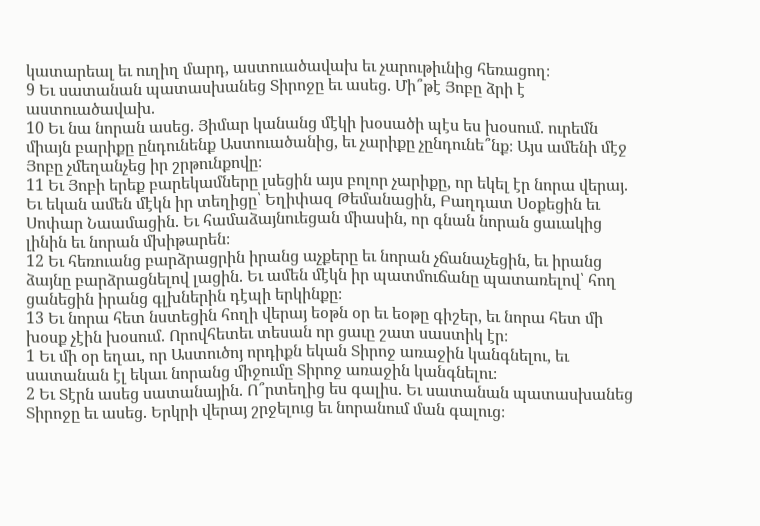կատարեալ եւ ուղիղ մարդ, աստուածավախ եւ չարութիւնից հեռացող։
9 Եւ սատանան պատասխանեց Տիրոջը եւ ասեց. Մի՞թէ Յոբը ձրի է աստուածավախ.
10 Եւ նա նորան ասեց. Յիմար կանանց մէկի խօսածի պէս ես խօսում. ուրեմն միայն բարիքը ընդունենք Աստուածանից, եւ չարիքը չընդունե՞նք։ Այս ամենի մէջ Յոբը չմեղանչեց իր շրթունքովը։
11 Եւ Յոբի երեք բարեկամները լսեցին այս բոլոր չարիքը, որ եկել էր նորա վերայ. Եւ եկան ամեն մէկն իր տեղիցը՝ Եղիփազ Թեմանացին, Բաղդատ Սօքեցին եւ Սոփար Նաամացին. Եւ համաձայնուեցան միասին, որ գնան նորան ցաւակից լինին եւ նորան մխիթարեն։
12 Եւ հեռուանց բարձրացրին իրանց աչքերը եւ նորան չճանաչեցին, եւ իրանց ձայնը բարձրացնելով լացին. Եւ ամեն մէկն իր պատմուճանը պատառելով՝ հող ցանեցին իրանց գլխներին դէպի երկինքը։
13 Եւ նորա հետ նստեցին հողի վերայ եօթն օր եւ եօթը գիշեր, եւ նորա հետ մի խօսք չէին խօսում. Որովհետեւ տեսան որ ցաւը շատ սաստիկ էր։
1 Եւ մի օր եղաւ, որ Աստուծոյ որդիքն եկան Տիրոջ առաջին կանգնելու, եւ սատանան էլ եկաւ նորանց միջումը Տիրոջ առաջին կանգնելու։
2 Եւ Տէրն ասեց սատանային. Ո՞րտեղից ես գալիս. Եւ սատանան պատասխանեց Տիրոջը եւ ասեց. Երկրի վերայ շրջելուց եւ նորանում ման գալուց։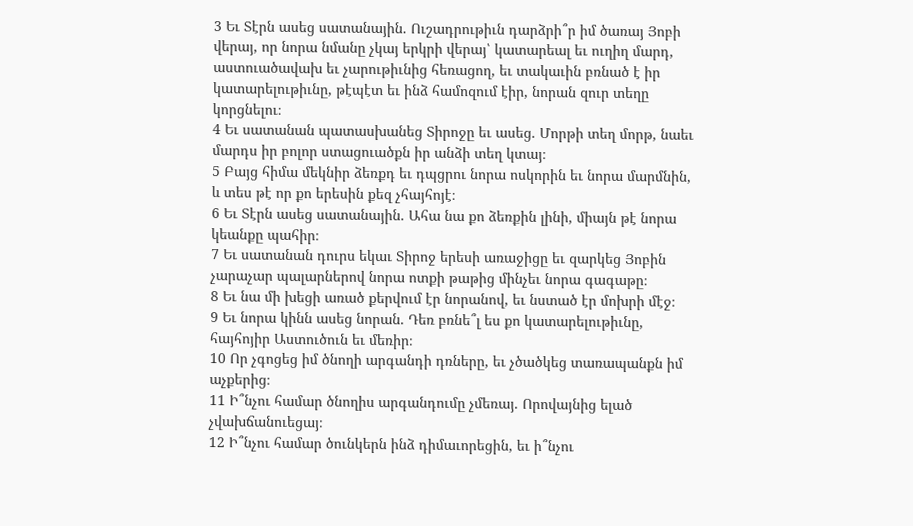3 Եւ Տէրն ասեց սատանային. Ուշադրութիւն դարձրի՞ր իմ ծառայ Յոբի վերայ, որ նորա նմանը չկայ երկրի վերայ՝ կատարեալ եւ ուղիղ մարդ, աստուածավախ եւ չարութիւնից հեռացող, եւ տակաւին բռնած է իր կատարելութիւնը, թէպէտ եւ ինձ համոզում էիր, նորան զուր տեղը կորցնելու։
4 Եւ սատանան պատասխանեց Տիրոջը եւ ասեց. Մորթի տեղ մորթ, նաեւ մարդս իր բոլոր ստացուածքն իր անձի տեղ կտայ։
5 Բայց հիմա մեկնիր ձեռքդ եւ դպցրու նորա ոսկորին եւ նորա մարմնին, և տես թէ որ քո երեսին քեզ չհայհոյէ։
6 Եւ Տէրն ասեց սատանային. Ահա նա քո ձեռքին լինի, միայն թէ նորա կեանքը պահիր։
7 Եւ սատանան դուրս եկաւ Տիրոջ երեսի առաջիցը եւ զարկեց Յոբին չարաչար պալարներով նորա ոտքի թաթից մինչեւ նորա գագաթը։
8 Եւ նա մի խեցի առած քերվում էր նորանով, եւ նստած էր մոխրի մէջ։
9 Եւ նորա կինն ասեց նորան. Դեռ բռնե՞լ ես քո կատարելութիւնը, հայհոյիր Աստուծուն եւ մեռիր։
10 Որ չգոցեց իմ ծնողի արգանդի դռները, եւ չծածկեց տառապանքն իմ աչքերից։
11 Ի՞նչու համար ծնողիս արգանդումը չմեռայ. Որովայնից ելած չվախճանուեցայ։
12 Ի՞նչու համար ծունկերն ինձ դիմաւորեցին, եւ ի՞նչու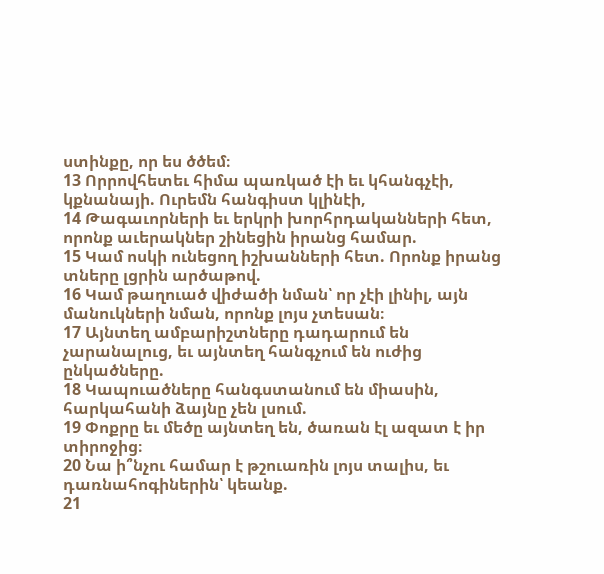ստինքը, որ ես ծծեմ։
13 Որրովհետեւ հիմա պառկած էի եւ կհանգչէի, կքնանայի. Ուրեմն հանգիստ կլինէի,
14 Թագաւորների եւ երկրի խորհրդականների հետ, որոնք աւերակներ շինեցին իրանց համար.
15 Կամ ոսկի ունեցող իշխանների հետ. Որոնք իրանց տները լցրին արծաթով.
16 Կամ թաղուած վիժածի նման՝ որ չէի լինիլ, այն մանուկների նման, որոնք լոյս չտեսան։
17 Այնտեղ ամբարիշտները դադարում են չարանալուց, եւ այնտեղ հանգչում են ուժից ընկածները.
18 Կապուածները հանգստանում են միասին, հարկահանի ձայնը չեն լսում.
19 Փոքրը եւ մեծը այնտեղ են, ծառան էլ ազատ է իր տիրոջից։
20 Նա ի՞նչու համար է թշուառին լոյս տալիս, եւ դառնահոգիներին՝ կեանք.
21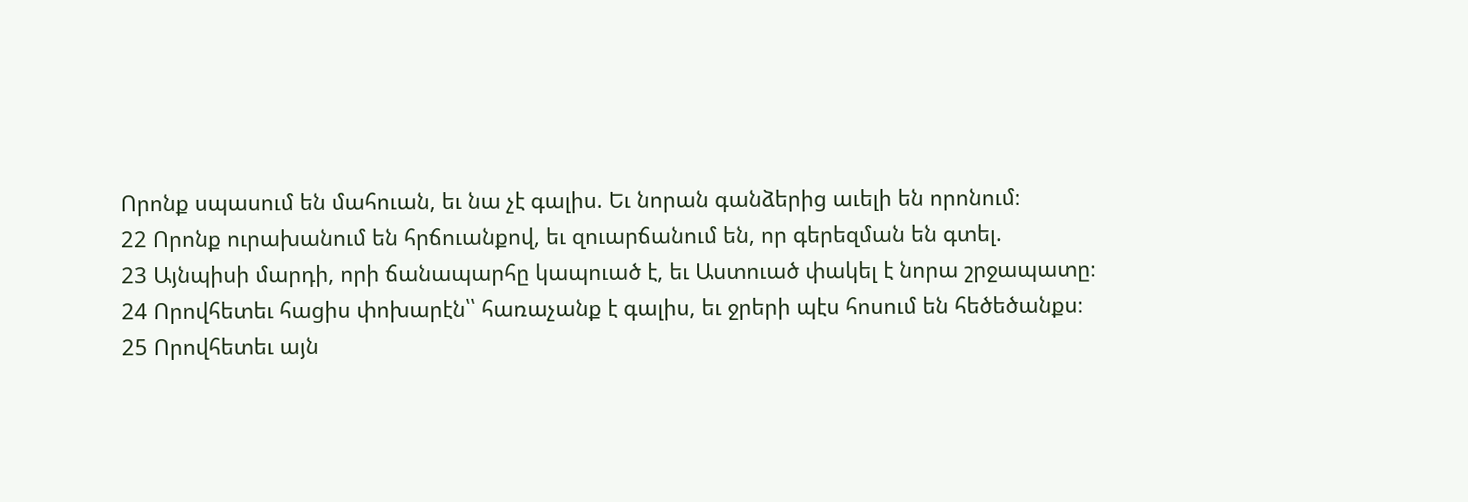Որոնք սպասում են մահուան, եւ նա չէ գալիս. Եւ նորան գանձերից աւելի են որոնում։
22 Որոնք ուրախանում են հրճուանքով, եւ զուարճանում են, որ գերեզման են գտել.
23 Այնպիսի մարդի, որի ճանապարհը կապուած է, եւ Աստուած փակել է նորա շրջապատը։
24 Որովհետեւ հացիս փոխարէն՝՝ հառաչանք է գալիս, եւ ջրերի պէս հոսում են հեծեծանքս։
25 Որովհետեւ այն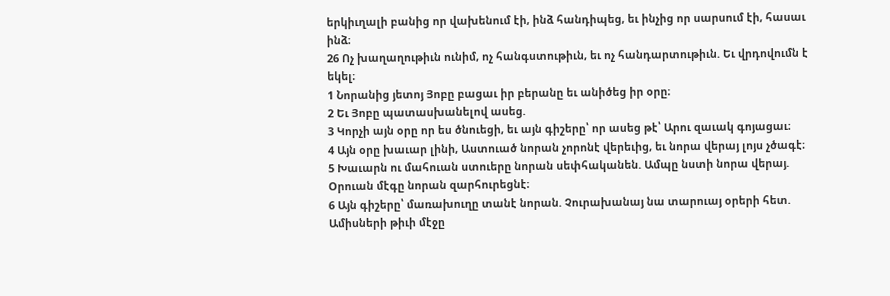երկիւղալի բանից որ վախենում էի, ինձ հանդիպեց, եւ ինչից որ սարսում էի, հասաւ ինձ։
26 Ոչ խաղաղութիւն ունիմ, ոչ հանգստութիւն, եւ ոչ հանդարտութիւն. Եւ վրդովումն է եկել։
1 Նորանից յետոյ Յոբը բացաւ իր բերանը եւ անիծեց իր օրը։
2 Եւ Յոբը պատասխանելով ասեց.
3 Կորչի այն օրը որ ես ծնուեցի, եւ այն գիշերը՝ որ ասեց թէ՝ Արու զաւակ գոյացաւ։
4 Այն օրը խաւար լինի, Աստուած նորան չորոնէ վերեւից, եւ նորա վերայ լոյս չծագէ։
5 Խաւարն ու մահուան ստուերը նորան սեփհականեն. Ամպը նստի նորա վերայ. Օրուան մէգը նորան զարհուրեցնէ։
6 Այն գիշերը՝ մառախուղը տանէ նորան. Չուրախանայ նա տարուայ օրերի հետ. Ամիսների թիւի մէջը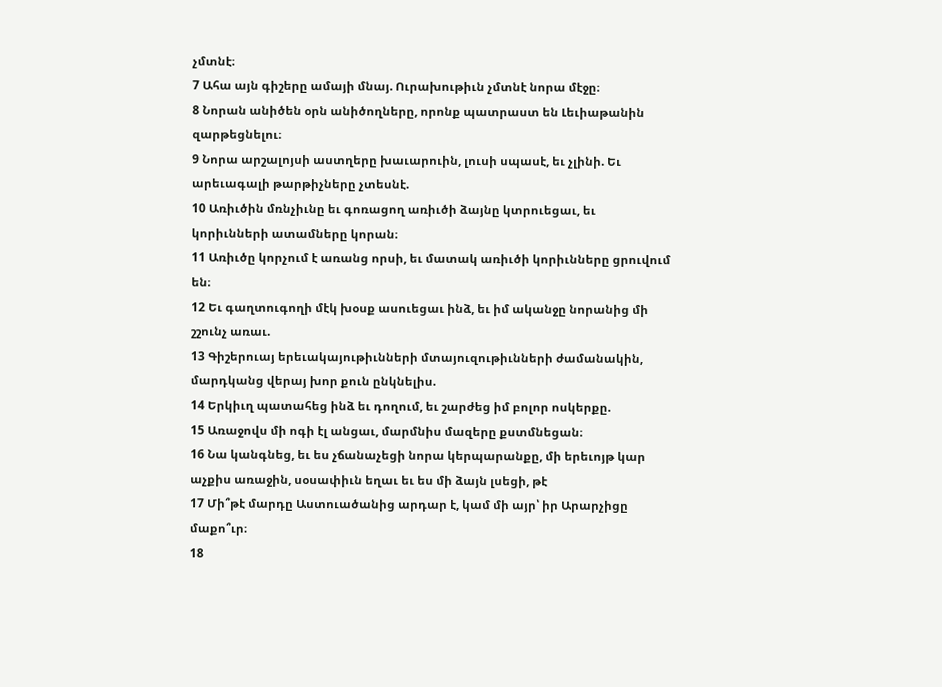չմտնէ։
7 Ահա այն գիշերը ամայի մնայ. Ուրախութիւն չմտնէ նորա մէջը։
8 Նորան անիծեն օրն անիծողները, որոնք պատրաստ են Լեւիաթանին զարթեցնելու։
9 Նորա արշալոյսի աստղերը խաւարուին, լուսի սպասէ, եւ չլինի. Եւ արեւագալի թարթիչները չտեսնէ.
10 Առիւծին մռնչիւնը եւ գոռացող առիւծի ձայնը կտրուեցաւ, եւ կորիւնների ատամները կորան։
11 Առիւծը կորչում է առանց որսի, եւ մատակ առիւծի կորիւնները ցրուվում են։
12 Եւ գաղտուգողի մէկ խօսք ասուեցաւ ինձ, եւ իմ ականջը նորանից մի շշունչ առաւ.
13 Գիշերուայ երեւակայութիւնների մտայուզութիւնների ժամանակին, մարդկանց վերայ խոր քուն ընկնելիս.
14 Երկիւղ պատահեց ինձ եւ դողում, եւ շարժեց իմ բոլոր ոսկերքը.
15 Առաջովս մի ոգի էլ անցաւ, մարմնիս մազերը քստմնեցան։
16 Նա կանգնեց, եւ ես չճանաչեցի նորա կերպարանքը, մի երեւոյթ կար աչքիս առաջին, սօսափիւն եղաւ եւ ես մի ձայն լսեցի, թէ
17 Մի՞թէ մարդը Աստուածանից արդար է, կամ մի այր՝ իր Արարչիցը մաքո՞ւր։
18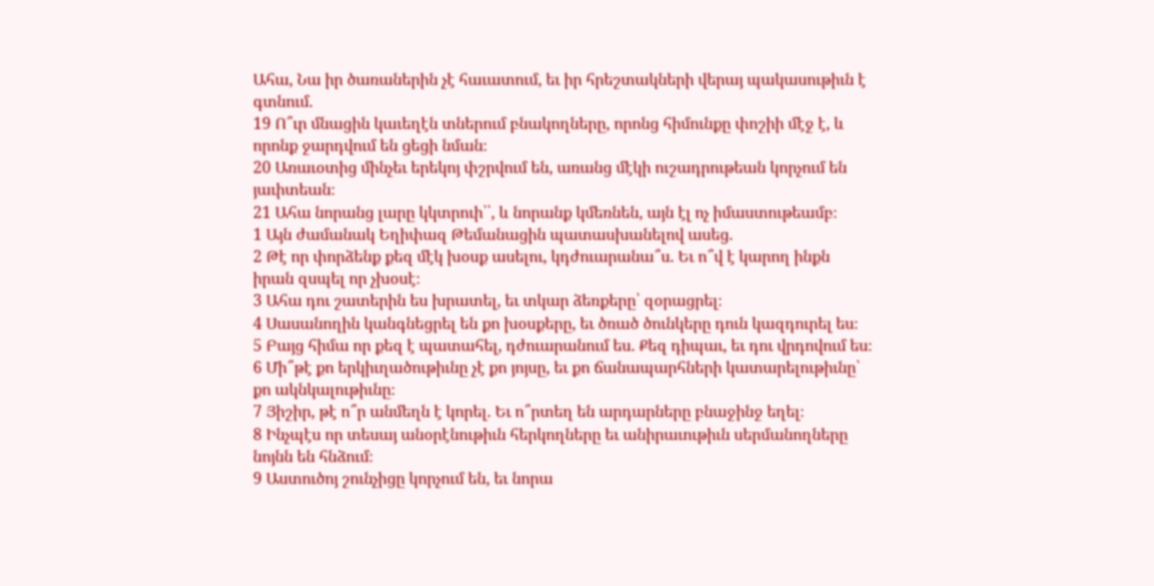Ահա, Նա իր ծառաներին չէ հաւատում, եւ իր հրեշտակների վերայ պակասութիւն է գտնում.
19 Ո՞ւր մնացին կաւեղէն տներում բնակողները, որոնց հիմունքը փոշիի մէջ է, և որոնք ջարդվում են ցեցի նման։
20 Առաւօտից մինչեւ երեկոյ փշրվում են, առանց մէկի ուշադրութեան կորչում են յաւիտեան։
21 Ահա նորանց լարը կկտրուի՝՝, և նորանք կմեռնեն, այն էլ ոչ իմաստութեամբ։
1 Այն ժամանակ Եղիփազ Թեմանացին պատասխանելով ասեց.
2 Թէ որ փորձենք քեզ մէկ խօսք ասելու, կդժուարանա՞ս. Եւ ո՞վ է կարող ինքն իրան զսպել որ չխօսէ։
3 Ահա դու շատերին ես խրատել, եւ տկար ձեռքերը՝ զօրացրել։
4 Սասանողին կանգնեցրել են քո խօսքերը, եւ ծռած ծունկերը դուն կազդուրել ես։
5 Բայց հիմա որ քեզ է պատահել, դժուարանում ես. Քեզ դիպաւ, եւ դու վրդովում ես։
6 Մի՞թէ քո երկիւղածութիւնը չէ քո յոյսը, եւ քո ճանապարհների կատարելութիւնը՝ քո ակնկալութիւնը։
7 Յիշիր, թէ ո՞ր անմեղն է կորել. Եւ ո՞րտեղ են արդարները բնաջինջ եղել։
8 Ինչպէս որ տեսայ անօրէնութիւն հերկողները եւ անիրաւութիւն սերմանողները նոյնն են հնձում։
9 Աստուծոյ շունչիցը կորչում են, եւ նորա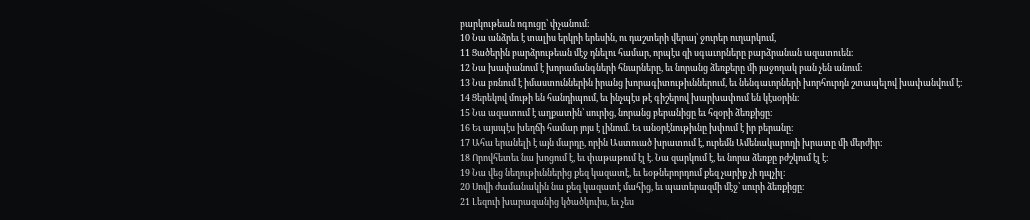բարկութեան ոգուցը՝ փչանում։
10 Նա անձրեւ է տալիս երկրի երեսին, ու դաշտերի վերայ՝ ջուրեր ուղարկում,
11 Ցածերին բարձրութեան մէջ դնելու համար, որպէս զի սգաւորները բարձրանան ազատուեն։
12 Նա խափանում է խորամանգների հնարները, եւ նորանց ձեռքերը մի յաջողակ բան չեն անում։
13 Նա բռնում է իմաստուններին իրանց խորագիտութիւններում, եւ նենգաւորների խորհուրդն շտապելով խափանվում է։
14 Ցերեկով մութի են հանդիպում, եւ ինչպէս թէ գիշերով խարխափում են կէսօրին։
15 Նա ազատում է աղքատին՝ սուրից, նորանց բերանիցը եւ հզօրի ձեռքիցը։
16 Եւ այսպէս խեղճի համար յոյս է լինում. Եւ անօրէնութիւնը խփում է իր բերանը։
17 Ահա երանելի է այն մարդը, որին Աստուած խրատում է, ուրեմն Ամենակարողի խրատը մի մերժիր։
18 Որովհետեւ նա խոցում է, եւ փաթաթում էլ է. Նա զարկում է, եւ նորա ձեռքը բժշկում էլ է։
19 Նա վեց նեղութիւններից քեզ կազատէ, եւ եօթներորդում քեզ չարիք չի դպչիլ։
20 Սովի ժամանակին նա քեզ կազատէ մահից, եւ պատերազմի մէջ՝ սուրի ձեռքիցը։
21 Լեզուի խարազանից կծածկուիս, եւ չես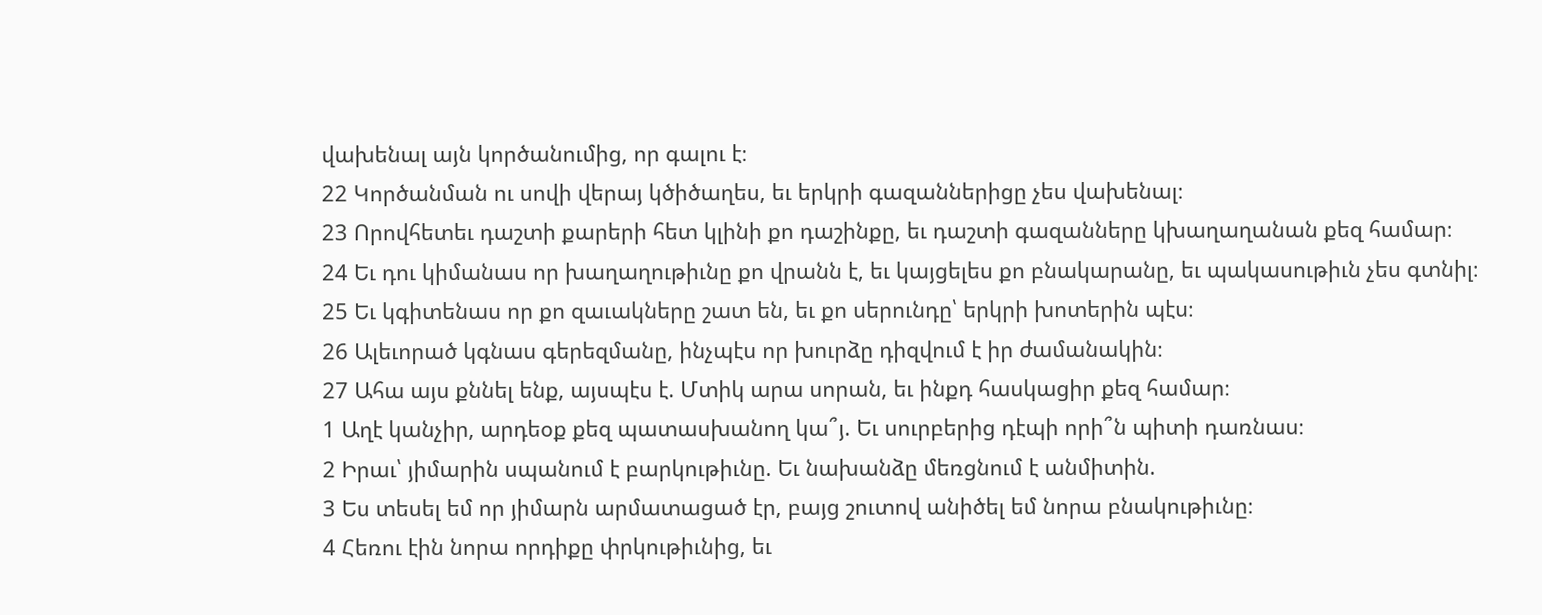վախենալ այն կործանումից, որ գալու է։
22 Կործանման ու սովի վերայ կծիծաղես, եւ երկրի գազաններիցը չես վախենալ։
23 Որովհետեւ դաշտի քարերի հետ կլինի քո դաշինքը, եւ դաշտի գազանները կխաղաղանան քեզ համար։
24 Եւ դու կիմանաս որ խաղաղութիւնը քո վրանն է, եւ կայցելես քո բնակարանը, եւ պակասութիւն չես գտնիլ։
25 Եւ կգիտենաս որ քո զաւակները շատ են, եւ քո սերունդը՝ երկրի խոտերին պէս։
26 Ալեւորած կգնաս գերեզմանը, ինչպէս որ խուրձը դիզվում է իր ժամանակին։
27 Ահա այս քննել ենք, այսպէս է. Մտիկ արա սորան, եւ ինքդ հասկացիր քեզ համար։
1 Աղէ կանչիր, արդեօք քեզ պատասխանող կա՞յ. Եւ սուրբերից դէպի որի՞ն պիտի դառնաս։
2 Իրաւ՝ յիմարին սպանում է բարկութիւնը. Եւ նախանձը մեռցնում է անմիտին.
3 Ես տեսել եմ որ յիմարն արմատացած էր, բայց շուտով անիծել եմ նորա բնակութիւնը։
4 Հեռու էին նորա որդիքը փրկութիւնից, եւ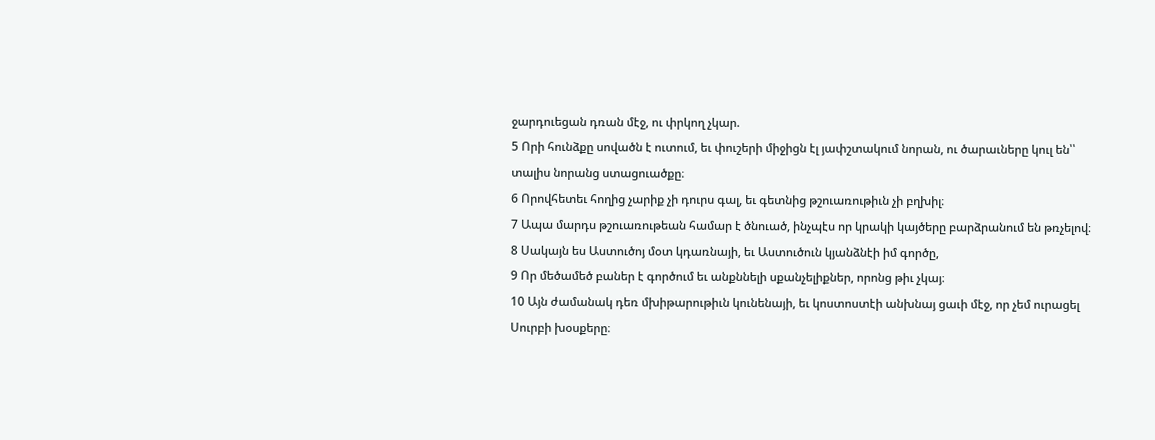ջարդուեցան դռան մէջ, ու փրկող չկար.
5 Որի հունձքը սովածն է ուտում, եւ փուշերի միջիցն էլ յափշտակում նորան, ու ծարաւները կուլ են՝՝ տալիս նորանց ստացուածքը։
6 Որովհետեւ հողից չարիք չի դուրս գալ, եւ գետնից թշուառութիւն չի բղխիլ։
7 Ապա մարդս թշուառութեան համար է ծնուած, ինչպէս որ կրակի կայծերը բարձրանում են թռչելով։
8 Սակայն ես Աստուծոյ մօտ կդառնայի, եւ Աստուծուն կյանձնէի իմ գործը,
9 Որ մեծամեծ բաներ է գործում եւ անքննելի սքանչելիքներ, որոնց թիւ չկայ։
10 Այն ժամանակ դեռ մխիթարութիւն կունենայի, եւ կոստոստէի անխնայ ցաւի մէջ, որ չեմ ուրացել Սուրբի խօսքերը։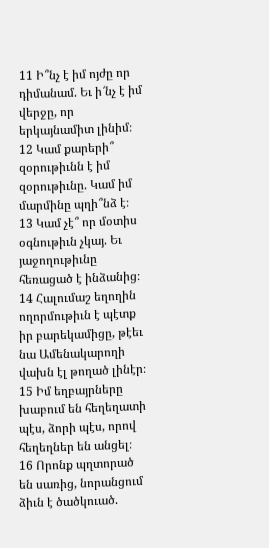11 Ի՞նչ է իմ ոյժը որ դիմանամ. Եւ ի՜նչ է իմ վերջը, որ երկայնամիտ լինիմ։
12 Կամ քարերի՞ զօրութիւնն է իմ զօրութիւնը. Կամ իմ մարմինը պղի՞նձ է։
13 Կամ չէ՞ որ մօտիս օգնութիւն չկայ. Եւ յաջողութիւնը հեռացած է ինձանից։
14 Հալումաշ եղողին ողորմութիւն է պէտք իր բարեկամիցը, թէեւ նա Ամենակարողի վախն էլ թողած լինէր։
15 Իմ եղբայրները խաբում են հեղեղատի պէս, ձորի պէս, որով հեղեղներ են անցել։
16 Որոնք պղտորած են սառից, նորանցում ձիւն է ծածկուած.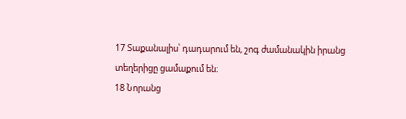17 Տաքանալիս՝ դադարում են, շոգ ժամանակին իրանց տեղերիցը ցամաքում են։
18 Նորանց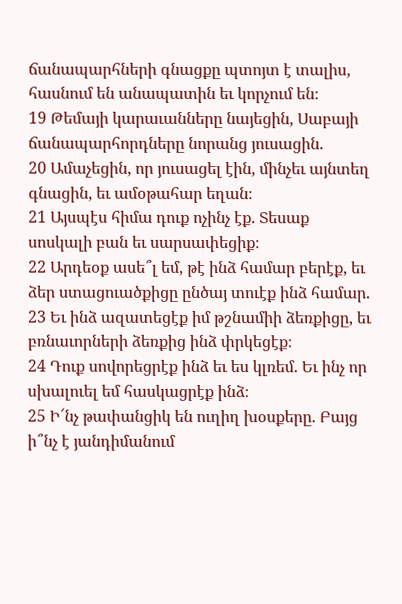ճանապարհների գնացքը պտոյտ է տալիս, հասնում են անապատին եւ կորչում են։
19 Թեմայի կարաւանները նայեցին, Սաբայի ճանապարհորդները նորանց յուսացին.
20 Ամաչեցին, որ յուսացել էին, մինչեւ այնտեղ գնացին, եւ ամօթահար եղան։
21 Այսպէս հիմա դուք ոչինչ էք. Տեսաք սոսկալի բան եւ սարսափեցիք։
22 Արդեօք ասե՞լ եմ, թէ ինձ համար բերէք, եւ ձեր ստացուածքիցը ընծայ տուէք ինձ համար.
23 Եւ ինձ ազատեցէք իմ թշնամիի ձեռքիցը, եւ բռնաւորների ձեռքից ինձ փրկեցէք։
24 Դուք սովորեցրէք ինձ եւ ես կլռեմ. Եւ ինչ որ սխալուել եմ հասկացրէք ինձ։
25 Ի՜նչ թափանցիկ են ուղիղ խօսքերը. Բայց ի՞նչ է յանդիմանում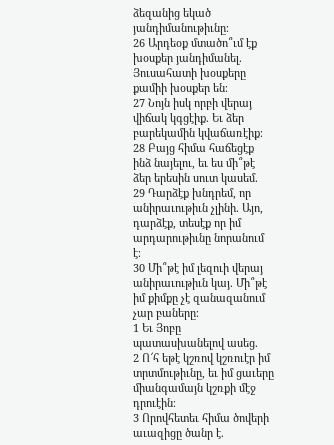ձեզանից եկած յանդիմանութիւնը։
26 Արդեօք մտածո՞ւմ էք խօսքեր յանդիմանել. Յուսահատի խօսքերը քամիի խօսքեր են։
27 Նոյն իսկ որբի վերայ վիճակ կգցէիք. Եւ ձեր բարեկամին կվաճառէիք։
28 Բայց հիմա հաճեցէք ինձ նայելու, եւ ես մի՞թէ ձեր երեսին սուտ կասեմ.
29 Դարձէք խնդրեմ, որ անիրաւութիւն չլինի. Այո, դարձէք, տեսէք որ իմ արդարութիւնը նորանում է։
30 Մի՞թէ իմ լեզուի վերայ անիրաւութիւն կայ. Մի՞թէ իմ քիմքը չէ զանազանում չար բաները։
1 Եւ Յոբը պատասխանելով ասեց.
2 Ո՜հ եթէ կշռով կշռուէր իմ տրտմութիւնը, եւ իմ ցաւերը միանգամայն կշռքի մէջ դրուէին։
3 Որովհետեւ հիմա ծովերի աւազիցը ծանր է.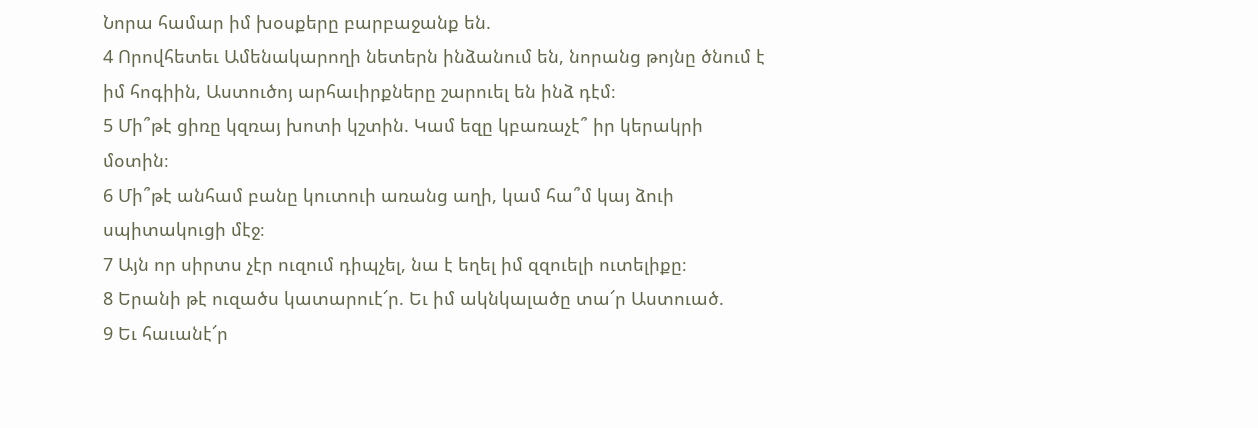Նորա համար իմ խօսքերը բարբաջանք են.
4 Որովհետեւ Ամենակարողի նետերն ինձանում են, նորանց թոյնը ծնում է իմ հոգիին, Աստուծոյ արհաւիրքները շարուել են ինձ դէմ։
5 Մի՞թէ ցիռը կզռայ խոտի կշտին. Կամ եզը կբառաչէ՞ իր կերակրի մօտին։
6 Մի՞թէ անհամ բանը կուտուի առանց աղի, կամ հա՞մ կայ ձուի սպիտակուցի մէջ։
7 Այն որ սիրտս չէր ուզում դիպչել, նա է եղել իմ զզուելի ուտելիքը։
8 Երանի թէ ուզածս կատարուէ՜ր. Եւ իմ ակնկալածը տա՜ր Աստուած.
9 Եւ հաւանէ՜ր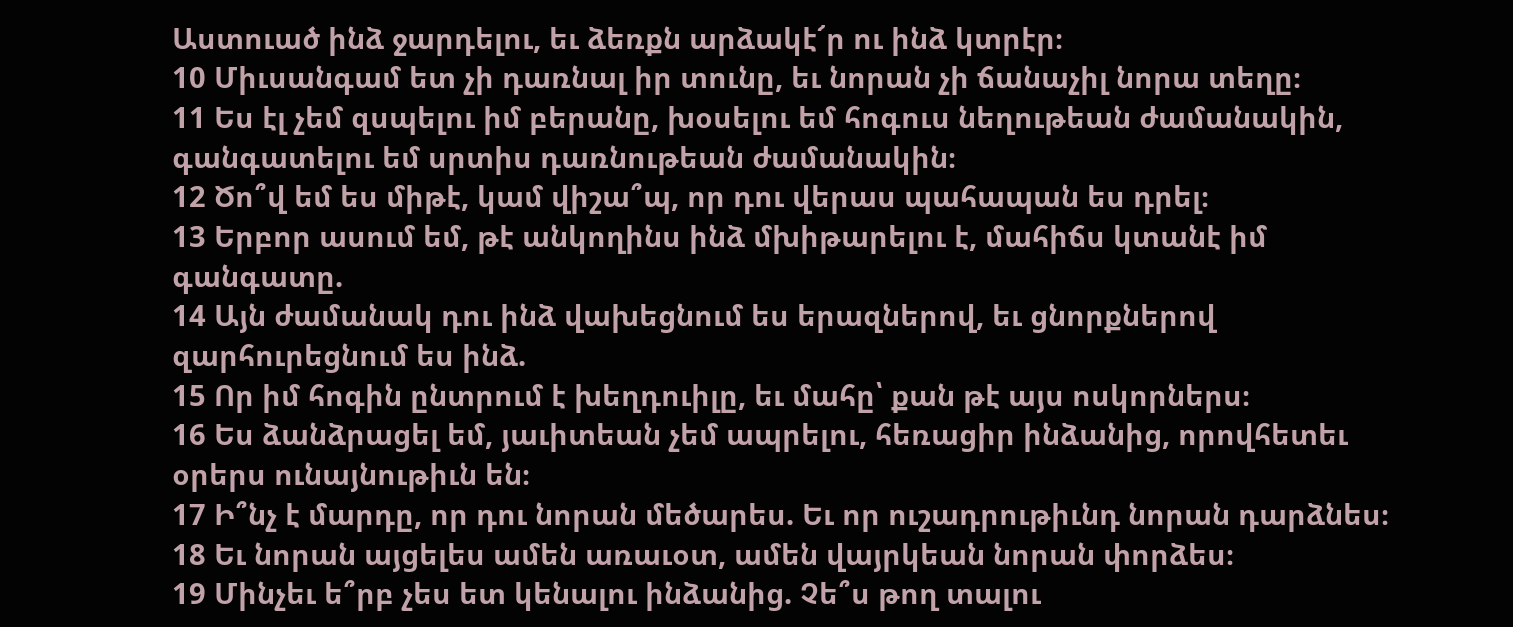Աստուած ինձ ջարդելու, եւ ձեռքն արձակէ՜ր ու ինձ կտրէր։
10 Միւսանգամ ետ չի դառնալ իր տունը, եւ նորան չի ճանաչիլ նորա տեղը։
11 Ես էլ չեմ զսպելու իմ բերանը, խօսելու եմ հոգուս նեղութեան ժամանակին, գանգատելու եմ սրտիս դառնութեան ժամանակին։
12 Ծո՞վ եմ ես միթէ, կամ վիշա՞պ, որ դու վերաս պահապան ես դրել։
13 Երբոր ասում եմ, թէ անկողինս ինձ մխիթարելու է, մահիճս կտանէ իմ գանգատը.
14 Այն ժամանակ դու ինձ վախեցնում ես երազներով, եւ ցնորքներով զարհուրեցնում ես ինձ.
15 Որ իմ հոգին ընտրում է խեղդուիլը, եւ մահը՝ քան թէ այս ոսկորներս։
16 Ես ձանձրացել եմ, յաւիտեան չեմ ապրելու, հեռացիր ինձանից, որովհետեւ օրերս ունայնութիւն են։
17 Ի՞նչ է մարդը, որ դու նորան մեծարես. Եւ որ ուշադրութիւնդ նորան դարձնես։
18 Եւ նորան այցելես ամեն առաւօտ, ամեն վայրկեան նորան փորձես։
19 Մինչեւ ե՞րբ չես ետ կենալու ինձանից. Չե՞ս թող տալու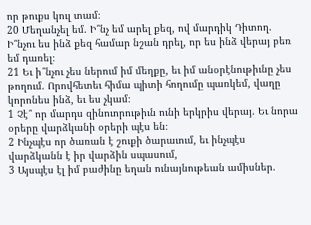որ թուքս կուլ տամ։
20 Մեղանչել եմ. Ի՞նչ եմ արել քեզ, ով մարդիկ Դիտող. Ի՞նչու ես ինձ քեզ համար նշան դրել, որ ես ինձ վերայ բեռ եմ դառել։
21 Եւ ի՞նչու չես ներում իմ մեղքը, եւ իմ անօրէնութիւնը չես թողում. Որովհետեւ հիմա պիտի հողումը պառկեմ, վաղը կորոնես ինձ, եւ ես չկամ։
1 Չէ՞ որ մարդս զինուորութիւն ունի երկրիս վերայ. Եւ նորա օրերը վարձկանի օրերի պէս են։
2 Ինչպէս որ ծառան է շուքի ծարաւում, եւ ինչպէս վարձկանն է իր վարձին սպասում,
3 Այսպէս էլ իմ բաժինը եղան ունայնութեան ամիսներ.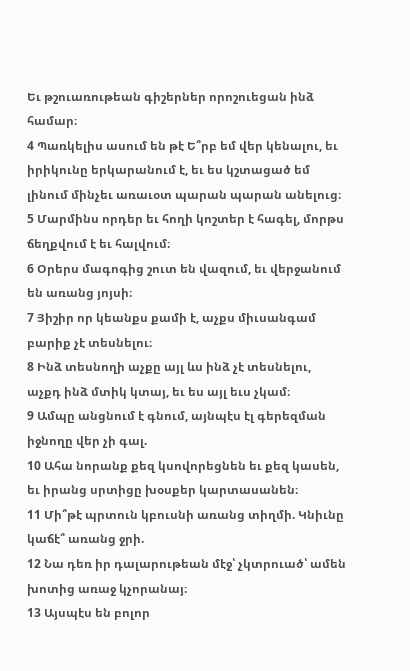Եւ թշուառութեան գիշերներ որոշուեցան ինձ համար։
4 Պառկելիս ասում են թէ Ե՞րբ եմ վեր կենալու, եւ իրիկունը երկարանում է, եւ ես կշտացած եմ լինում մինչեւ առաւօտ պարան պարան անելուց։
5 Մարմինս որդեր եւ հողի կոշտեր է հագել, մորթս ճեղքվում է եւ հալվում։
6 Օրերս մագոգից շուտ են վազում, եւ վերջանում են առանց յոյսի։
7 Յիշիր որ կեանքս քամի է, աչքս միւսանգամ բարիք չէ տեսնելու։
8 Ինձ տեսնողի աչքը այլ ևս ինձ չէ տեսնելու, աչքդ ինձ մտիկ կտայ, եւ ես այլ եւս չկամ։
9 Ամպը անցնում է գնում, այնպէս էլ գերեզման իջնողը վեր չի գալ.
10 Ահա նորանք քեզ կսովորեցնեն եւ քեզ կասեն, եւ իրանց սրտիցը խօսքեր կարտասանեն։
11 Մի՞թէ պրտուն կբուսնի առանց տիղմի. Կնիւնը կաճէ՞ առանց ջրի.
12 Նա դեռ իր դալարութեան մէջ՝ չկտրուած՝ ամեն խոտից առաջ կչորանայ։
13 Այսպէս են բոլոր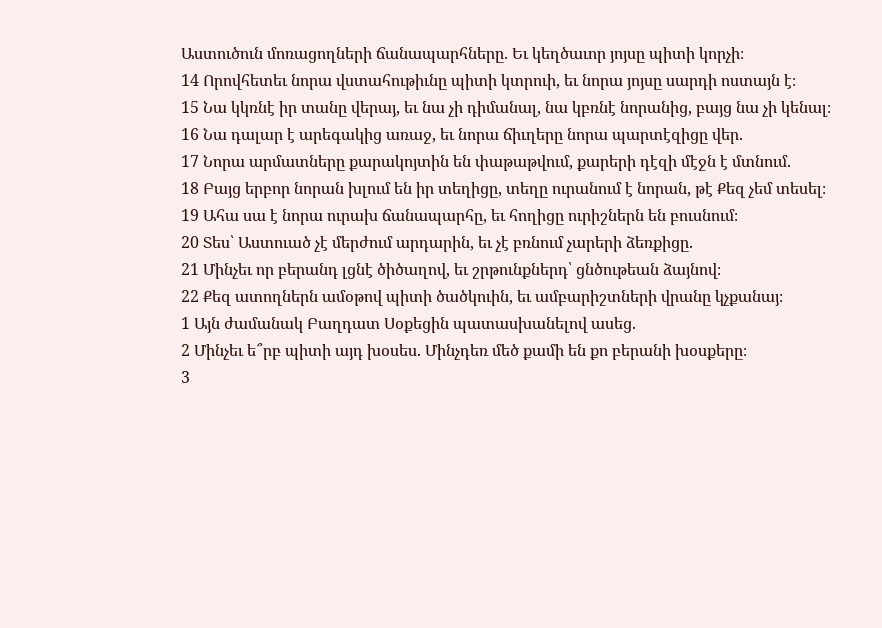Աստուծուն մոռացողների ճանապարհները. Եւ կեղծաւոր յոյսը պիտի կորչի։
14 Որովհետեւ նորա վստահութիւնը պիտի կտրուի, եւ նորա յոյսը սարդի ոստայն է։
15 Նա կկռնէ իր տանը վերայ, եւ նա չի դիմանալ, նա կբռնէ նորանից, բայց նա չի կենալ։
16 Նա դալար է արեգակից առաջ, եւ նորա ճիւղերը նորա պարտէզիցը վեր.
17 Նորա արմատները քարակոյտին են փաթաթվում, քարերի դէզի մէջն է մտնում.
18 Բայց երբոր նորան խլում են իր տեղիցը, տեղը ուրանում է նորան, թէ Քեզ չեմ տեսել։
19 Ահա սա է նորա ուրախ ճանապարհը, եւ հողիցը ուրիշներն են բուսնում։
20 Տես՝ Աստուած չէ մերժում արդարին, եւ չէ բռնում չարերի ձեռքիցը.
21 Մինչեւ որ բերանդ լցնէ ծիծաղով, եւ շրթունքներդ՝ ցնծութեան ձայնով։
22 Քեզ ատողներն ամօթով պիտի ծածկուին, եւ ամբարիշտների վրանը կչքանայ։
1 Այն ժամանակ Բաղդատ Սօքեցին պատասխանելով ասեց.
2 Մինչեւ ե՞րբ պիտի այդ խօսես. Մինչդեռ մեծ քամի են քո բերանի խօսքերը։
3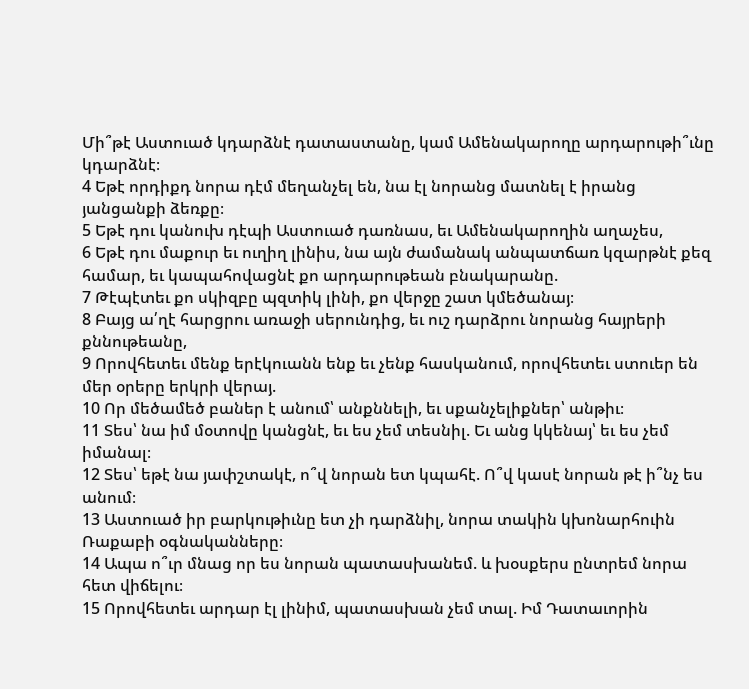Մի՞թէ Աստուած կդարձնէ դատաստանը, կամ Ամենակարողը արդարութի՞ւնը կդարձնէ։
4 Եթէ որդիքդ նորա դէմ մեղանչել են, նա էլ նորանց մատնել է իրանց յանցանքի ձեռքը։
5 Եթէ դու կանուխ դէպի Աստուած դառնաս, եւ Ամենակարողին աղաչես,
6 Եթէ դու մաքուր եւ ուղիղ լինիս, նա այն ժամանակ անպատճառ կզարթնէ քեզ համար, եւ կապահովացնէ քո արդարութեան բնակարանը.
7 Թէպէտեւ քո սկիզբը պզտիկ լինի, քո վերջը շատ կմեծանայ։
8 Բայց ա՛ղէ հարցրու առաջի սերունդից, եւ ուշ դարձրու նորանց հայրերի քննութեանը,
9 Որովհետեւ մենք երէկուանն ենք եւ չենք հասկանում, որովհետեւ ստուեր են մեր օրերը երկրի վերայ.
10 Որ մեծամեծ բաներ է անում՝ անքննելի, եւ սքանչելիքներ՝ անթիւ։
11 Տես՝ նա իմ մօտովը կանցնէ, եւ ես չեմ տեսնիլ. Եւ անց կկենայ՝ եւ ես չեմ իմանալ։
12 Տես՝ եթէ նա յափշտակէ, ո՞վ նորան ետ կպահէ. Ո՞վ կասէ նորան թէ ի՞նչ ես անում։
13 Աստուած իր բարկութիւնը ետ չի դարձնիլ, նորա տակին կխոնարհուին Ռաքաբի օգնականները։
14 Ապա ո՞ւր մնաց որ ես նորան պատասխանեմ. և խօսքերս ընտրեմ նորա հետ վիճելու։
15 Որովհետեւ արդար էլ լինիմ, պատասխան չեմ տալ. Իմ Դատաւորին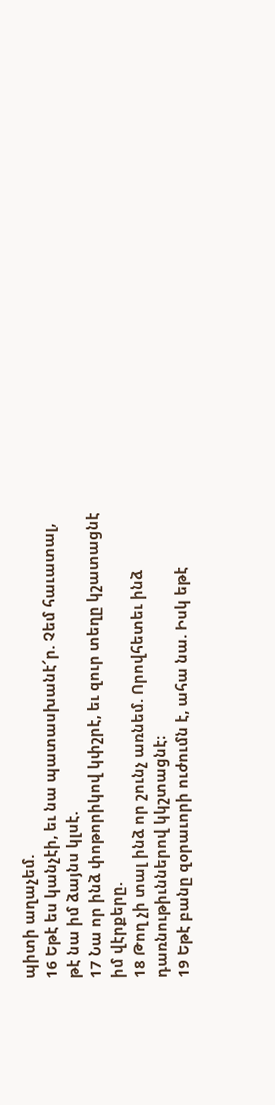պիտի աղաչեմ.
16 Եթէ ես կանչէի, եւ նա պատասխանէ՜ր. Չեմ հաւատալ, թէ նա իմ ձայնս կլսէ.
17 Նա որ ինձ փոթորիկով կփշրէ, եւ զուր տեղը կշատացնէ իմ վէրքերը.
18 Թող չի տալ ինձ որ շունչ առնեմ. Որովհետեւ ինձ դառնութիւններով կկշտացնէ։
19 Եթէ բանը զօրաւորի ուժումն է, ահա նա. Իսկ եթէ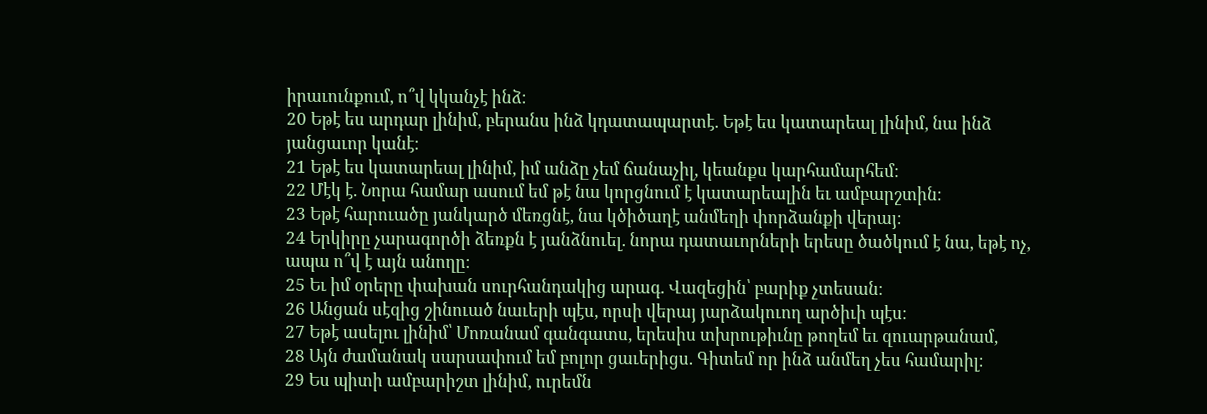իրաւունքում, ո՞վ կկանչէ ինձ։
20 Եթէ ես արդար լինիմ, բերանս ինձ կդատապարտէ. Եթէ ես կատարեալ լինիմ, նա ինձ յանցաւոր կանէ։
21 Եթէ ես կատարեալ լինիմ, իմ անձը չեմ ճանաչիլ, կեանքս կարհամարհեմ։
22 Մէկ է. Նորա համար ասում եմ թէ նա կորցնում է կատարեալին եւ ամբարշտին։
23 Եթէ հարուածը յանկարծ մեռցնէ, նա կծիծաղէ անմեղի փորձանքի վերայ։
24 Երկիրը չարագործի ձեռքն է յանձնուել. նորա դատաւորների երեսը ծածկում է նա, եթէ ոչ, ապա ո՞վ է այն անողը։
25 Եւ իմ օրերը փախան սուրհանդակից արագ. Վազեցին՝ բարիք չտեսան։
26 Անցան սէզից շինուած նաւերի պէս, որսի վերայ յարձակուող արծիւի պէս։
27 Եթէ ասելու լինիմ՝ Մոռանամ գանգատս, երեսիս տխրութիւնը թողեմ եւ զուարթանամ,
28 Այն ժամանակ սարսափում եմ բոլոր ցաւերիցս. Գիտեմ որ ինձ անմեղ չես համարիլ։
29 Ես պիտի ամբարիշտ լինիմ, ուրեմն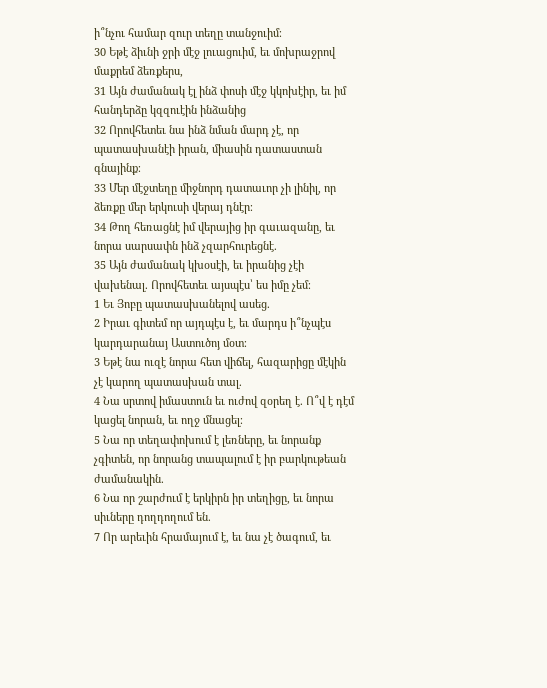ի՞նչու համար զուր տեղը տանջուիմ։
30 Եթէ ձիւնի ջրի մէջ լուացուիմ, եւ մոխրաջրով մաքրեմ ձեռքերս,
31 Այն ժամանակ էլ ինձ փոսի մէջ կկոխէիր, եւ իմ հանդերձը կզզուէին ինձանից
32 Որովհետեւ նա ինձ նման մարդ չէ, որ պատասխանէի իրան, միասին դատաստան գնայինք։
33 Մեր մէջտեղը միջնորդ դատաւոր չի լինիլ, որ ձեռքը մեր երկուսի վերայ դնէր։
34 Թող հեռացնէ իմ վերայից իր գաւազանը, եւ նորա սարսափն ինձ չզարհուրեցնէ.
35 Այն ժամանակ կխօսէի, եւ իրանից չէի վախենալ. Որովհետեւ այսպէս՝ ես իմը չեմ։
1 Եւ Յոբը պատասխանելով ասեց.
2 Իրաւ գիտեմ որ այդպէս է, եւ մարդս ի՞նչպէս կարդարանայ Աստուծոյ մօտ։
3 Եթէ նա ուզէ նորա հետ վիճել, հազարիցը մէկին չէ կարող պատասխան տալ.
4 Նա սրտով իմաստուն եւ ուժով զօրեղ է. Ո՞վ է դէմ կացել նորան, եւ ողջ մնացել։
5 Նա որ տեղափոխում է լեռները, եւ նորանք չգիտեն, որ նորանց տապալում է իր բարկութեան ժամանակին.
6 Նա որ շարժում է երկիրն իր տեղիցը, եւ նորա սիւները դողդողում են.
7 Որ արեւին հրամայում է, եւ նա չէ ծագում, եւ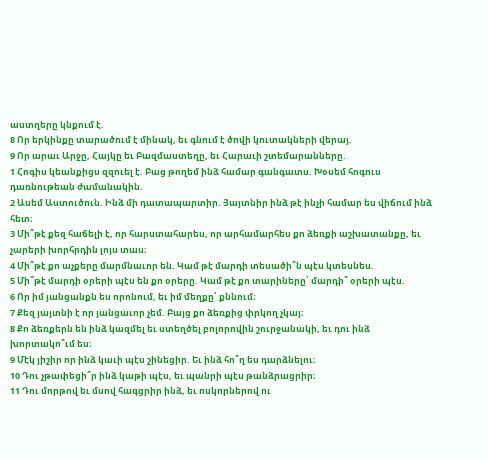աստղերը կնքում է.
8 Որ երկինքը տարածում է մինակ, եւ գնում է ծովի կուտակների վերայ.
9 Որ արաւ Արջը, Հայկը եւ Բազմաստեղը, եւ Հարաւի շտեմարանները.
1 Հոգիս կեանքիցս զզուել է. Բաց թողեմ ինձ համար գանգատս. Խօսեմ հոգուս դառնութեան ժամանակին.
2 Ասեմ Աստուծուն. Ինձ մի դատապարտիր. Յայտնիր ինձ թէ ինչի համար ես վիճում ինձ հետ։
3 Մի՞թէ քեզ հաճելի է, որ հարստահարես, որ արհամարհես քո ձեռքի աշխատանքը, եւ չարերի խորհրդին լոյս տաս։
4 Մի՞թէ քո աչքերը մարմնաւոր են. Կամ թէ մարդի տեսածի՞ն պէս կտեսնես.
5 Մի՞թէ մարդի օրերի պէս են քո օրերը. Կամ թէ քո տարիները՝ մարդի՞ օրերի պէս.
6 Որ իմ յանցանքն ես որոնում, եւ իմ մեղքը՝ քննում։
7 Քեզ յայտնի է որ յանցաւոր չեմ. Բայց քո ձեռքից փրկող չկայ։
8 Քո ձեռքերն են ինձ կազմել եւ ստեղծել բոլորովին շուրջանակի, եւ դու ինձ խորտակո՞ւմ ես։
9 Մէկ յիշիր որ ինձ կաւի պէս շինեցիր. Եւ ինձ հո՞ղ ես դարձնելու։
10 Դու չթափեցի՞ր ինձ կաթի պէս, եւ պանրի պէս թանձրացրիր։
11 Դու մորթով եւ մսով հագցրիր ինձ, եւ ոսկորներով ու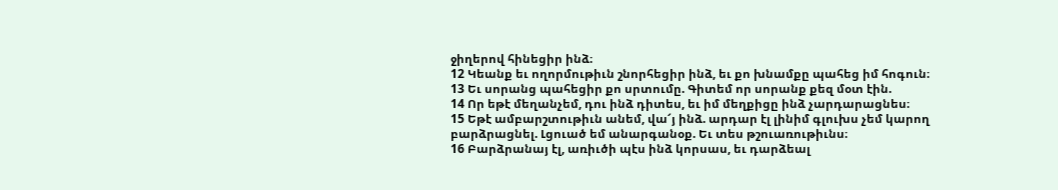ջիղերով հինեցիր ինձ։
12 Կեանք եւ ողորմութիւն շնորհեցիր ինձ, եւ քո խնամքը պահեց իմ հոգուն։
13 Եւ սորանց պահեցիր քո սրտումը. Գիտեմ որ սորանք քեզ մօտ էին.
14 Որ եթէ մեղանչեմ, դու ինձ դիտես, եւ իմ մեղքիցը ինձ չարդարացնես։
15 Եթէ ամբարշտութիւն անեմ, վա՜յ ինձ. արդար էլ լինիմ գլուխս չեմ կարող բարձրացնել. Լցուած եմ անարգանօք. Եւ տես թշուառութիւնս։
16 Բարձրանայ էլ, առիւծի պէս ինձ կորսաս, եւ դարձեալ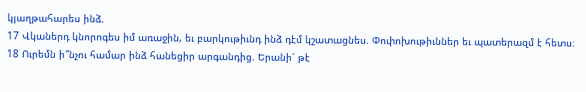կյաղթահարես ինձ.
17 Վկաներդ կնորոգես իմ առաջին, եւ բարկութիւնդ ինձ դէմ կշատացնես. Փոփոխութիւններ եւ պատերազմ է հետս։
18 Ուրեմն ի՞նչու համար ինձ հանեցիր արգանդից. Երանի՜ թէ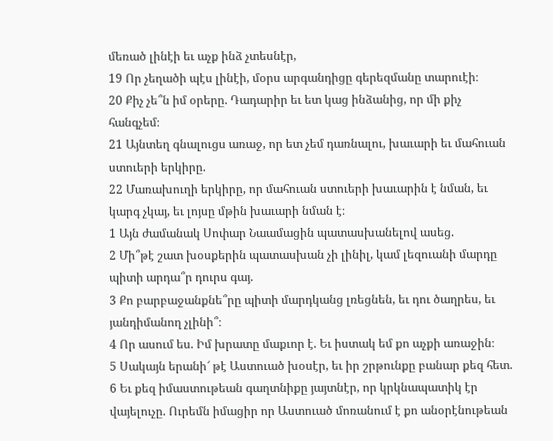մեռած լինէի եւ աչք ինձ չտեսնէր,
19 Որ չեղածի պէս լինէի, մօրս արգանդիցը գերեզմանը տարուէի։
20 Քիչ չե՞ն իմ օրերը. Դադարիր եւ ետ կաց ինձանից, որ մի քիչ հանգչեմ։
21 Այնտեղ գնալուցս առաջ, որ ետ չեմ դառնալու, խաւարի եւ մահուան ստուերի երկիրը.
22 Մառախուղի երկիրը, որ մահուան ստուերի խաւարին է նման, եւ կարգ չկայ, եւ լոյսը մթին խաւարի նման է։
1 Այն ժամանակ Սոփար Նաամացին պատասխանելով ասեց.
2 Մի՞թէ շատ խօսքերին պատասխան չի լինիլ, կամ լեզուանի մարդը պիտի արդա՞ր դուրս գայ.
3 Քո բարբաջանքնե՞րը պիտի մարդկանց լռեցնեն, եւ դու ծաղրես, եւ յանդիմանող չլինի՞։
4 Որ ասում ես. Իմ խրատը մաքւոր է. Եւ իստակ եմ քո աչքի առաջին։
5 Սակայն երանի՜ թէ Աստուած խօսէր, եւ իր շրթունքը բանար քեզ հետ.
6 Եւ քեզ իմաստութեան գաղտնիքը յայտնէր, որ կրկնապատիկ էր վայելուչը. Ուրեմն իմացիր որ Աստուած մոռանում է քո անօրէնութեան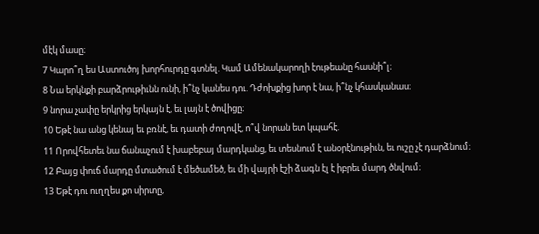մէկ մասը։
7 Կարո՞ղ ես Աստուծոյ խորհուրդը գտնել. Կամ Ամենակարողի էութեանը հասնի՞լ։
8 Նա երկնքի բարձրութիւնն ունի, ի՞նչ կանես դու. Դժոխքից խոր է նա, ի՞նչ կհասկանաս։
9 նորա չափը երկրից երկայն է, եւ լայն է ծովիցը։
10 Եթէ նա անց կենայ եւ բռնէ, եւ դատի ժողովէ, ո՞վ նորան ետ կպահէ.
11 Որովհետեւ նա ճանաչում է խաբեբայ մարդկանց, եւ տեսնում է անօրէնութիւն, եւ ուշը չէ դարձնում։
12 Բայց փուճ մարդը մտածում է մեծամեծ, եւ մի վայրի էշի ձագն էլ է իբրեւ մարդ ծնվում։
13 Եթէ դու ուղղես քո սիրտը,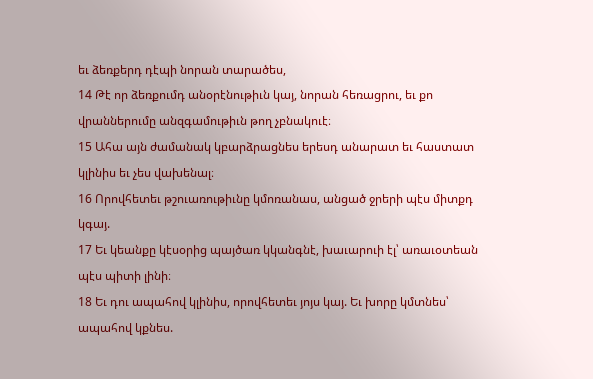եւ ձեռքերդ դէպի նորան տարածես,
14 Թէ որ ձեռքումդ անօրէնութիւն կայ, նորան հեռացրու, եւ քո վրաններումը անզգամութիւն թող չբնակուէ։
15 Ահա այն ժամանակ կբարձրացնես երեսդ անարատ եւ հաստատ կլինիս եւ չես վախենալ։
16 Որովհետեւ թշուառութիւնը կմոռանաս, անցած ջրերի պէս միտքդ կգայ.
17 Եւ կեանքը կէսօրից պայծառ կկանգնէ, խաւարուի էլ՝ առաւօտեան պէս պիտի լինի։
18 Եւ դու ապահով կլինիս, որովհետեւ յոյս կայ. Եւ խորը կմտնես՝ ապահով կքնես.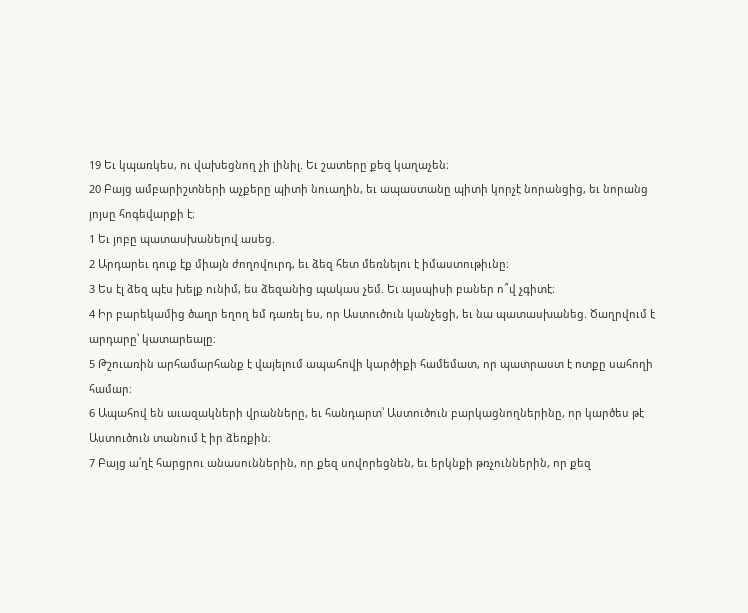19 Եւ կպառկես, ու վախեցնող չի լինիլ. Եւ շատերը քեզ կաղաչեն։
20 Բայց ամբարիշտների աչքերը պիտի նուաղին, եւ ապաստանը պիտի կորչէ նորանցից, եւ նորանց յոյսը հոգեվարքի է։
1 Եւ յոբը պատասխանելով ասեց.
2 Արդարեւ դուք էք միայն ժողովուրդ, եւ ձեզ հետ մեռնելու է իմաստութիւնը։
3 Ես էլ ձեզ պէս խելք ունիմ, ես ձեզանից պակաս չեմ. Եւ այսպիսի բաներ ո՞վ չգիտէ։
4 Իր բարեկամից ծաղր եղող եմ դառել ես, որ Աստուծուն կանչեցի, եւ նա պատասխանեց. Ծաղրվում է արդարը՝ կատարեալը։
5 Թշուառին արհամարհանք է վայելում ապահովի կարծիքի համեմատ, որ պատրաստ է ոտքը սահողի համար։
6 Ապահով են աւազակների վրանները, եւ հանդարտ՝ Աստուծուն բարկացնողներինը, որ կարծես թէ Աստուծուն տանում է իր ձեռքին։
7 Բայց ա՛ղէ հարցրու անասուններին, որ քեզ սովորեցնեն, եւ երկնքի թռչուններին, որ քեզ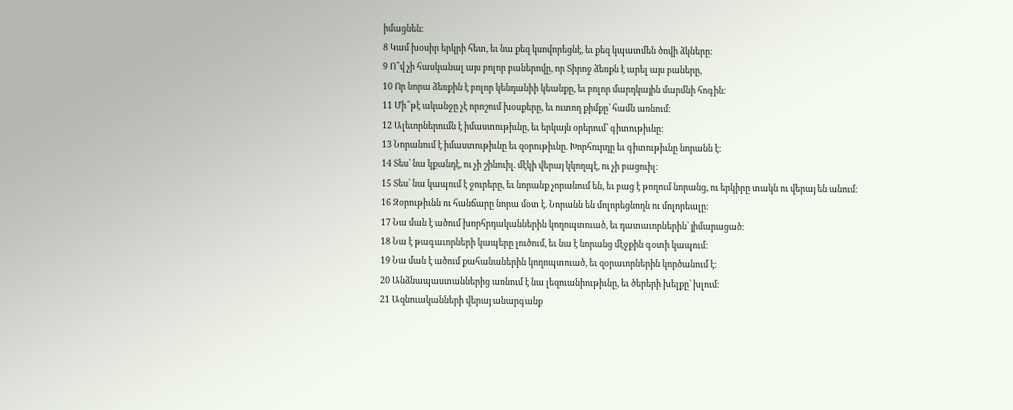իմացնեն։
8 Կամ խօսիր երկրի հետ, եւ նա քեզ կսովորեցնէ, եւ քեզ կպատմեն ծովի ձկները։
9 Ո՞վ չի հասկանալ այս բոլոր բաներովը, որ Տիրոջ ձեռքն է արել այս բաները,
10 Որ նորա ձեռքին է բոլոր կենդանիի կեանքը, եւ բոլոր մարդկային մարմնի հոգին։
11 Մի՞թէ ականջը չէ որոշում խօսքերը, եւ ուտող քիմքը՝ համն առնում։
12 Ալեւորներումն է իմաստութիւնը, եւ երկայն օրերում՝ գիտութիւնը։
13 Նորանում է իմաստութիւնը եւ զօրութիւնը. Խորհուրդը եւ գիտութիւնը նորանն է։
14 Տես՝ նա կքանդէ, ու չի շինուիլ. մէկի վերայ կկողպէ, ու չի բացուիլ։
15 Տես՝ նա կապում է ջուրերը, եւ նորանք չորանում են, եւ բաց է թողում նորանց, ու երկիրը տակն ու վերայ են անում։
16 Զօրութիւնն ու հանճարը նորա մօտ է. Նորանն են մոլորեցնողն ու մոլորեալը։
17 Նա ման է ածում խորհրդականներին կողոպտուած, եւ դատաւորներին՝ յիմարացած։
18 Նա է թագաւորների կապերը լուծում, եւ նա է նորանց մէջքին գօտի կապում։
19 Նա ման է ածում քահանաներին կողոպտուած, եւ զօրաւորներին կործանում է։
20 Անձնապաստաններից առնում է նա լեզուանիութիւնը, եւ ծերերի խելքը՝ խլում։
21 Ազնուականների վերայ անարգանք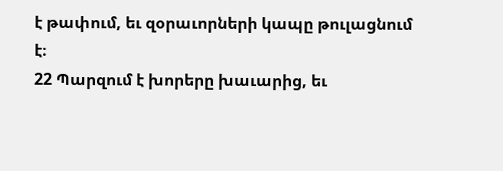է թափում, եւ զօրաւորների կապը թուլացնում է։
22 Պարզում է խորերը խաւարից, եւ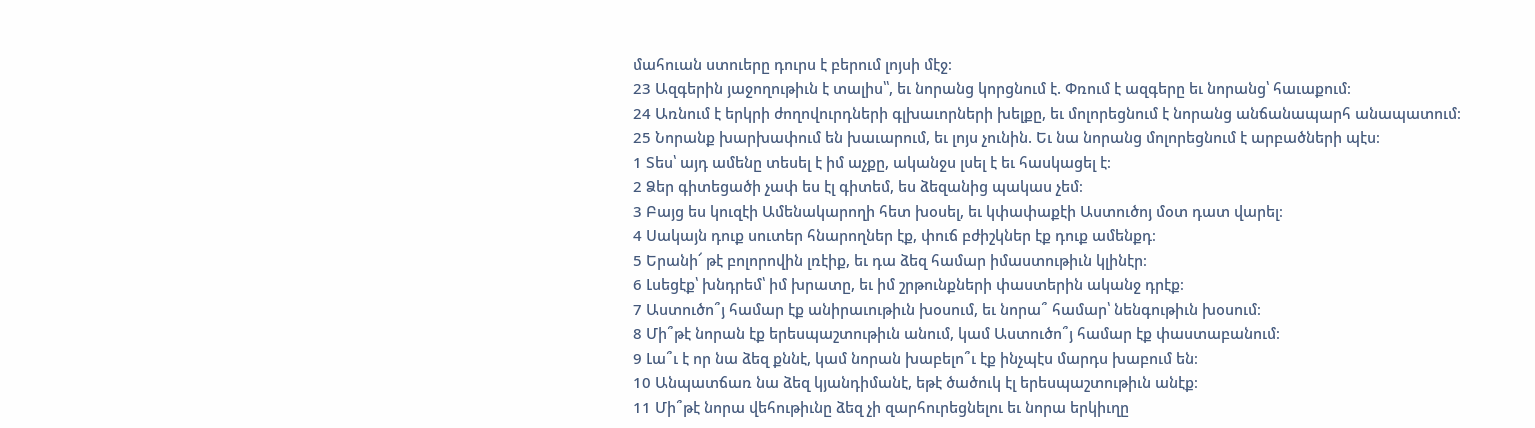մահուան ստուերը դուրս է բերում լոյսի մէջ։
23 Ազգերին յաջողութիւն է տալիս՝՝, եւ նորանց կորցնում է. Փռում է ազգերը եւ նորանց՝ հաւաքում։
24 Առնում է երկրի ժողովուրդների գլխաւորների խելքը, եւ մոլորեցնում է նորանց անճանապարհ անապատում։
25 Նորանք խարխափում են խաւարում, եւ լոյս չունին. Եւ նա նորանց մոլորեցնում է արբածների պէս։
1 Տես՝ այդ ամենը տեսել է իմ աչքը, ականջս լսել է եւ հասկացել է։
2 Ձեր գիտեցածի չափ ես էլ գիտեմ, ես ձեզանից պակաս չեմ։
3 Բայց ես կուզէի Ամենակարողի հետ խօսել, եւ կփափաքէի Աստուծոյ մօտ դատ վարել։
4 Սակայն դուք սուտեր հնարողներ էք, փուճ բժիշկներ էք դուք ամենքդ։
5 Երանի՜ թէ բոլորովին լռէիք, եւ դա ձեզ համար իմաստութիւն կլինէր։
6 Լսեցէք՝ խնդրեմ՝ իմ խրատը, եւ իմ շրթունքների փաստերին ականջ դրէք։
7 Աստուծո՞յ համար էք անիրաւութիւն խօսում, եւ նորա՞ համար՝ նենգութիւն խօսում։
8 Մի՞թէ նորան էք երեսպաշտութիւն անում, կամ Աստուծո՞յ համար էք փաստաբանում։
9 Լա՞ւ է որ նա ձեզ քննէ, կամ նորան խաբելո՞ւ էք ինչպէս մարդս խաբում են։
10 Անպատճառ նա ձեզ կյանդիմանէ, եթէ ծածուկ էլ երեսպաշտութիւն անէք։
11 Մի՞թէ նորա վեհութիւնը ձեզ չի զարհուրեցնելու եւ նորա երկիւղը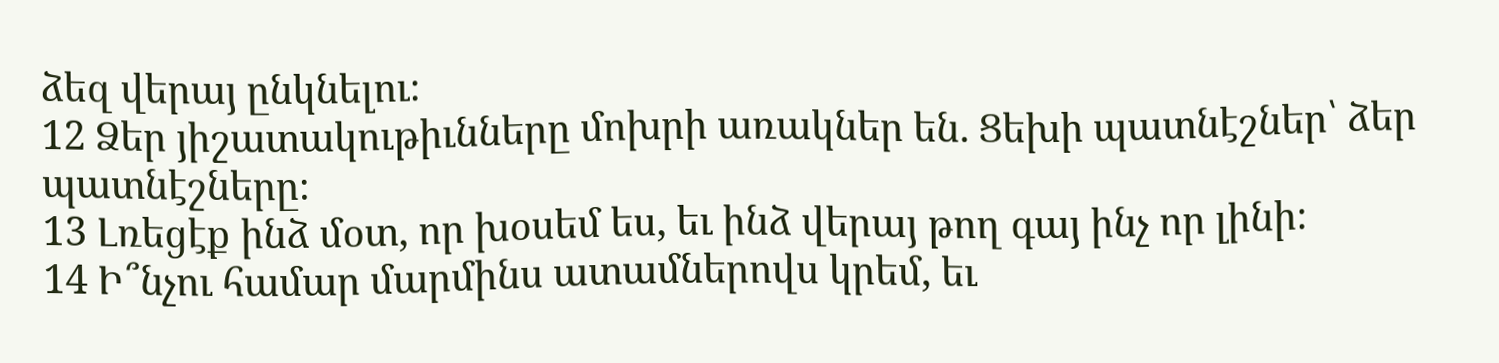ձեզ վերայ ընկնելու։
12 Ձեր յիշատակութիւնները մոխրի առակներ են. Ցեխի պատնէշներ՝ ձեր պատնէշները։
13 Լռեցէք ինձ մօտ, որ խօսեմ ես, եւ ինձ վերայ թող գայ ինչ որ լինի։
14 Ի՞նչու համար մարմինս ատամներովս կրեմ, եւ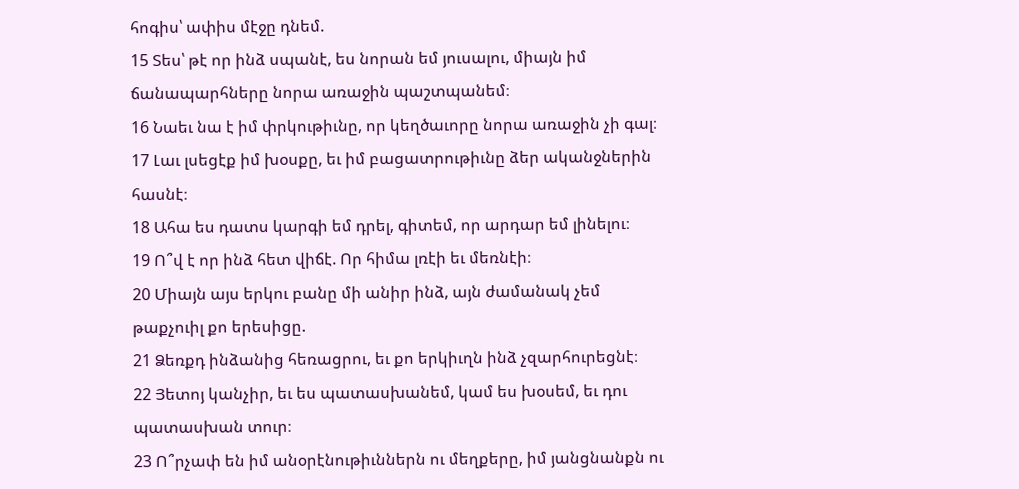հոգիս՝ ափիս մէջը դնեմ.
15 Տես՝ թէ որ ինձ սպանէ, ես նորան եմ յուսալու, միայն իմ ճանապարհները նորա առաջին պաշտպանեմ։
16 Նաեւ նա է իմ փրկութիւնը, որ կեղծաւորը նորա առաջին չի գալ։
17 Լաւ լսեցէք իմ խօսքը, եւ իմ բացատրութիւնը ձեր ականջներին հասնէ։
18 Ահա ես դատս կարգի եմ դրել, գիտեմ, որ արդար եմ լինելու։
19 Ո՞վ է որ ինձ հետ վիճէ. Որ հիմա լռէի եւ մեռնէի։
20 Միայն այս երկու բանը մի անիր ինձ, այն ժամանակ չեմ թաքչուիլ քո երեսիցը.
21 Ձեռքդ ինձանից հեռացրու, եւ քո երկիւղն ինձ չզարհուրեցնէ։
22 Յետոյ կանչիր, եւ ես պատասխանեմ, կամ ես խօսեմ, եւ դու պատասխան տուր։
23 Ո՞րչափ են իմ անօրէնութիւններն ու մեղքերը, իմ յանցնանքն ու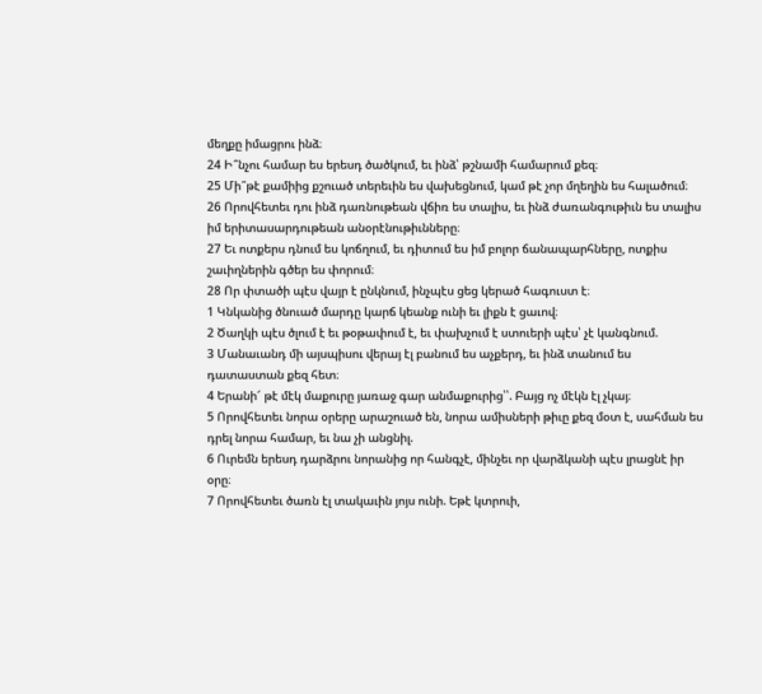մեղքը իմացրու ինձ։
24 Ի՞նչու համար ես երեսդ ծածկում, եւ ինձ՝ թշնամի համարում քեզ։
25 Մի՞թէ քամիից քշուած տերեւին ես վախեցնում, կամ թէ չոր մղեղին ես հալածում։
26 Որովհետեւ դու ինձ դառնութեան վճիռ ես տալիս, եւ ինձ ժառանգութիւն ես տալիս իմ երիտասարդութեան անօրէնութիւնները։
27 Եւ ոտքերս դնում ես կոճղում, եւ դիտում ես իմ բոլոր ճանապարհները, ոտքիս շաւիղներին գծեր ես փորում։
28 Որ փտածի պէս վայր է ընկնում, ինչպէս ցեց կերած հագուստ է։
1 Կնկանից ծնուած մարդը կարճ կեանք ունի եւ լիքն է ցաւով։
2 Ծաղկի պէս ծլում է եւ թօթափում է, եւ փախչում է ստուերի պէս՝ չէ կանգնում.
3 Մանաւանդ մի այսպիսու վերայ էլ բանում ես աչքերդ, եւ ինձ տանում ես դատաստան քեզ հետ։
4 Երանի՜ թէ մէկ մաքուրը յառաջ գար անմաքուրից՝՝. Բայց ոչ մէկն էլ չկայ։
5 Որովհետեւ նորա օրերը արաշուած են, նորա ամիսների թիւը քեզ մօտ է, սահման ես դրել նորա համար, եւ նա չի անցնիլ.
6 Ուրեմն երեսդ դարձրու նորանից որ հանգչէ, մինչեւ որ վարձկանի պէս լրացնէ իր օրը։
7 Որովհետեւ ծառն էլ տակաւին յոյս ունի. Եթէ կտրուի,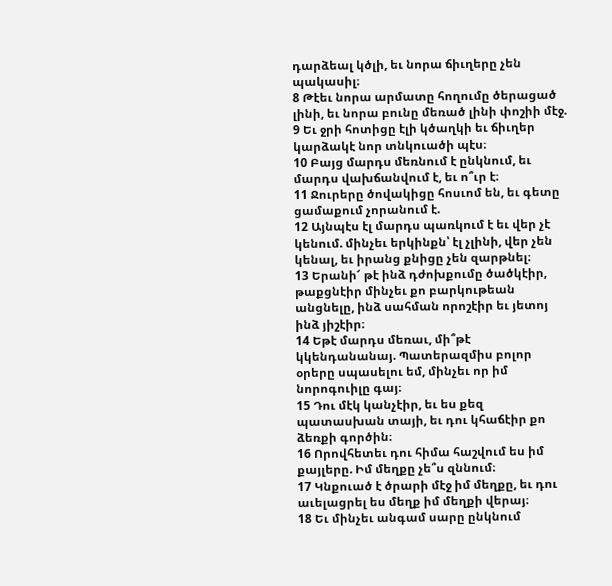դարձեալ կծլի, եւ նորա ճիւղերը չեն պակասիլ։
8 Թէեւ նորա արմատը հողումը ծերացած լինի, եւ նորա բունը մեռած լինի փոշիի մէջ.
9 Եւ ջրի հոտիցը էլի կծաղկի եւ ճիւղեր կարձակէ նոր տնկուածի պէս։
10 Բայց մարդս մեռնում է ընկնում, եւ մարդս վախճանվում է, եւ ո՞ւր է։
11 Ջուրերը ծովակիցը հոսւոմ են, եւ գետը ցամաքում չորանում է.
12 Այնպէս էլ մարդս պառկում է եւ վեր չէ կենում. մինչեւ երկինքն՝ էլ չլինի, վեր չեն կենալ, եւ իրանց քնիցը չեն զարթնել։
13 Երանի՜ թէ ինձ դժոխքումը ծածկէիր, թաքցնէիր մինչեւ քո բարկութեան անցնելը, ինձ սահման որոշէիր եւ յետոյ ինձ յիշէիր։
14 Եթէ մարդս մեռաւ, մի՞թէ կկենդանանայ. Պատերազմիս բոլոր օրերը սպասելու եմ, մինչեւ որ իմ նորոգուիլը գայ։
15 Դու մէկ կանչէիր, եւ ես քեզ պատասխան տայի, եւ դու կհաճէիր քո ձեռքի գործին։
16 Որովհետեւ դու հիմա հաշվում ես իմ քայլերը. Իմ մեղքը չե՞ս զննում։
17 Կնքուած է ծրարի մէջ իմ մեղքը, եւ դու աւելացրել ես մեղք իմ մեղքի վերայ։
18 Եւ մինչեւ անգամ սարը ընկնում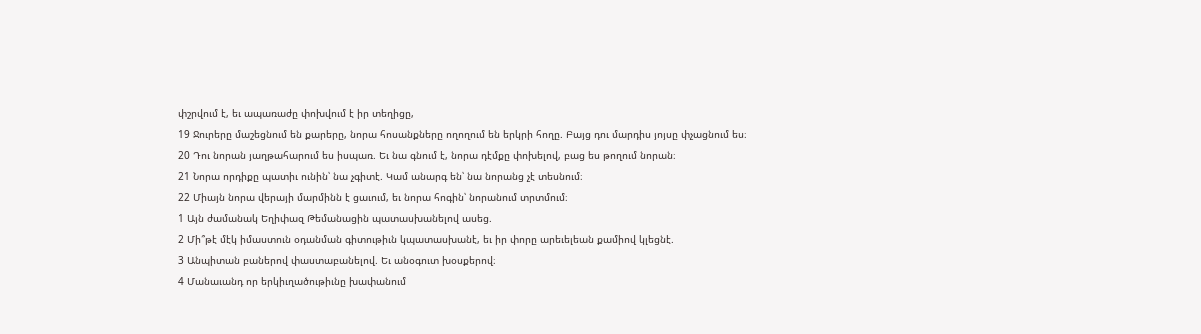փշրվում է, եւ ապառաժը փոխվում է իր տեղիցը,
19 Ջուրերը մաշեցնում են քարերը, նորա հոսանքները ողողում են երկրի հողը. Բայց դու մարդիս յոյսը փչացնում ես։
20 Դու նորան յաղթահարում ես իսպառ. Եւ նա գնում է, նորա դէմքը փոխելով, բաց ես թողում նորան։
21 Նորա որդիքը պատիւ ունին՝ նա չգիտէ. Կամ անարգ են՝ նա նորանց չէ տեսնում։
22 Միայն նորա վերայի մարմինն է ցաւում, եւ նորա հոգին՝ նորանում տրտմում։
1 Այն ժամանակ Եղիփազ Թեմանացին պատասխանելով ասեց.
2 Մի՞թէ մէկ իմաստուն օդանման գիտութիւն կպատասխանէ, եւ իր փորը արեւելեան քամիով կլեցնէ.
3 Անպիտան բաներով փաստաբանելով. Եւ անօգուտ խօսքերով։
4 Մանաւանդ որ երկիւղածութիւնը խափանում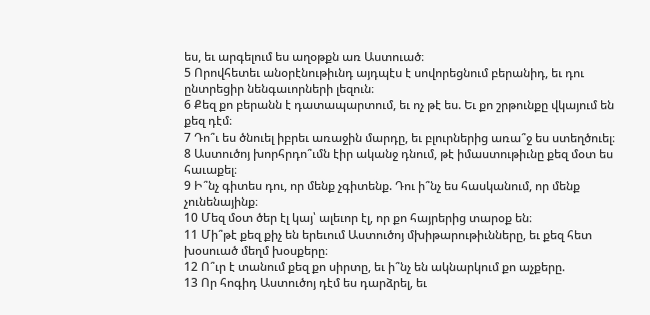ես, եւ արգելում ես աղօթքն առ Աստուած։
5 Որովհետեւ անօրէնութիւնդ այդպէս է սովորեցնում բերանիդ, եւ դու ընտրեցիր նենգաւորների լեզուն։
6 Քեզ քո բերանն է դատապարտում, եւ ոչ թէ ես. Եւ քո շրթունքը վկայում են քեզ դէմ։
7 Դո՞ւ ես ծնուել իբրեւ առաջին մարդը, եւ բլուրներից առա՞ջ ես ստեղծուել։
8 Աստուծոյ խորհրդո՞ւմն էիր ականջ դնում, թէ իմաստութիւնը քեզ մօտ ես հաւաքել։
9 Ի՞նչ գիտես դու, որ մենք չգիտենք. Դու ի՞նչ ես հասկանում, որ մենք չունենայինք։
10 Մեզ մօտ ծեր էլ կայ՝ ալեւոր էլ, որ քո հայրերից տարօք են։
11 Մի՞թէ քեզ քիչ են երեւում Աստուծոյ մխիթարութիւնները, եւ քեզ հետ խօսուած մեղմ խօսքերը։
12 Ո՞ւր է տանում քեզ քո սիրտը, եւ ի՞նչ են ակնարկում քո աչքերը.
13 Որ հոգիդ Աստուծոյ դէմ ես դարձրել, եւ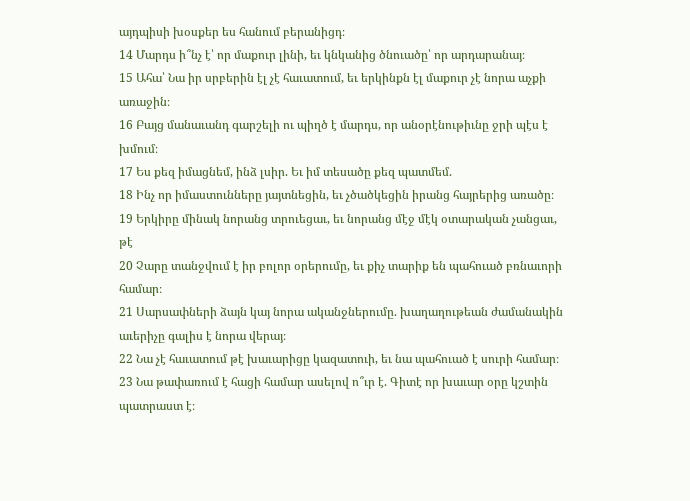այդպիսի խօսքեր ես հանում բերանիցդ։
14 Մարդս ի՞նչ է՝ որ մաքուր լինի, եւ կնկանից ծնուածը՝ որ արդարանայ։
15 Ահա՝ Նա իր սրբերին էլ չէ հաւատում, եւ երկինքն էլ մաքուր չէ նորա աչքի առաջին։
16 Բայց մանաւանդ գարշելի ու պիղծ է մարդս, որ անօրէնութիւնը ջրի պէս է խմում։
17 Ես քեզ իմացնեմ, ինձ լսիր. Եւ իմ տեսածը քեզ պատմեմ.
18 Ինչ որ իմաստունները յայտնեցին, եւ չծածկեցին իրանց հայրերից առածը։
19 Երկիրը մինակ նորանց տրուեցաւ, եւ նորանց մէջ մէկ օտարական չանցաւ, թէ
20 Չարը տանջվում է իր բոլոր օրերումը, եւ քիչ տարիք են պահուած բռնաւորի համար։
21 Սարսափների ձայն կայ նորա ականջներումը. խաղաղութեան ժամանակին աւերիչը գալիս է նորա վերայ։
22 Նա չէ հաւատում թէ խաւարիցը կազատուի, եւ նա պահուած է սուրի համար։
23 Նա թափառում է հացի համար ասելով ո՞ւր է. Գիտէ որ խաւար օրը կշտին պատրաստ է։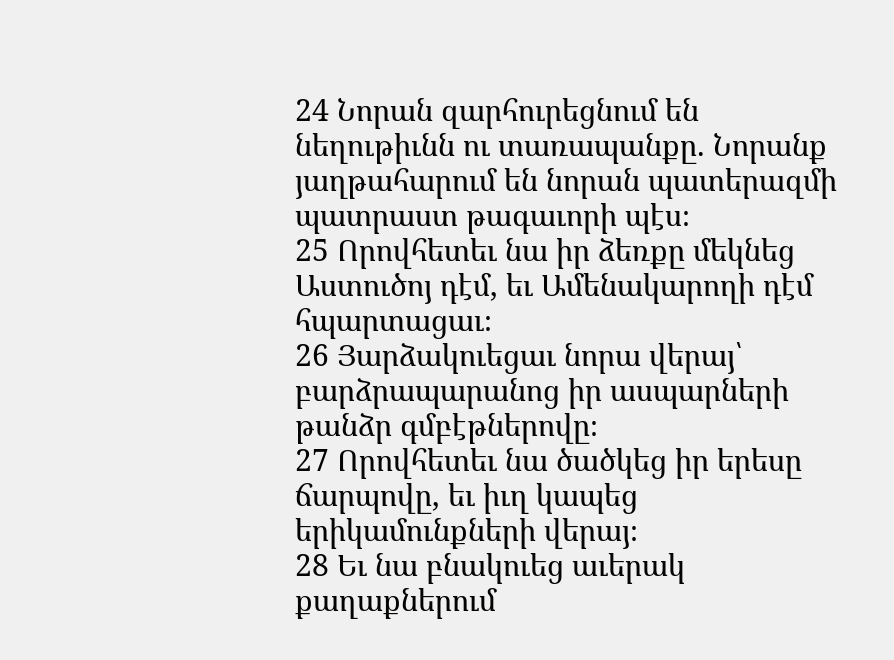24 Նորան զարհուրեցնում են նեղութիւնն ու տառապանքը. Նորանք յաղթահարում են նորան պատերազմի պատրաստ թագաւորի պէս։
25 Որովհետեւ նա իր ձեռքը մեկնեց Աստուծոյ դէմ, եւ Ամենակարողի դէմ հպարտացաւ։
26 Յարձակուեցաւ նորա վերայ՝ բարձրապարանոց իր ասպարների թանձր գմբէթներովը։
27 Որովհետեւ նա ծածկեց իր երեսը ճարպովը, եւ իւղ կապեց երիկամունքների վերայ։
28 Եւ նա բնակուեց աւերակ քաղաքներում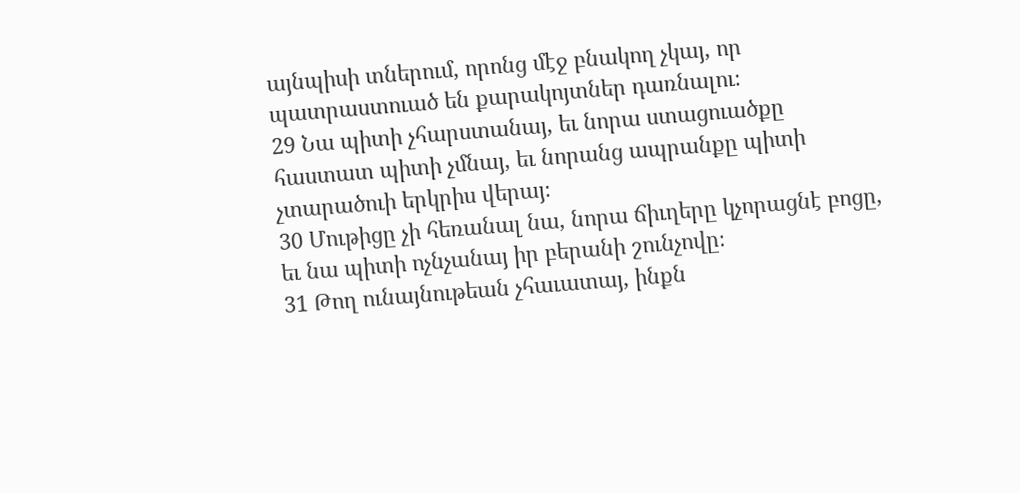այնպիսի տներում, որոնց մէջ բնակող չկայ, որ պատրաստուած են քարակոյտներ դառնալու։
29 Նա պիտի չհարստանայ, եւ նորա ստացուածքը հաստատ պիտի չմնայ, եւ նորանց ապրանքը պիտի չտարածուի երկրիս վերայ։
30 Մութիցը չի հեռանալ նա, նորա ճիւղերը կչորացնէ բոցը, եւ նա պիտի ոչնչանայ իր բերանի շունչովը։
31 Թող ունայնութեան չհաւատայ, ինքն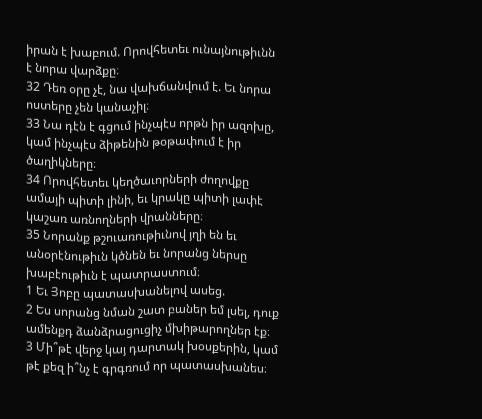իրան է խաբում. Որովհետեւ ունայնութիւնն է նորա վարձքը։
32 Դեռ օրը չէ, նա վախճանվում է. Եւ նորա ոստերը չեն կանաչիլ։
33 Նա դէն է գցում ինչպէս որթն իր ազոխը, կամ ինչպէս ձիթենին թօթափում է իր ծաղիկները։
34 Որովհետեւ կեղծաւորների ժողովքը ամայի պիտի լինի, եւ կրակը պիտի լափէ կաշառ առնողների վրանները։
35 Նորանք թշուառութիւնով յղի են եւ անօրէնութիւն կծնեն եւ նորանց ներսը խաբէութիւն է պատրաստում։
1 Եւ Յոբը պատասխանելով ասեց.
2 Ես սորանց նման շատ բաներ եմ լսել, դուք ամենքդ ձանձրացուցիչ մխիթարողներ էք։
3 Մի՞թէ վերջ կայ դարտակ խօսքերին, կամ թէ քեզ ի՞նչ է գրգռում որ պատասխանես։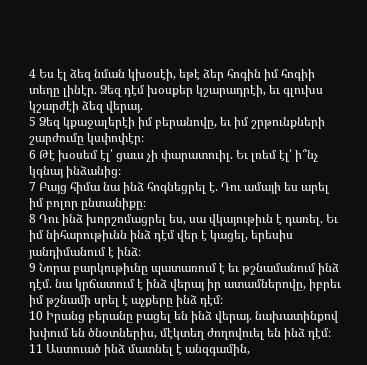4 Ես էլ ձեզ նման կխօսէի, եթէ ձեր հոգին իմ հոգիի տեղը լինէր. Ձեզ դէմ խօսքեր կշարադրէի, եւ գլուխս կշարժէի ձեզ վերայ.
5 Ձեզ կքաջալերէի իմ բերանովը, եւ իմ շրթունքների շարժումը կսփոփէր։
6 Թէ խօսեմ էլ՝ ցաւս չի փարատուիլ. Եւ լռեմ էլ՝ ի՞նչ կգնայ ինձանից։
7 Բայց հիմա նա ինձ հոգնեցրել է. Դու ամայի ես արել իմ բոլոր ընտանիքը։
8 Դու ինձ խորշոմացրել ես, սա վկայութիւն է դառել. Եւ իմ նիհարութիւնն ինձ դէմ վեր է կացել, երեսիս յանդիմանում է ինձ։
9 Նորա բարկութիւնը պատառում է եւ թշնամանում ինձ դէմ. նա կրճատում է ինձ վերայ իր ատամներովը, իբրեւ իմ թշնամի սրել է աչքերը ինձ դէմ։
10 Իրանց բերանը բացել են ինձ վերայ. նախատինքով խփում են ծնօտներիս, մէկտեղ ժողովուել են ինձ դէմ։
11 Աստուած ինձ մատնել է անզգամին,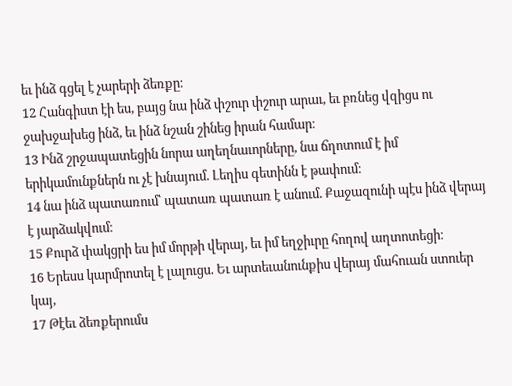եւ ինձ գցել է չարերի ձեռքը։
12 Հանգիստ էի ես, բայց նա ինձ փշուր փշուր արաւ, եւ բռնեց վզիցս ու ջախջախեց ինձ, եւ ինձ նշան շինեց իրան համար։
13 Ինձ շրջապատեցին նորա աղեղնաւորները, նա ճղոտում է իմ երիկամունքներն ու չէ խնայում. Լեղիս գետինն է թափում։
14 նա ինձ պատառում՝ պատառ պատառ է անում. Քաջազունի պէս ինձ վերայ է յարձակվում։
15 Քուրձ փակցրի ես իմ մորթի վերայ, եւ իմ եղջիւրը հողով աղտոտեցի։
16 Երեսս կարմրոտել է լալուցս. Եւ արտեւանունքիս վերայ մահուան ստուեր կայ,
17 Թէեւ ձեռքերումս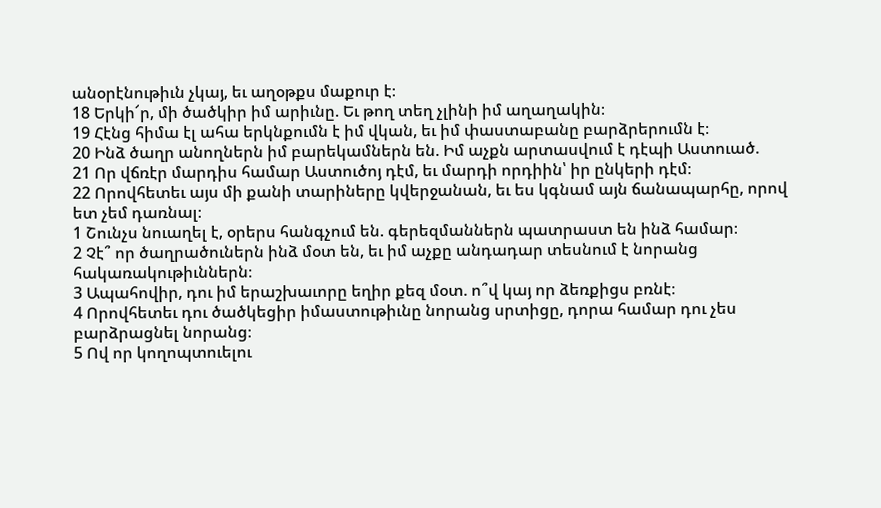անօրէնութիւն չկայ, եւ աղօթքս մաքուր է։
18 Երկի՜ր, մի ծածկիր իմ արիւնը. Եւ թող տեղ չլինի իմ աղաղակին։
19 Հէնց հիմա էլ ահա երկնքումն է իմ վկան, եւ իմ փաստաբանը բարձրերումն է։
20 Ինձ ծաղր անողներն իմ բարեկամներն են. Իմ աչքն արտասվում է դէպի Աստուած.
21 Որ վճռէր մարդիս համար Աստուծոյ դէմ, եւ մարդի որդիին՝ իր ընկերի դէմ։
22 Որովհետեւ այս մի քանի տարիները կվերջանան, եւ ես կգնամ այն ճանապարհը, որով ետ չեմ դառնալ։
1 Շունչս նուաղել է, օրերս հանգչում են. գերեզմաններն պատրաստ են ինձ համար։
2 Չէ՞ որ ծաղրածուներն ինձ մօտ են, եւ իմ աչքը անդադար տեսնում է նորանց հակառակութիւններն։
3 Ապահովիր, դու իմ երաշխաւորը եղիր քեզ մօտ. ո՞վ կայ որ ձեռքիցս բռնէ։
4 Որովհետեւ դու ծածկեցիր իմաստութիւնը նորանց սրտիցը, դորա համար դու չես բարձրացնել նորանց։
5 Ով որ կողոպտուելու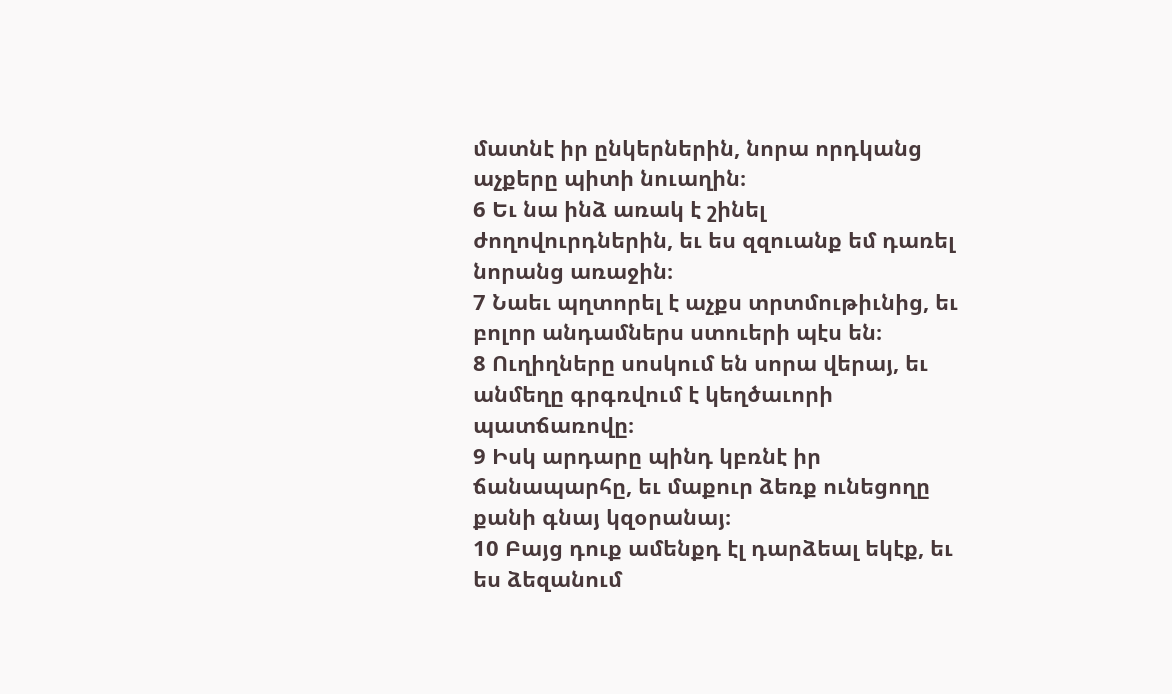մատնէ իր ընկերներին, նորա որդկանց աչքերը պիտի նուաղին։
6 Եւ նա ինձ առակ է շինել ժողովուրդներին, եւ ես զզուանք եմ դառել նորանց առաջին։
7 Նաեւ պղտորել է աչքս տրտմութիւնից, եւ բոլոր անդամներս ստուերի պէս են։
8 Ուղիղները սոսկում են սորա վերայ, եւ անմեղը գրգռվում է կեղծաւորի պատճառովը։
9 Իսկ արդարը պինդ կբռնէ իր ճանապարհը, եւ մաքուր ձեռք ունեցողը քանի գնայ կզօրանայ։
10 Բայց դուք ամենքդ էլ դարձեալ եկէք, եւ ես ձեզանում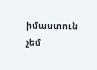իմաստուն չեմ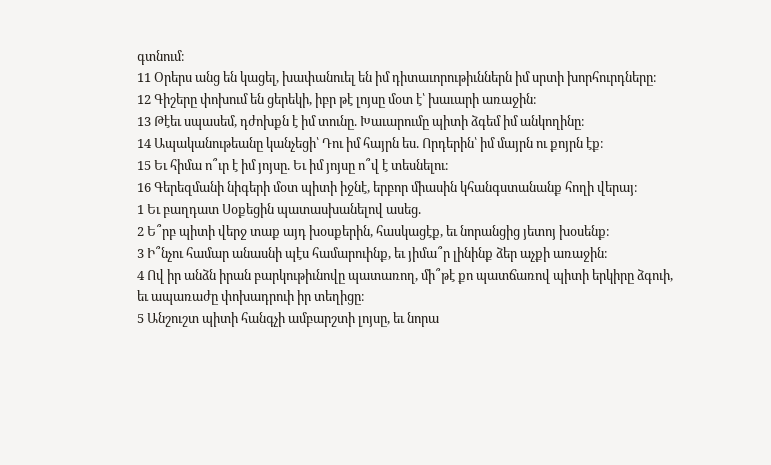գտնում։
11 Օրերս անց են կացել, խափանուել են իմ դիտաւորութիւններն իմ սրտի խորհուրդները։
12 Գիշերը փոխում են ցերեկի, իբր թէ լոյսը մօտ է՝ խաւարի առաջին։
13 Թէեւ սպասեմ, դժոխքն է իմ տունը. Խաւարումը պիտի ձգեմ իմ անկողինը։
14 Ապականութեանը կանչեցի՝ Դու իմ հայրն ես. Որդերին՝ իմ մայրն ու քոյրն էք։
15 Եւ հիմա ո՞ւր է իմ յոյսը. Եւ իմ յոյսը ո՞վ է տեսնելու։
16 Գերեզմանի նիգերի մօտ պիտի իջնէ, երբոր միասին կհանգստանանք հողի վերայ։
1 Եւ բաղդատ Սօքեցին պատասխանելով ասեց.
2 Ե՞րբ պիտի վերջ տաք այդ խօսքերին, հասկացէք, եւ նորանցից յետոյ խօսենք։
3 Ի՞նչու համար անասնի պէս համարուինք, եւ յիմա՞ր լինինք ձեր աչքի առաջին։
4 Ով իր անձն իրան բարկութիւնովը պատառող, մի՞թէ քո պատճառով պիտի երկիրը ձգուի, եւ ապառաժը փոխադրուի իր տեղիցը։
5 Անշուշտ պիտի հանգչի ամբարշտի լոյսը, եւ նորա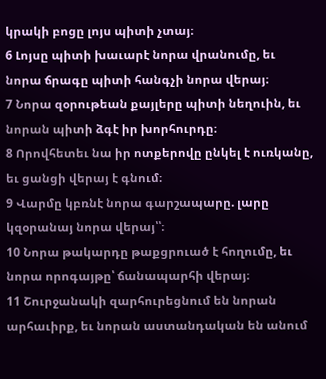կրակի բոցը լոյս պիտի չտայ։
6 Լոյսը պիտի խաւարէ նորա վրանումը, եւ նորա ճրագը պիտի հանգչի նորա վերայ։
7 Նորա զօրութեան քայլերը պիտի նեղուին, եւ նորան պիտի ձգէ իր խորհուրդը։
8 Որովհետեւ նա իր ոտքերովը ընկել է ուռկանը, եւ ցանցի վերայ է գնում։
9 Վարմը կբռնէ նորա գարշապարը. լարը կզօրանայ նորա վերայ՝՝։
10 Նորա թակարդը թաքցրուած է հողումը, եւ նորա որոգայթը՝ ճանապարհի վերայ։
11 Շուրջանակի զարհուրեցնում են նորան արհաւիրք, եւ նորան աստանդական են անում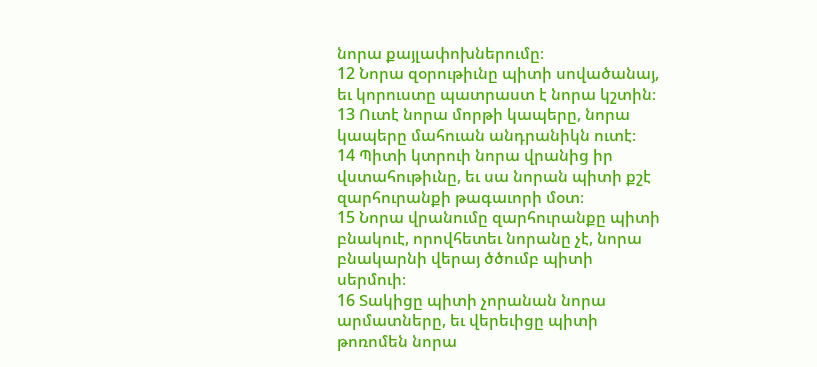նորա քայլափոխներումը։
12 Նորա զօրութիւնը պիտի սովածանայ, եւ կորուստը պատրաստ է նորա կշտին։
13 Ուտէ նորա մորթի կապերը, նորա կապերը մահուան անդրանիկն ուտէ։
14 Պիտի կտրուի նորա վրանից իր վստահութիւնը, եւ սա նորան պիտի քշէ զարհուրանքի թագաւորի մօտ։
15 Նորա վրանումը զարհուրանքը պիտի բնակուէ, որովհետեւ նորանը չէ, նորա բնակարնի վերայ ծծումբ պիտի սերմուի։
16 Տակիցը պիտի չորանան նորա արմատները, եւ վերեւիցը պիտի թոռոմեն նորա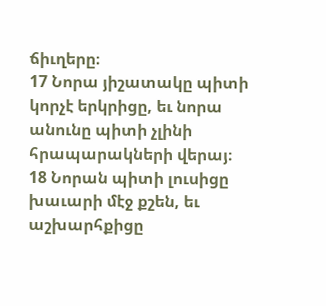ճիւղերը։
17 Նորա յիշատակը պիտի կորչէ երկրիցը, եւ նորա անունը պիտի չլինի հրապարակների վերայ։
18 Նորան պիտի լուսիցը խաւարի մէջ քշեն, եւ աշխարհքիցը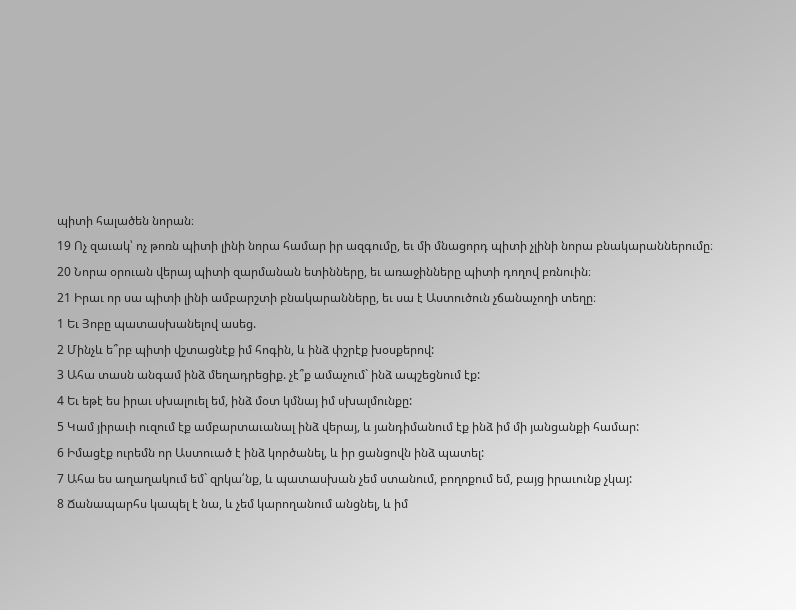պիտի հալածեն նորան։
19 Ոչ զաւակ՝ ոչ թոռն պիտի լինի նորա համար իր ազգումը, եւ մի մնացորդ պիտի չլինի նորա բնակարաններումը։
20 Նորա օրուան վերայ պիտի զարմանան ետինները, եւ առաջինները պիտի դողով բռնուին։
21 Իրաւ որ սա պիտի լինի ամբարշտի բնակարանները, եւ սա է Աստուծուն չճանաչողի տեղը։
1 Եւ Յոբը պատասխանելով ասեց.
2 Մինչև ե՞րբ պիտի վշտացնէք իմ հոգին, և ինձ փշրէք խօսքերով:
3 Ահա տասն անգամ ինձ մեղադրեցիք. չէ՞ք ամաչում` ինձ ապշեցնում էք:
4 Եւ եթէ ես իրաւ սխալուել եմ, ինձ մօտ կմնայ իմ սխալմունքը:
5 Կամ յիրաւի ուզում էք ամբարտաւանալ ինձ վերայ, և յանդիմանում էք ինձ իմ մի յանցանքի համար:
6 Իմացէք ուրեմն որ Աստուած է ինձ կործանել, և իր ցանցովն ինձ պատել:
7 Ահա ես աղաղակում եմ` զրկա՛նք, և պատասխան չեմ ստանում, բողոքում եմ, բայց իրաւունք չկայ:
8 Ճանապարհս կապել է նա, և չեմ կարողանում անցնել, և իմ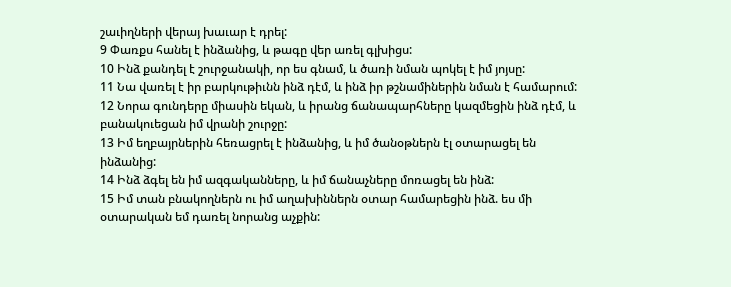շաւիղների վերայ խաւար է դրել:
9 Փառքս հանել է ինձանից, և թագը վեր առել գլխիցս:
10 Ինձ քանդել է շուրջանակի, որ ես գնամ, և ծառի նման պոկել է իմ յոյսը:
11 Նա վառել է իր բարկութիւնն ինձ դէմ, և ինձ իր թշնամիներին նման է համարում:
12 Նորա գունդերը միասին եկան, և իրանց ճանապարհները կազմեցին ինձ դէմ, և բանակուեցան իմ վրանի շուրջը:
13 Իմ եղբայրներին հեռացրել է ինձանից, և իմ ծանօթներն էլ օտարացել են ինձանից:
14 Ինձ ձգել են իմ ազգականները, և իմ ճանաչները մոռացել են ինձ:
15 Իմ տան բնակողներն ու իմ աղախիններն օտար համարեցին ինձ. ես մի օտարական եմ դառել նորանց աչքին: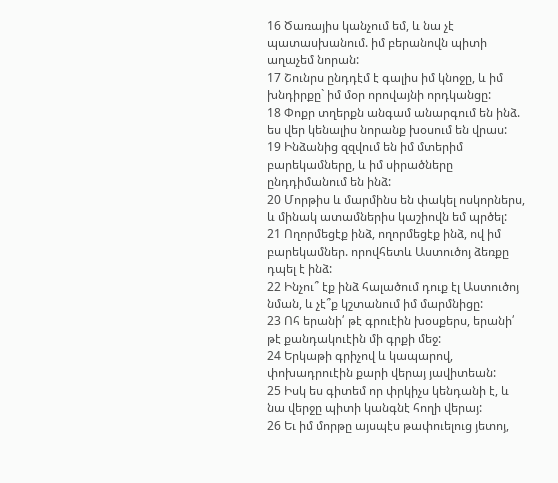16 Ծառայիս կանչում եմ, և նա չէ պատասխանում. իմ բերանովն պիտի աղաչեմ նորան:
17 Շունրս ընդդէմ է գալիս իմ կնոջը, և իմ խնդիրքը` իմ մօր որովայնի որդկանցը:
18 Փոքր տղերքն անգամ անարգում են ինձ. ես վեր կենալիս նորանք խօսում են վրաս:
19 Ինձանից զզվում են իմ մտերիմ բարեկամները, և իմ սիրածները ընդդիմանում են ինձ:
20 Մորթիս և մարմինս են փակել ոսկորներս, և մինակ ատամներիս կաշիովն եմ պրծել:
21 Ողորմեցէք ինձ, ողորմեցէք ինձ, ով իմ բարեկամներ. որովհետև Աստուծոյ ձեռքը դպել է ինձ:
22 Ինչու՞ էք ինձ հալածում դուք էլ Աստուծոյ նման, և չէ՞ք կշտանում իմ մարմնիցը:
23 Ոհ երանի՛ թէ գրուէին խօսքերս, երանի՛ թէ քանդակուէին մի գրքի մեջ:
24 Երկաթի գրիչով և կապարով, փոխադրուէին քարի վերայ յավիտեան:
25 Իսկ ես գիտեմ որ փրկիչս կենդանի է, և նա վերջը պիտի կանգնէ հողի վերայ:
26 Եւ իմ մորթը այսպէս թափուելուց յետոյ,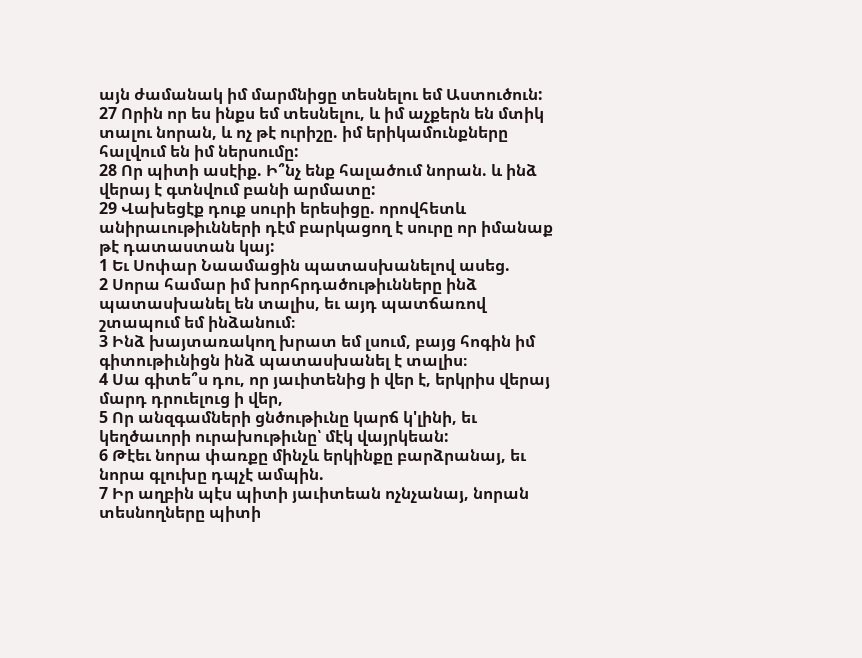այն ժամանակ իմ մարմնիցը տեսնելու եմ Աստուծուն:
27 Որին որ ես ինքս եմ տեսնելու, և իմ աչքերն են մտիկ տալու նորան, և ոչ թէ ուրիշը. իմ երիկամունքները հալվում են իմ ներսումը:
28 Որ պիտի ասէիք. Ի՞նչ ենք հալածում նորան. և ինձ վերայ է գտնվում բանի արմատը:
29 Վախեցէք դուք սուրի երեսիցը. որովհետև անիրաւութիւնների դէմ բարկացող է սուրը որ իմանաք թէ դատաստան կայ:
1 Եւ Սոփար Նաամացին պատասխանելով ասեց.
2 Սորա համար իմ խորհրդածութիւնները ինձ պատասխանել են տալիս, եւ այդ պատճառով շտապում եմ ինձանում։
3 Ինձ խայտառակող խրատ եմ լսում, բայց հոգին իմ գիտութիւնիցն ինձ պատասխանել է տալիս։
4 Սա գիտե՞ս դու, որ յաւիտենից ի վեր է, երկրիս վերայ մարդ դրուելուց ի վեր,
5 Որ անզգամների ցնծութիւնը կարճ կ'լինի, եւ կեղծաւորի ուրախութիւնը՝ մէկ վայրկեան:
6 Թէեւ նորա փառքը մինչև երկինքը բարձրանայ, եւ նորա գլուխը դպչէ ամպին.
7 Իր աղբին պէս պիտի յաւիտեան ոչնչանայ, նորան տեսնողները պիտի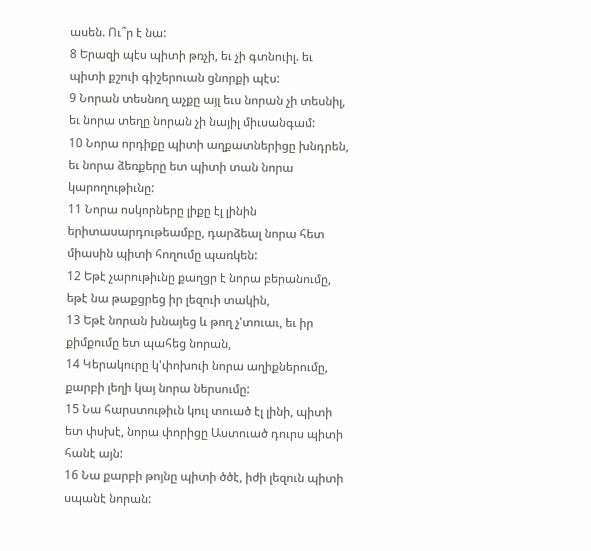ասեն. Ու՞ր է նա:
8 Երազի պէս պիտի թռչի, եւ չի գտնուիլ. եւ պիտի քշուի գիշերուան ցնորքի պէս:
9 Նորան տեսնող աչքը այլ եւս նորան չի տեսնիլ, եւ նորա տեղը նորան չի նայիլ միւսանգամ:
10 Նորա որդիքը պիտի աղքատներիցը խնդրեն, եւ նորա ձեռքերը ետ պիտի տան նորա կարողութիւնը:
11 Նորա ոսկորները լիքը էլ լինին երիտասարդութեամբը, դարձեալ նորա հետ միասին պիտի հողումը պառկեն:
12 Եթէ չարութիւնը քաղցր է նորա բերանումը, եթէ նա թաքցրեց իր լեզուի տակին,
13 Եթէ նորան խնայեց և թող չ'տուաւ, եւ իր քիմքումը ետ պահեց նորան,
14 Կերակուրը կ'փոխուի նորա աղիքներումը, քարբի լեղի կայ նորա ներսումը:
15 Նա հարստութիւն կուլ տուած էլ լինի, պիտի ետ փսխէ, նորա փորիցը Աստուած դուրս պիտի հանէ այն:
16 Նա քարբի թոյնը պիտի ծծէ, իժի լեզուն պիտի սպանէ նորան: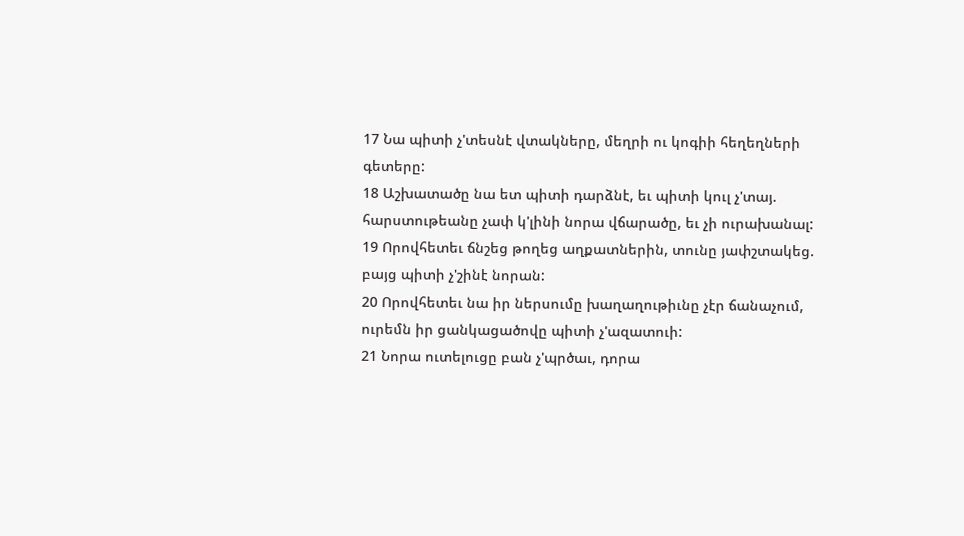17 Նա պիտի չ'տեսնէ վտակները, մեղրի ու կոգիի հեղեղների գետերը:
18 Աշխատածը նա ետ պիտի դարձնէ, եւ պիտի կուլ չ'տայ. հարստութեանը չափ կ'լինի նորա վճարածը, եւ չի ուրախանալ:
19 Որովհետեւ ճնշեց թողեց աղքատներին, տունը յափշտակեց. բայց պիտի չ'շինէ նորան:
20 Որովհետեւ նա իր ներսումը խաղաղութիւնը չէր ճանաչում, ուրեմն իր ցանկացածովը պիտի չ'ազատուի:
21 Նորա ուտելուցը բան չ'պրծաւ, դորա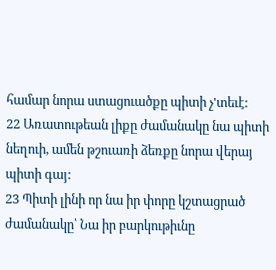համար նորա ստացուածքը պիտի չ'տեւէ:
22 Առատութեան լիքը ժամանակը նա պիտի նեղուի, ամեն թշուառի ձեռքը նորա վերայ պիտի գայ:
23 Պիտի լինի որ նա իր փորը կշտացրած ժամանակը՝ Նա իր բարկութիւնը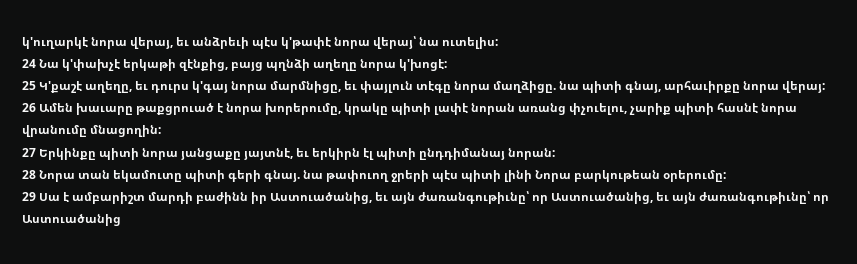կ'ուղարկէ նորա վերայ, եւ անձրեւի պէս կ'թափէ նորա վերայ՝ նա ուտելիս:
24 Նա կ'փախչէ երկաթի զէնքից, բայց պղնձի աղեղը նորա կ'խոցէ:
25 Կ'քաշէ աղեղը, եւ դուրս կ'գայ նորա մարմնիցը, եւ փայլուն տէգը նորա մաղձիցը. նա պիտի գնայ, արհաւիրքը նորա վերայ:
26 Ամեն խաւարը թաքցրուած է նորա խորերումը, կրակը պիտի լափէ նորան առանց փչուելու, չարիք պիտի հասնէ նորա վրանումը մնացողին:
27 Երկինքը պիտի նորա յանցաքը յայտնէ, եւ երկիրն էլ պիտի ընդդիմանայ նորան:
28 Նորա տան եկամուտը պիտի գերի գնայ. նա թափուող ջրերի պէս պիտի լինի Նորա բարկութեան օրերումը:
29 Սա է ամբարիշտ մարդի բաժինն իր Աստուածանից, եւ այն ժառանգութիւնը՝ որ Աստուածանից, եւ այն ժառանգութիւնը՝ որ Աստուածանից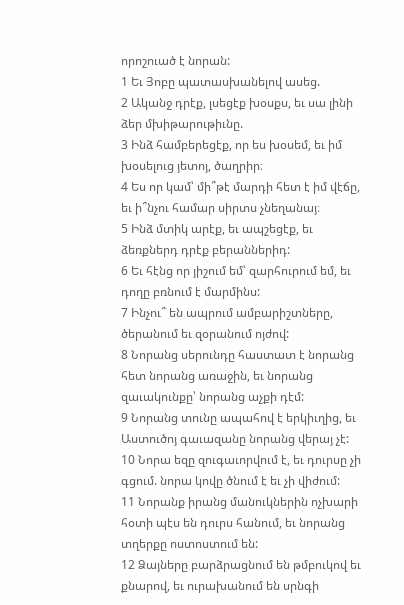որոշուած է նորան:
1 Եւ Յոբը պատասխանելով ասեց.
2 Ականջ դրէք, լսեցէք խօսքս, եւ սա լինի ձեր մխիթարութիւնը.
3 Ինձ համբերեցէք, որ ես խօսեմ, եւ իմ խօսելուց յետոյ, ծաղրիր։
4 Ես որ կամ՝ մի՞թէ մարդի հետ է իմ վէճը, եւ ի՞նչու համար սիրտս չնեղանայ։
5 Ինձ մտիկ արէք, եւ ապշեցէք, եւ ձեռքներդ դրէք բերաններիդ:
6 Եւ հէնց որ յիշում եմ՝ զարհուրում եմ, եւ դողը բռնում է մարմինս:
7 Ինչու՞ են ապրում ամբարիշտները, ծերանում եւ զօրանում ոյժով:
8 Նորանց սերունդը հաստատ է նորանց հետ նորանց առաջին, եւ նորանց զաւակունքը՝ նորանց աչքի դէմ:
9 Նորանց տունը ապահով է երկիւղից, եւ Աստուծոյ գաւազանը նորանց վերայ չէ:
10 Նորա եզը զուգաւորվում է, եւ դուրսը չի գցում. նորա կովը ծնում է եւ չի վիժում:
11 Նորանք իրանց մանուկներին ոչխարի հօտի պէս են դուրս հանում, եւ նորանց տղերքը ոստոստում են:
12 Ձայները բարձրացնում են թմբուկով եւ քնարով, եւ ուրախանում են սրնգի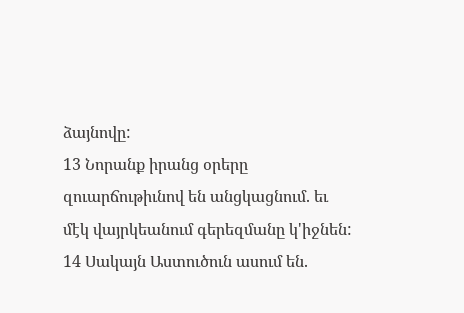ձայնովը:
13 Նորանք իրանց օրերը զուարճութիւնով են անցկացնում. եւ մէկ վայրկեանում գերեզմանը կ'իջնեն:
14 Սակայն Աստուծուն ասում են.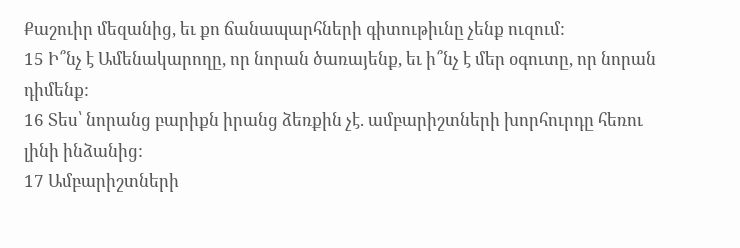Քաշուիր մեզանից, եւ քո ճանապարհների գիտութիւնը չենք ուզում:
15 Ի՞նչ է Ամենակարողը, որ նորան ծառայենք, եւ ի՞նչ է մեր օգուտը, որ նորան դիմենք:
16 Տես՝ նորանց բարիքն իրանց ձեռքին չէ. ամբարիշտների խորհուրդը հեռու լինի ինձանից:
17 Ամբարիշտների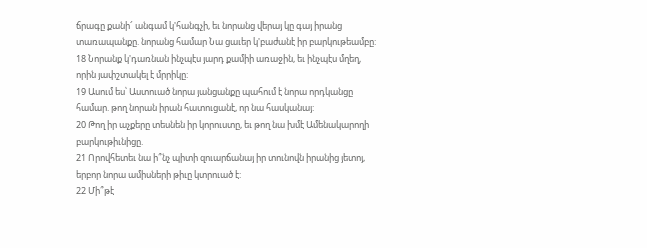ճրագը քանի՜ անգամ կ'հանգչի, եւ նորանց վերայ կը գայ իրանց տառապանքը. նորանց համար Նա ցաւեր կ'բաժանէ իր բարկութեամբը:
18 Նորանք կ'դառնան ինչպէս յարդ քամիի առաջին, եւ ինչպէս մղեղ, որին յափշտակել է մրրիկը:
19 Ասում ես՝ Աստուած նորա յանցանքը պահում է նորա որդկանցը համար. թող նորան իրան հատուցանէ, որ նա հասկանայ:
20 Թող իր աչքերը տեսնեն իր կորուստը, եւ թող նա խմէ Ամենակարողի բարկութիւնիցը.
21 Որովհետեւ նա ի՞նչ պիտի զուարճանայ իր տունովն իրանից յետոյ, երբոր նորա ամիսների թիւը կտրուած է:
22 Մի՞թէ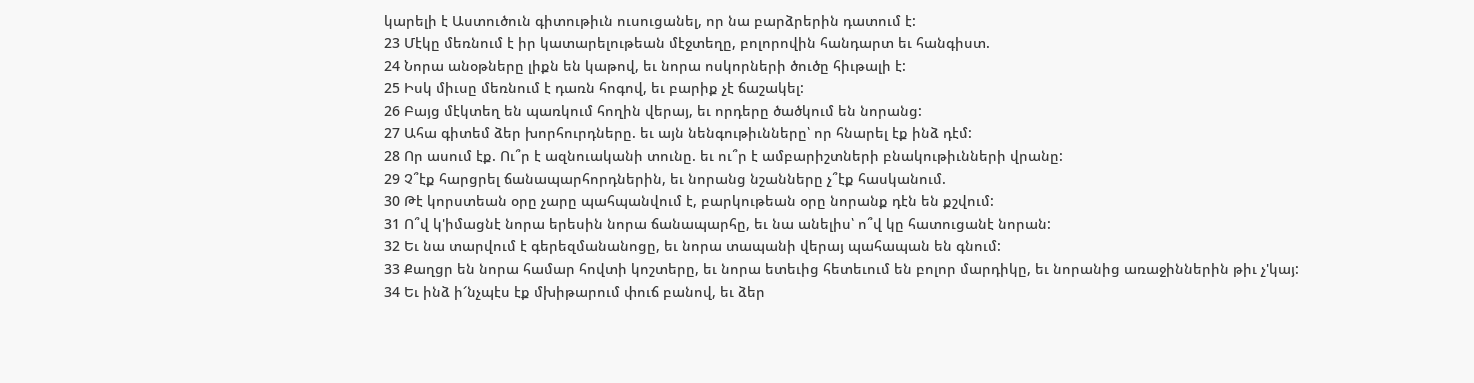կարելի է Աստուծուն գիտութիւն ուսուցանել, որ նա բարձրերին դատում է:
23 Մէկը մեռնում է իր կատարելութեան մէջտեղը, բոլորովին հանդարտ եւ հանգիստ.
24 Նորա անօթները լիքն են կաթով, եւ նորա ոսկորների ծուծը հիւթալի է:
25 Իսկ միւսը մեռնում է դառն հոգով, եւ բարիք չէ ճաշակել:
26 Բայց մէկտեղ են պառկում հողին վերայ, եւ որդերը ծածկում են նորանց:
27 Ահա գիտեմ ձեր խորհուրդները. եւ այն նենգութիւնները՝ որ հնարել էք ինձ դէմ:
28 Որ ասում էք. Ու՞ր է ազնուականի տունը. եւ ու՞ր է ամբարիշտների բնակութիւնների վրանը:
29 Չ՞էք հարցրել ճանապարհորդներին, եւ նորանց նշանները չ՞էք հասկանում.
30 Թէ կորստեան օրը չարը պահպանվում է, բարկութեան օրը նորանք դէն են քշվում:
31 Ո՞վ կ'իմացնէ նորա երեսին նորա ճանապարհը, եւ նա անելիս՝ ո՞վ կը հատուցանէ նորան:
32 Եւ նա տարվում է գերեզմանանոցը, եւ նորա տապանի վերայ պահապան են գնում:
33 Քաղցր են նորա համար հովտի կոշտերը, եւ նորա ետեւից հետեւում են բոլոր մարդիկը, եւ նորանից առաջիններին թիւ չ'կայ:
34 Եւ ինձ ի՜նչպէս էք մխիթարում փուճ բանով, եւ ձեր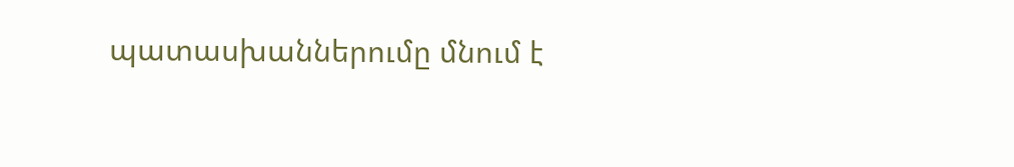պատասխաններումը մնում է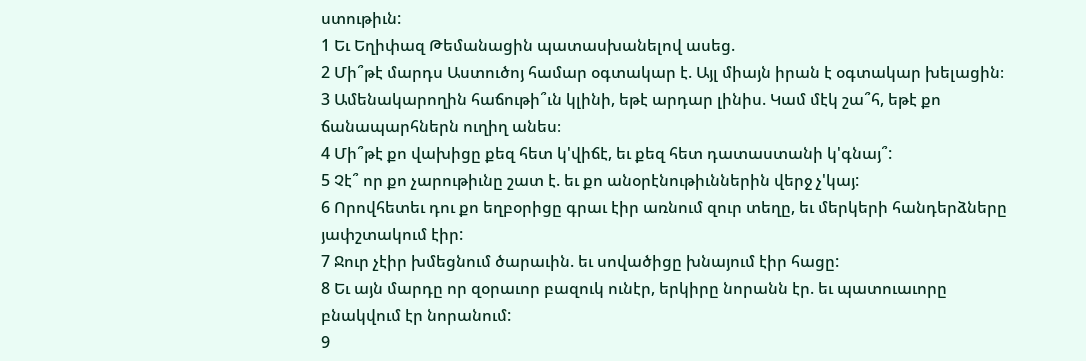ստութիւն:
1 Եւ Եղիփազ Թեմանացին պատասխանելով ասեց.
2 Մի՞թէ մարդս Աստուծոյ համար օգտակար է. Այլ միայն իրան է օգտակար խելացին։
3 Ամենակարողին հաճութի՞ւն կլինի, եթէ արդար լինիս. Կամ մէկ շա՞հ, եթէ քո ճանապարհներն ուղիղ անես։
4 Մի՞թէ քո վախիցը քեզ հետ կ'վիճէ, եւ քեզ հետ դատաստանի կ'գնայ՞:
5 Չէ՞ որ քո չարութիւնը շատ է. եւ քո անօրէնութիւններին վերջ չ'կայ:
6 Որովհետեւ դու քո եղբօրիցը գրաւ էիր առնում զուր տեղը, եւ մերկերի հանդերձները յափշտակում էիր:
7 Ջուր չէիր խմեցնում ծարաւին. եւ սովածիցը խնայում էիր հացը:
8 Եւ այն մարդը որ զօրաւոր բազուկ ունէր, երկիրը նորանն էր. եւ պատուաւորը բնակվում էր նորանում:
9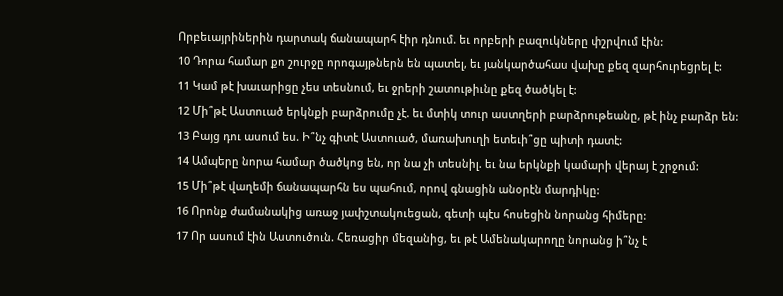Որբեւայրիներին դարտակ ճանապարհ էիր դնում. եւ որբերի բազուկները փշրվում էին:
10 Դորա համար քո շուրջը որոգայթներն են պատել, եւ յանկարծահաս վախը քեզ զարհուրեցրել է:
11 Կամ թէ խաւարիցը չես տեսնում, եւ ջրերի շատութիւնը քեզ ծածկել է:
12 Մի՞թէ Աստուած երկնքի բարձրումը չէ. եւ մտիկ տուր աստղերի բարձրութեանը, թէ ինչ բարձր են:
13 Բայց դու ասում ես. Ի՞նչ գիտէ Աստուած, մառախուղի ետեւի՞ցը պիտի դատէ:
14 Ամպերը նորա համար ծածկոց են, որ նա չի տեսնիլ. եւ նա երկնքի կամարի վերայ է շրջում:
15 Մի՞թէ վաղեմի ճանապարհն ես պահում, որով գնացին անօրէն մարդիկը:
16 Որոնք ժամանակից առաջ յափշտակուեցան, գետի պէս հոսեցին նորանց հիմերը:
17 Որ ասում էին Աստուծուն. Հեռացիր մեզանից, եւ թէ Ամենակարողը նորանց ի՞նչ է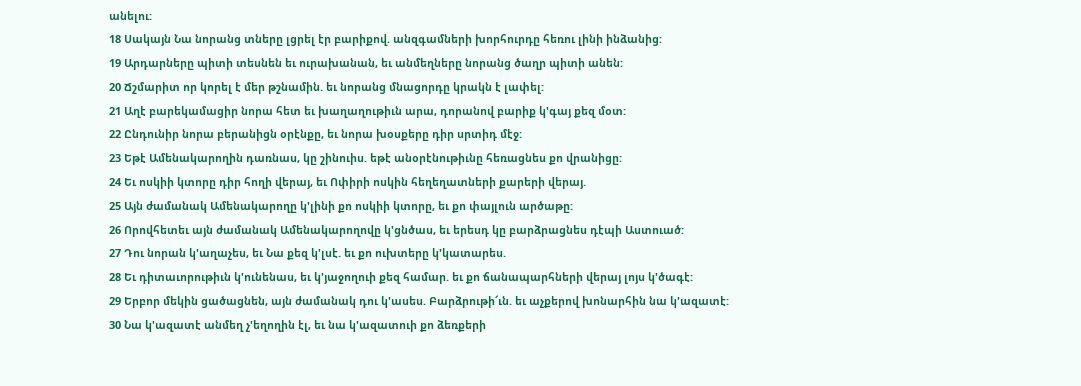անելու:
18 Սակայն Նա նորանց տները լցրել էր բարիքով. անզգամների խորհուրդը հեռու լինի ինձանից:
19 Արդարները պիտի տեսնեն եւ ուրախանան, եւ անմեղները նորանց ծաղր պիտի անեն:
20 Ճշմարիտ որ կորել է մեր թշնամին. եւ նորանց մնացորդը կրակն է լափել:
21 Աղէ բարեկամացիր նորա հետ եւ խաղաղութիւն արա, դորանով բարիք կ'գայ քեզ մօտ:
22 Ընդունիր նորա բերանիցն օրէնքը, եւ նորա խօսքերը դիր սրտիդ մէջ:
23 Եթէ Ամենակարողին դառնաս, կը շինուիս. եթէ անօրէնութիւնը հեռացնես քո վրանիցը:
24 Եւ ոսկիի կտորը դիր հողի վերայ, եւ Ոփիրի ոսկին հեղեղատների քարերի վերայ.
25 Այն ժամանակ Ամենակարողը կ'լինի քո ոսկիի կտորը, եւ քո փայլուն արծաթը:
26 Որովհետեւ այն ժամանակ Ամենակարողովը կ'ցնծաս, եւ երեսդ կը բարձրացնես դէպի Աստուած:
27 Դու նորան կ'աղաչես, եւ Նա քեզ կ'լսէ. եւ քո ուխտերը կ'կատարես.
28 Եւ դիտաւորութիւն կ'ունենաս, եւ կ'յաջողուի քեզ համար. եւ քո ճանապարհների վերայ լոյս կ'ծագէ:
29 Երբոր մեկին ցածացնեն, այն ժամանակ դու կ'ասես. Բարձրութի՜ւն. եւ աչքերով խոնարհին նա կ'ազատէ:
30 Նա կ'ազատէ անմեղ չ'եղողին էլ, եւ նա կ'ազատուի քո ձեռքերի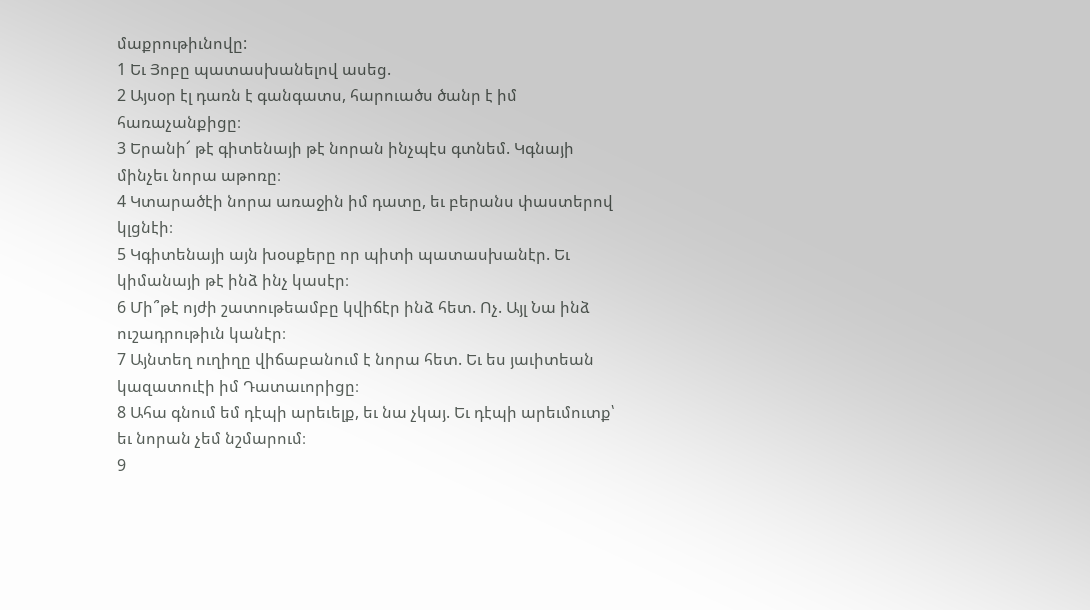մաքրութիւնովը:
1 Եւ Յոբը պատասխանելով ասեց.
2 Այսօր էլ դառն է գանգատս, հարուածս ծանր է իմ հառաչանքիցը։
3 Երանի՜ թէ գիտենայի թէ նորան ինչպէս գտնեմ. Կգնայի մինչեւ նորա աթոռը։
4 Կտարածէի նորա առաջին իմ դատը, եւ բերանս փաստերով կլցնէի։
5 Կգիտենայի այն խօսքերը որ պիտի պատասխանէր. Եւ կիմանայի թէ ինձ ինչ կասէր։
6 Մի՞թէ ոյժի շատութեամբը կվիճէր ինձ հետ. Ոչ. Այլ Նա ինձ ուշադրութիւն կանէր։
7 Այնտեղ ուղիղը վիճաբանում է նորա հետ. Եւ ես յաւիտեան կազատուէի իմ Դատաւորիցը։
8 Ահա գնում եմ դէպի արեւելք, եւ նա չկայ. Եւ դէպի արեւմուտք՝ եւ նորան չեմ նշմարում։
9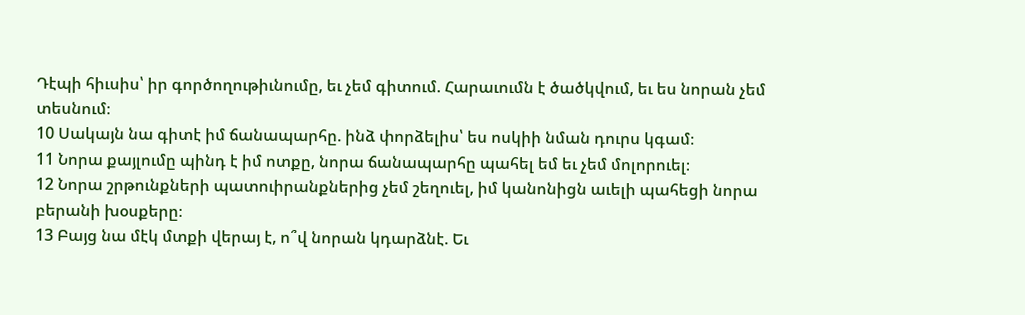Դէպի հիւսիս՝ իր գործողութիւնումը, եւ չեմ գիտում. Հարաւումն է ծածկվում, եւ ես նորան չեմ տեսնում։
10 Սակայն նա գիտէ իմ ճանապարհը. ինձ փորձելիս՝ ես ոսկիի նման դուրս կգամ։
11 Նորա քայլումը պինդ է իմ ոտքը, նորա ճանապարհը պահել եմ եւ չեմ մոլորուել։
12 Նորա շրթունքների պատուիրանքներից չեմ շեղուել, իմ կանոնիցն աւելի պահեցի նորա բերանի խօսքերը։
13 Բայց նա մէկ մտքի վերայ է, ո՞վ նորան կդարձնէ. Եւ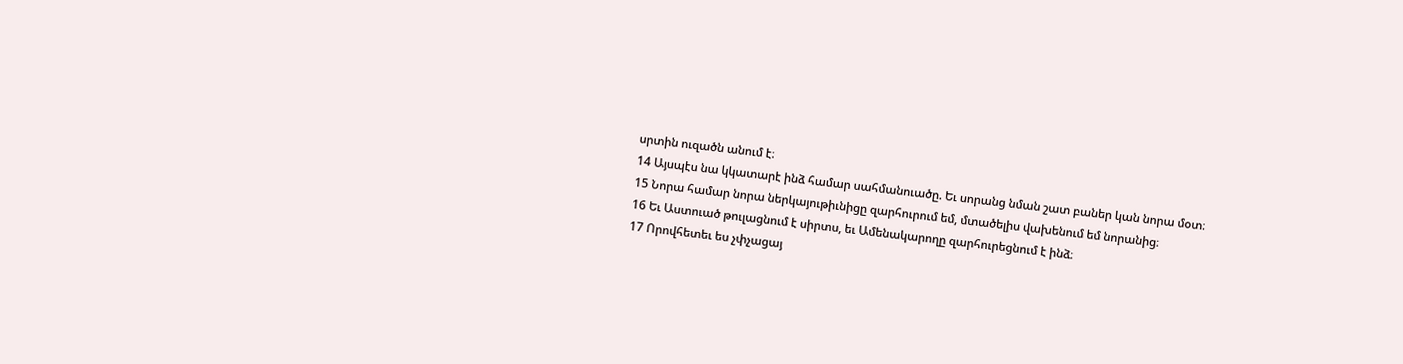սրտին ուզածն անում է։
14 Այսպէս նա կկատարէ ինձ համար սահմանուածը. Եւ սորանց նման շատ բաներ կան նորա մօտ։
15 Նորա համար նորա ներկայութիւնիցը զարհուրում եմ, մտածելիս վախենում եմ նորանից։
16 Եւ Աստուած թուլացնում է սիրտս, եւ Ամենակարողը զարհուրեցնում է ինձ։
17 Որովհետեւ ես չփչացայ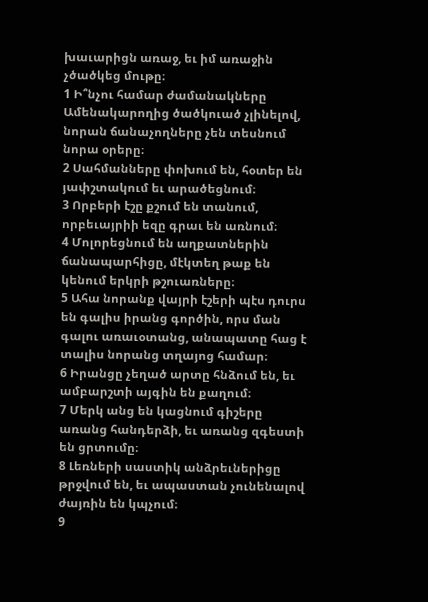խաւարիցն առաջ, եւ իմ առաջին չծածկեց մութը։
1 Ի՞նչու համար ժամանակները Ամենակարողից ծածկուած չլինելով, նորան ճանաչողները չեն տեսնում նորա օրերը։
2 Սահմանները փոխում են, հօտեր են յափշտակում եւ արածեցնում։
3 Որբերի էշը քշում են տանում, որբեւայրիի եզը գրաւ են առնում։
4 Մոլորեցնում են աղքատներին ճանապարհիցը, մէկտեղ թաք են կենում երկրի թշուառները։
5 Ահա նորանք վայրի էշերի պէս դուրս են գալիս իրանց գործին, որս ման գալու առաւօտանց, անապատը հաց է տալիս նորանց տղայոց համար։
6 Իրանցը չեղած արտը հնձում են, եւ ամբարշտի այգին են քաղում։
7 Մերկ անց են կացնում գիշերը առանց հանդերձի, եւ առանց զգեստի են ցրտումը։
8 Լեռների սաստիկ անձրեւներիցը թրջվում են, եւ ապաստան չունենալով ժայռին են կպչում։
9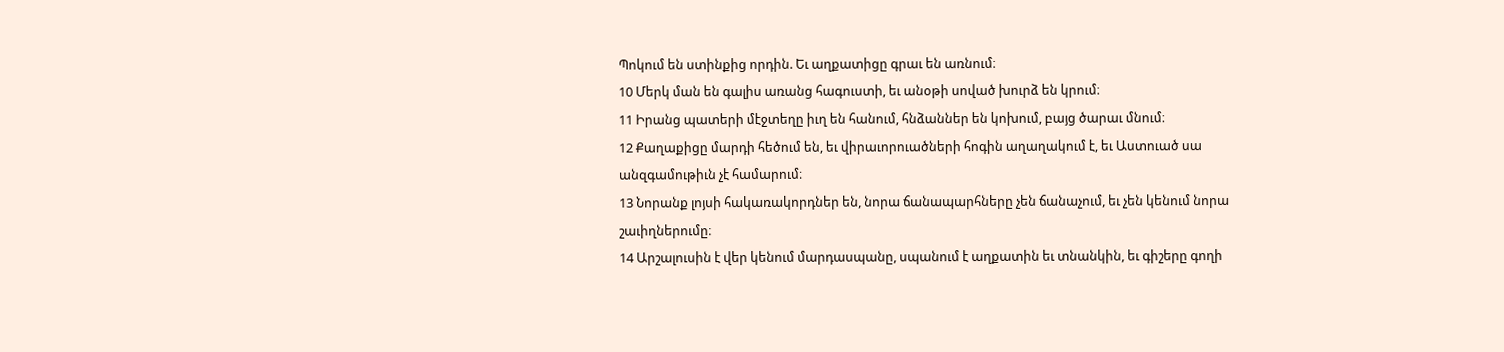Պոկում են ստինքից որդին. Եւ աղքատիցը գրաւ են առնում։
10 Մերկ ման են գալիս առանց հագուստի, եւ անօթի սոված խուրձ են կրում։
11 Իրանց պատերի մէջտեղը իւղ են հանում, հնձաններ են կոխում, բայց ծարաւ մնում։
12 Քաղաքիցը մարդի հեծում են, եւ վիրաւորուածների հոգին աղաղակում է, եւ Աստուած սա անզգամութիւն չէ համարում։
13 Նորանք լոյսի հակառակորդներ են, նորա ճանապարհները չեն ճանաչում, եւ չեն կենում նորա շաւիղներումը։
14 Արշալուսին է վեր կենում մարդասպանը, սպանում է աղքատին եւ տնանկին, եւ գիշերը գողի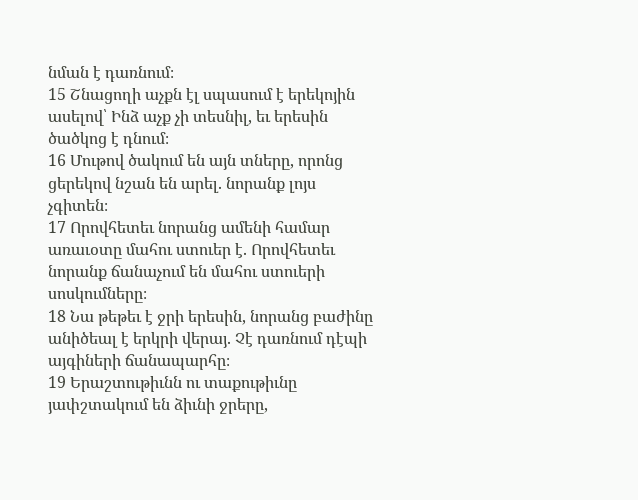նման է դառնում։
15 Շնացողի աչքն էլ սպասում է երեկոյին ասելով՝ Ինձ աչք չի տեսնիլ, եւ երեսին ծածկոց է դնում։
16 Մութով ծակում են այն տները, որոնց ցերեկով նշան են արել. նորանք լոյս չգիտեն։
17 Որովհետեւ նորանց ամենի համար առաւօտը մահու ստուեր է. Որովհետեւ նորանք ճանաչում են մահու ստուերի սոսկումները։
18 Նա թեթեւ է ջրի երեսին, նորանց բաժինը անիծեալ է երկրի վերայ. Չէ դառնում դէպի այգիների ճանապարհը։
19 Երաշտութիւնն ու տաքութիւնը յափշտակում են ձիւնի ջրերը,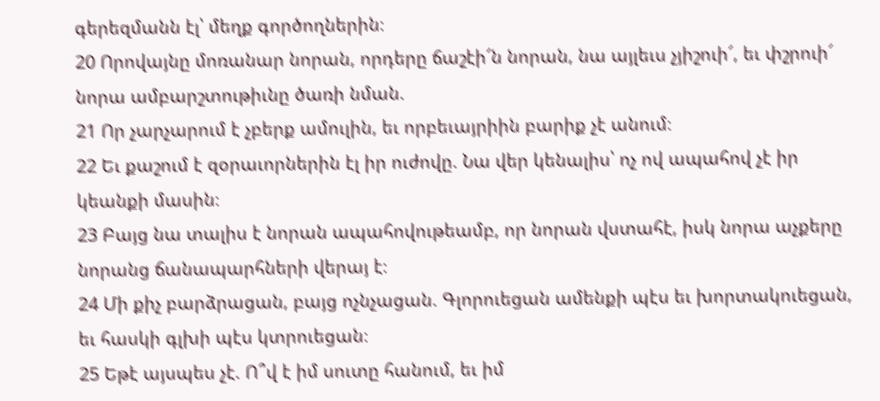գերեզմանն էլ՝ մեղք գործողներին։
20 Որովայնը մոռանար նորան, որդերը ճաշէի՜ն նորան, նա այլեւս չյիշուի՜, եւ փշրուի՜ նորա ամբարշտութիւնը ծառի նման.
21 Որ չարչարում է չբերք ամուլին, եւ որբեւայրիին բարիք չէ անում։
22 Եւ քաշում է զօրաւորներին էլ իր ուժովը. Նա վեր կենալիս՝ ոչ ով ապահով չէ իր կեանքի մասին։
23 Բայց նա տալիս է նորան ապահովութեամբ, որ նորան վստահէ, իսկ նորա աչքերը նորանց ճանապարհների վերայ է։
24 Մի քիչ բարձրացան, բայց ոչնչացան. Գլորուեցան ամենքի պէս եւ խորտակուեցան, եւ հասկի գլխի պէս կտրուեցան։
25 Եթէ այսպես չէ. Ո՞վ է իմ սուտը հանում, եւ իմ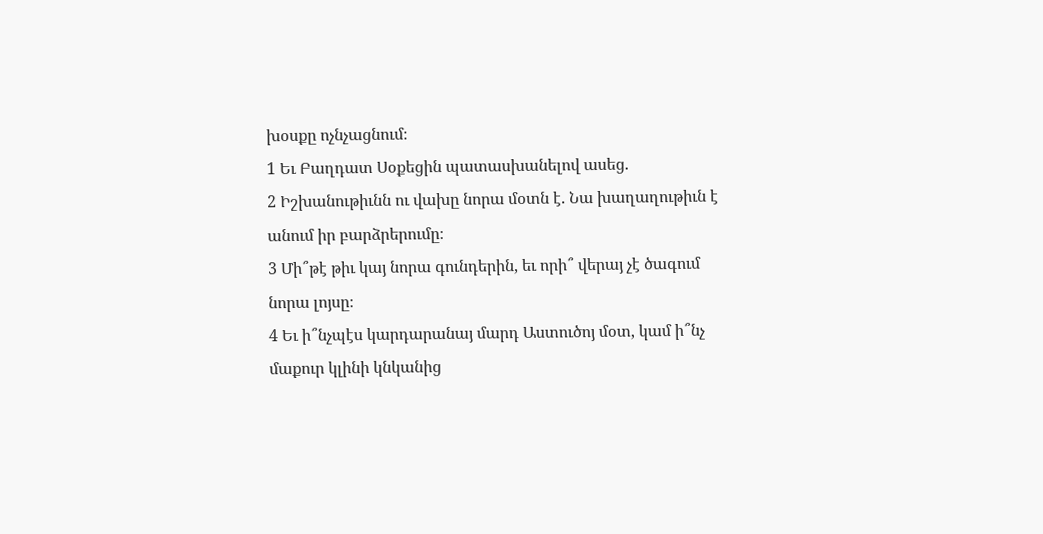խօսքը ոչնչացնում։
1 Եւ Բաղդատ Սօքեցին պատասխանելով ասեց.
2 Իշխանութիւնն ու վախը նորա մօտն է. Նա խաղաղութիւն է անում իր բարձրերումը։
3 Մի՞թէ թիւ կայ նորա գունդերին, եւ որի՞ վերայ չէ ծագում նորա լոյսը։
4 Եւ ի՞նչպէս կարդարանայ մարդ Աստուծոյ մօտ, կամ ի՞նչ մաքուր կլինի կնկանից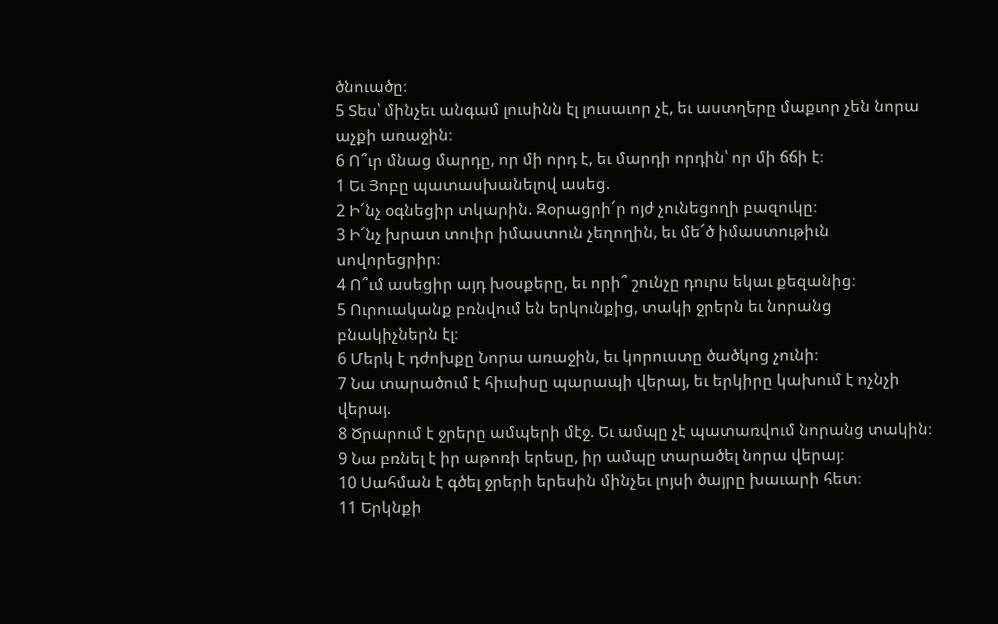ծնուածը։
5 Տես՝ մինչեւ անգամ լուսինն էլ լուսաւոր չէ, եւ աստղերը մաքւոր չեն նորա աչքի առաջին։
6 Ո՞ւր մնաց մարդը, որ մի որդ է, եւ մարդի որդին՝ որ մի ճճի է։
1 Եւ Յոբը պատասխանելով ասեց.
2 Ի՜նչ օգնեցիր տկարին. Զօրացրի՜ր ոյժ չունեցողի բազուկը։
3 Ի՜նչ խրատ տուիր իմաստուն չեղողին, եւ մե՜ծ իմաստութիւն սովորեցրիր։
4 Ո՞ւմ ասեցիր այդ խօսքերը, եւ որի՞ շունչը դուրս եկաւ քեզանից։
5 Ուրուականք բռնվում են երկունքից, տակի ջրերն եւ նորանց բնակիչներն էլ։
6 Մերկ է դժոխքը Նորա առաջին, եւ կորուստը ծածկոց չունի։
7 Նա տարածում է հիւսիսը պարապի վերայ, եւ երկիրը կախում է ոչնչի վերայ.
8 Ծրարում է ջրերը ամպերի մէջ. Եւ ամպը չէ պատառվում նորանց տակին։
9 Նա բռնել է իր աթոռի երեսը, իր ամպը տարածել նորա վերայ։
10 Սահման է գծել ջրերի երեսին մինչեւ լոյսի ծայրը խաւարի հետ։
11 Երկնքի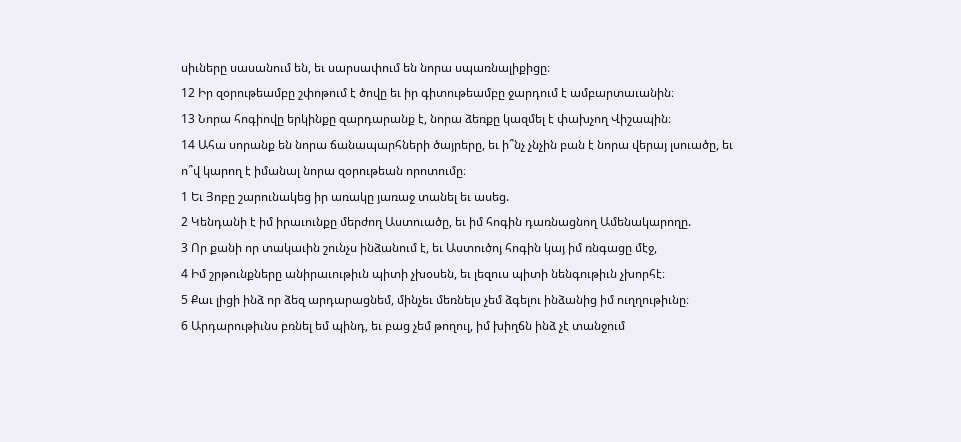սիւները սասանում են, եւ սարսափում են նորա սպառնալիքիցը։
12 Իր զօրութեամբը շփոթում է ծովը եւ իր գիտութեամբը ջարդում է ամբարտաւանին։
13 Նորա հոգիովը երկինքը զարդարանք է, նորա ձեռքը կազմել է փախչող Վիշապին։
14 Ահա սորանք են նորա ճանապարհների ծայրերը, եւ ի՞նչ չնչին բան է նորա վերայ լսուածը, եւ ո՞վ կարող է իմանալ նորա զօրութեան որոտումը։
1 Եւ Յոբը շարունակեց իր առակը յառաջ տանել եւ ասեց.
2 Կենդանի է իմ իրաւունքը մերժող Աստուածը, եւ իմ հոգին դառնացնող Ամենակարողը.
3 Որ քանի որ տակաւին շունչս ինձանում է, եւ Աստուծոյ հոգին կայ իմ ռնգացը մէջ,
4 Իմ շրթունքները անիրաւութիւն պիտի չխօսեն, եւ լեզուս պիտի նենգութիւն չխորհէ։
5 Քաւ լիցի ինձ որ ձեզ արդարացնեմ, մինչեւ մեռնելս չեմ ձգելու ինձանից իմ ուղղութիւնը։
6 Արդարութիւնս բռնել եմ պինդ, եւ բաց չեմ թողուլ, իմ խիղճն ինձ չէ տանջում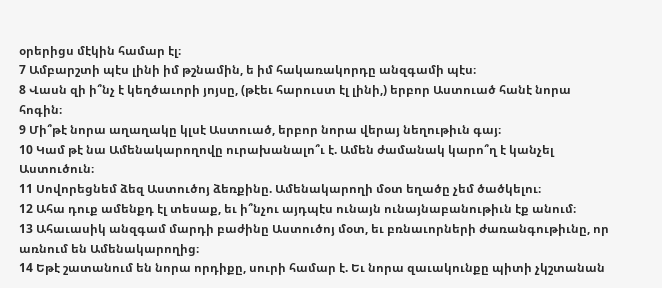օրերիցս մէկին համար էլ։
7 Ամբարշտի պէս լինի իմ թշնամին, ե իմ հակառակորդը անզգամի պէս։
8 Վասն զի ի՞նչ է կեղծաւորի յոյսը, (թէեւ հարուստ էլ լինի,) երբոր Աստուած հանէ նորա հոգին։
9 Մի՞թէ նորա աղաղակը կլսէ Աստուած, երբոր նորա վերայ նեղութիւն գայ։
10 Կամ թէ նա Ամենակարողովը ուրախանալո՞ւ է. Ամեն ժամանակ կարո՞ղ է կանչել Աստուծուն։
11 Սովորեցնեմ ձեզ Աստուծոյ ձեռքինը. Ամենակարողի մօտ եղածը չեմ ծածկելու։
12 Ահա դուք ամենքդ էլ տեսաք, եւ ի՞նչու այդպէս ունայն ունայնաբանութիւն էք անում։
13 Ահաւասիկ անզգամ մարդի բաժինը Աստուծոյ մօտ, եւ բռնաւորների ժառանգութիւնը, որ առնում են Ամենակարողից։
14 Եթէ շատանում են նորա որդիքը, սուրի համար է. Եւ նորա զաւակունքը պիտի չկշտանան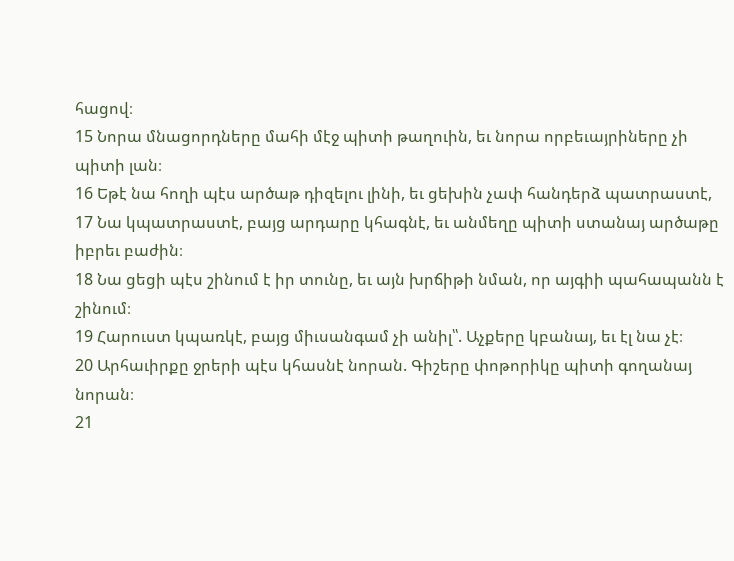հացով։
15 Նորա մնացորդները մահի մէջ պիտի թաղուին, եւ նորա որբեւայրիները չի պիտի լան։
16 Եթէ նա հողի պէս արծաթ դիզելու լինի, եւ ցեխին չափ հանդերձ պատրաստէ,
17 Նա կպատրաստէ, բայց արդարը կհագնէ, եւ անմեղը պիտի ստանայ արծաթը իբրեւ բաժին։
18 Նա ցեցի պէս շինում է իր տունը, եւ այն խրճիթի նման, որ այգիի պահապանն է շինում։
19 Հարուստ կպառկէ, բայց միւսանգամ չի անիլ՝՝. Աչքերը կբանայ, եւ էլ նա չէ։
20 Արհաւիրքը ջրերի պէս կհասնէ նորան. Գիշերը փոթորիկը պիտի գողանայ նորան։
21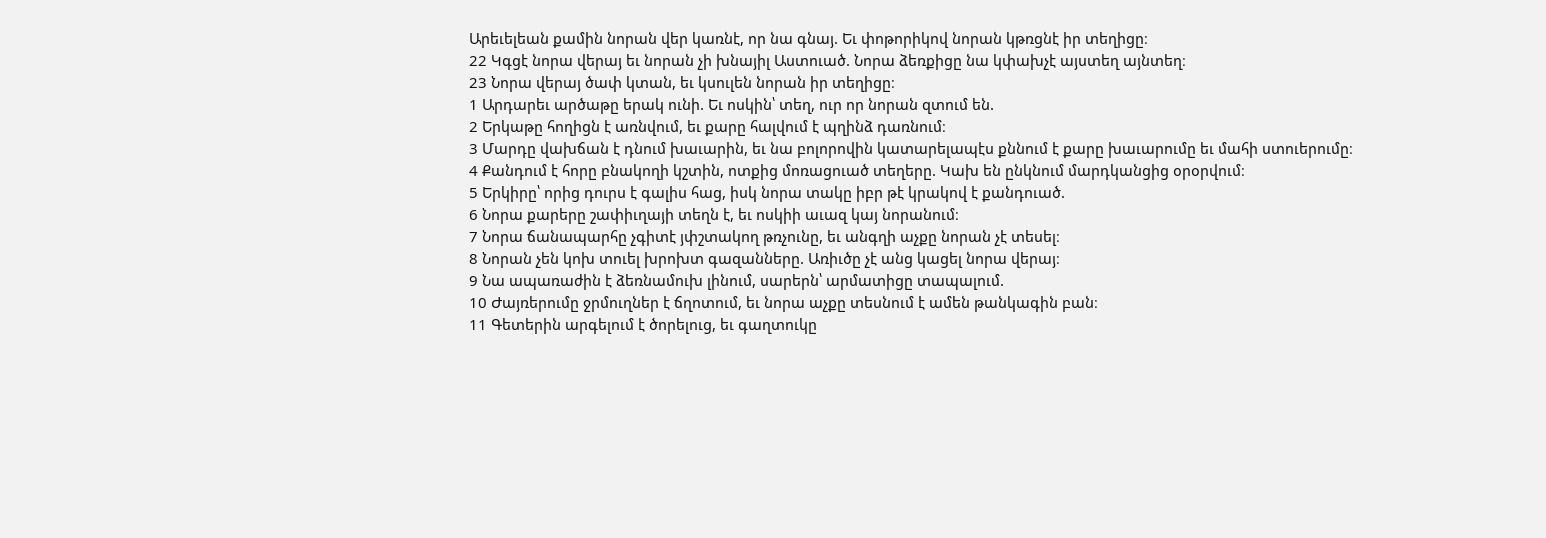Արեւելեան քամին նորան վեր կառնէ, որ նա գնայ. Եւ փոթորիկով նորան կթռցնէ իր տեղիցը։
22 Կգցէ նորա վերայ եւ նորան չի խնայիլ Աստուած. Նորա ձեռքիցը նա կփախչէ այստեղ այնտեղ։
23 Նորա վերայ ծափ կտան, եւ կսուլեն նորան իր տեղիցը։
1 Արդարեւ արծաթը երակ ունի. Եւ ոսկին՝ տեղ, ուր որ նորան զտում են.
2 Երկաթը հողիցն է առնվում, եւ քարը հալվում է պղինձ դառնում։
3 Մարդը վախճան է դնում խաւարին, եւ նա բոլորովին կատարելապէս քննում է քարը խաւարումը եւ մահի ստուերումը։
4 Քանդում է հորը բնակողի կշտին, ոտքից մոռացուած տեղերը. Կախ են ընկնում մարդկանցից օրօրվում։
5 Երկիրը՝ որից դուրս է գալիս հաց, իսկ նորա տակը իբր թէ կրակով է քանդուած.
6 Նորա քարերը շափիւղայի տեղն է, եւ ոսկիի աւազ կայ նորանում։
7 Նորա ճանապարհը չգիտէ յփշտակող թռչունը, եւ անգղի աչքը նորան չէ տեսել։
8 Նորան չեն կոխ տուել խրոխտ գազանները. Առիւծը չէ անց կացել նորա վերայ։
9 Նա ապառաժին է ձեռնամուխ լինում, սարերն՝ արմատիցը տապալում.
10 Ժայռերումը ջրմուղներ է ճղոտում, եւ նորա աչքը տեսնում է ամեն թանկագին բան։
11 Գետերին արգելում է ծորելուց, եւ գաղտուկը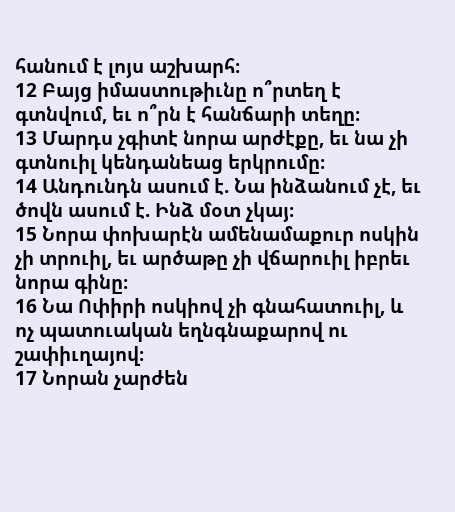հանում է լոյս աշխարհ։
12 Բայց իմաստութիւնը ո՞րտեղ է գտնվում, եւ ո՞րն է հանճարի տեղը։
13 Մարդս չգիտէ նորա արժէքը, եւ նա չի գտնուիլ կենդանեաց երկրումը։
14 Անդունդն ասում է. Նա ինձանում չէ, եւ ծովն ասում է. Ինձ մօտ չկայ։
15 Նորա փոխարէն ամենամաքուր ոսկին չի տրուիլ, եւ արծաթը չի վճարուիլ իբրեւ նորա գինը։
16 Նա Ոփիրի ոսկիով չի գնահատուիլ, և ոչ պատուական եղնգնաքարով ու շափիւղայով։
17 Նորան չարժեն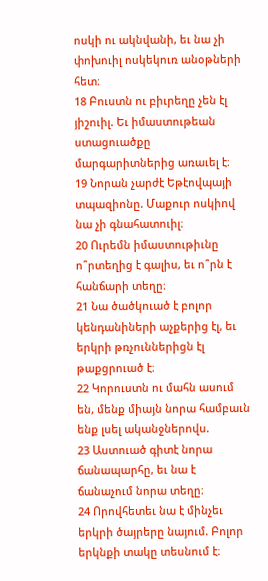ոսկի ու ակնվանի, եւ նա չի փոխուիլ ոսկեկուռ անօթների հետ։
18 Բուստն ու բիւրեղը չեն էլ յիշուիլ. Եւ իմաստութեան ստացուածքը մարգարիտներից առաւել է։
19 Նորան չարժէ Եթէովպայի տպազիոնը. Մաքուր ոսկիով նա չի գնահատուիլ։
20 Ուրեմն իմաստութիւնը ո՞րտեղից է գալիս, եւ ո՞րն է հանճարի տեղը։
21 Նա ծածկուած է բոլոր կենդանիների աչքերից էլ, եւ երկրի թռչուններիցն էլ թաքցրուած է։
22 Կորուստն ու մահն ասում են, մենք միայն նորա համբաւն ենք լսել ականջներովս.
23 Աստուած գիտէ նորա ճանապարհը, եւ նա է ճանաչում նորա տեղը։
24 Որովհետեւ նա է մինչեւ երկրի ծայրերը նայում. Բոլոր երկնքի տակը տեսնում է։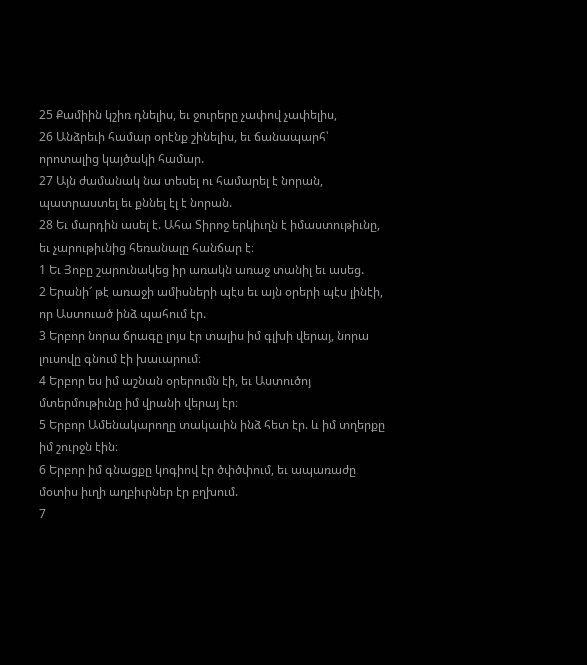25 Քամիին կշիռ դնելիս, եւ ջուրերը չափով չափելիս,
26 Անձրեւի համար օրէնք շինելիս, եւ ճանապարհ՝ որոտալից կայծակի համար.
27 Այն ժամանակ նա տեսել ու համարել է նորան, պատրաստել եւ քննել էլ է նորան.
28 Եւ մարդին ասել է. Ահա Տիրոջ երկիւղն է իմաստութիւնը, եւ չարութիւնից հեռանալը հանճար է։
1 Եւ Յոբը շարունակեց իր առակն առաջ տանիլ եւ ասեց.
2 Երանի՜ թէ առաջի ամիսների պէս եւ այն օրերի պէս լինէի, որ Աստուած ինձ պահում էր.
3 Երբոր նորա ճրագը լոյս էր տալիս իմ գլխի վերայ, նորա լուսովը գնում էի խաւարում։
4 Երբոր ես իմ աշնան օրերումն էի, եւ Աստուծոյ մտերմութիւնը իմ վրանի վերայ էր։
5 Երբոր Ամենակարողը տակաւին ինձ հետ էր. և իմ տղերքը իմ շուրջն էին։
6 Երբոր իմ գնացքը կոգիով էր ծփծփում, եւ ապառաժը մօտիս իւղի աղբիւրներ էր բղխում.
7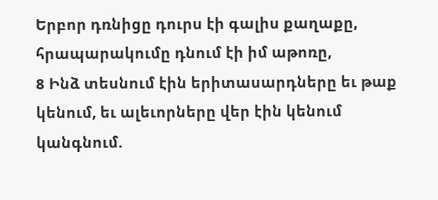Երբոր դռնիցը դուրս էի գալիս քաղաքը, հրապարակումը դնում էի իմ աթոռը,
8 Ինձ տեսնում էին երիտասարդները եւ թաք կենում, եւ ալեւորները վեր էին կենում կանգնում.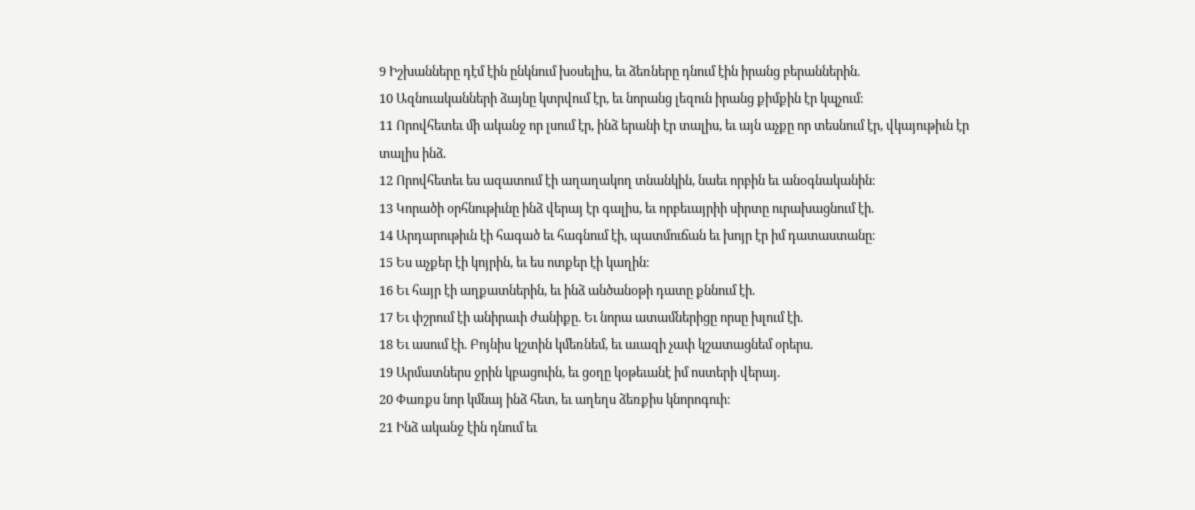9 Իշխանները դէմ էին ընկնում խօսելիս, եւ ձեռները դնում էին իրանց բերաններին.
10 Ազնուականների ձայնը կտրվում էր, եւ նորանց լեզուն իրանց քիմքին էր կպչում։
11 Որովհետեւ մի ականջ որ լսում էր, ինձ երանի էր տալիս, եւ այն աչքը որ տեսնում էր, վկայութիւն էր տալիս ինձ.
12 Որովհետեւ ես ազատում էի աղաղակող տնանկին, նաեւ որբին եւ անօգնականին։
13 Կորածի օրհնութիւնը ինձ վերայ էր գալիս, եւ որբեւայրիի սիրտը ուրախացնում էի.
14 Արդարութիւն էի հագած եւ հագնում էի, պատմուճան եւ խոյր էր իմ դատաստանը։
15 Ես աչքեր էի կոյրին, եւ ես ոտքեր էի կաղին։
16 Եւ հայր էի աղքատներին, եւ ինձ անծանօթի դատը քննում էի.
17 Եւ փշրում էի անիրաւի ժանիքը. Եւ նորա ատամներիցը որսը խլում էի.
18 Եւ ասում էի. Բոյնիս կշտին կմեռնեմ, եւ աւազի չափ կշատացնեմ օրերս.
19 Արմատներս ջրին կբացուին, եւ ցօղը կօթեւանէ իմ ոստերի վերայ.
20 Փառքս նոր կմնայ ինձ հետ, եւ աղեղս ձեռքիս կնորոգուի։
21 Ինձ ականջ էին դնում եւ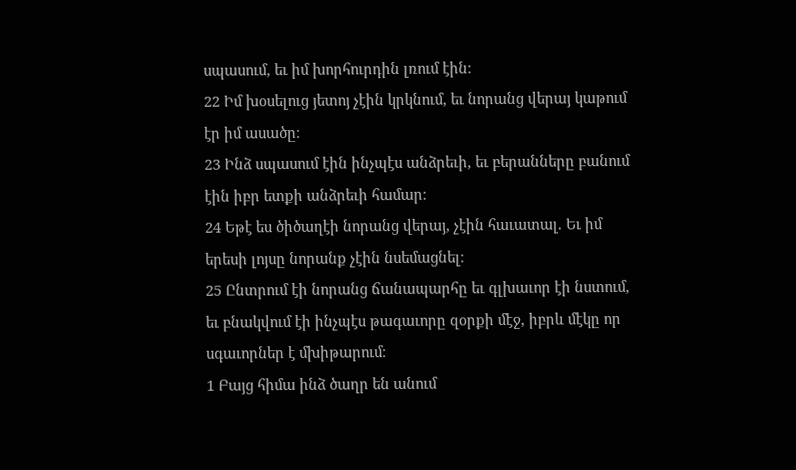սպասում, եւ իմ խորհուրդին լռում էին։
22 Իմ խօսելուց յետոյ չէին կրկնում, եւ նորանց վերայ կաթում էր իմ ասածը։
23 Ինձ սպասում էին ինչպէս անձրեւի, եւ բերանները բանում էին իբր ետքի անձրեւի համար։
24 Եթէ ես ծիծաղէի նորանց վերայ, չէին հաւատալ. Եւ իմ երեսի լոյսը նորանք չէին նսեմացնել։
25 Ընտրում էի նորանց ճանապարհը եւ գլխաւոր էի նստում, եւ բնակվում էի ինչպէս թագաւորը զօրքի մէջ, իբրև մէկը որ սգաւորներ է մխիթարում։
1 Բայց հիմա ինձ ծաղր են անում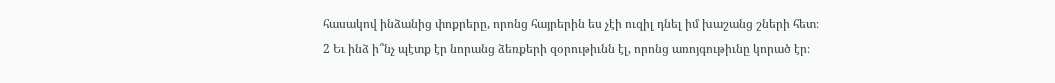հասակով ինձանից փոքրերը, որոնց հայրերին ես չէի ուզիլ դնել իմ խաշանց շների հետ։
2 Եւ ինձ ի՞նչ պէտք էր նորանց ձեռքերի զօրութիւնն էլ, որոնց առոյգութիւնը կորած էր։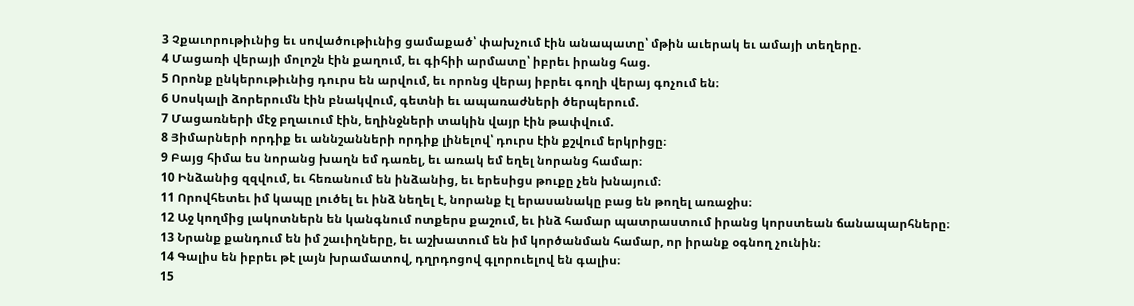3 Չքաւորութիւնից եւ սովածութիւնից ցամաքած՝ փախչում էին անապատը՝ մթին աւերակ եւ ամայի տեղերը.
4 Մացառի վերայի մոլոշն էին քաղում, եւ գիհիի արմատը՝ իբրեւ իրանց հաց.
5 Որոնք ընկերութիւնից դուրս են արվում, եւ որոնց վերայ իբրեւ գողի վերայ գոչում են։
6 Սոսկալի ձորերումն էին բնակվում, գետնի եւ ապառաժների ծերպերում.
7 Մացառների մէջ բղաւում էին, եղինջների տակին վայր էին թափվում.
8 Յիմարների որդիք եւ աննշանների որդիք լինելով՝ դուրս էին քշվում երկրիցը։
9 Բայց հիմա ես նորանց խաղն եմ դառել, եւ առակ եմ եղել նորանց համար։
10 Ինձանից զզվում, եւ հեռանում են ինձանից, եւ երեսիցս թուքը չեն խնայում։
11 Որովհետեւ իմ կապը լուծել եւ ինձ նեղել է, նորանք էլ երասանակը բաց են թողել առաջիս։
12 Աջ կողմից լակոտներն են կանգնում ոտքերս քաշում, եւ ինձ համար պատրաստում իրանց կորստեան ճանապարհները։
13 Նրանք քանդում են իմ շաւիղները, եւ աշխատում են իմ կործանման համար, որ իրանք օգնող չունին։
14 Գալիս են իբրեւ թէ լայն խրամատով, դղրդոցով գլորուելով են գալիս։
15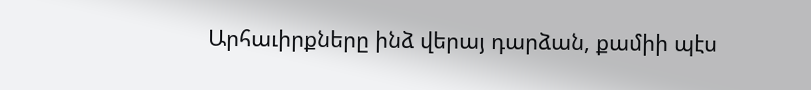Արհաւիրքները ինձ վերայ դարձան, քամիի պէս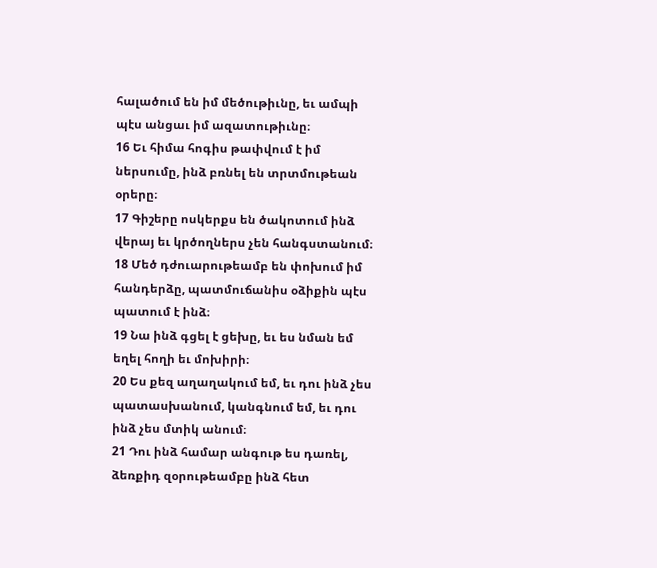հալածում են իմ մեծութիւնը, եւ ամպի պէս անցաւ իմ ազատութիւնը։
16 Եւ հիմա հոգիս թափվում է իմ ներսումը, ինձ բռնել են տրտմութեան օրերը։
17 Գիշերը ոսկերքս են ծակոտում ինձ վերայ եւ կրծողներս չեն հանգստանում։
18 Մեծ դժուարութեամբ են փոխում իմ հանդերձը, պատմուճանիս օձիքին պէս պատում է ինձ։
19 Նա ինձ գցել է ցեխը, եւ ես նման եմ եղել հողի եւ մոխիրի։
20 Ես քեզ աղաղակում եմ, եւ դու ինձ չես պատասխանում, կանգնում եմ, եւ դու ինձ չես մտիկ անում։
21 Դու ինձ համար անգութ ես դառել, ձեռքիդ զօրութեամբը ինձ հետ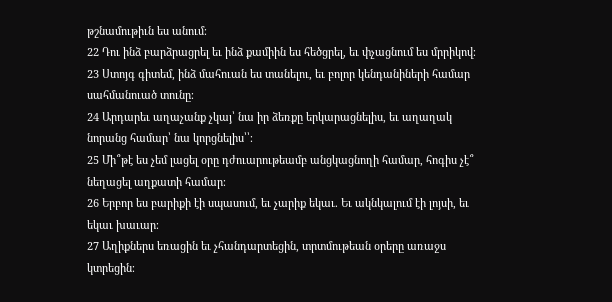թշնամութիւն ես անում։
22 Դու ինձ բարձրացրել եւ ինձ քամիին ես հեծցրել, եւ փչացնում ես մրրիկով։
23 Ստոյգ գիտեմ, ինձ մահուան ես տանելու, եւ բոլոր կենդանիների համար սահմանուած տունը։
24 Արդարեւ աղաչանք չկայ՝ նա իր ձեռքը երկարացնելիս, եւ աղաղակ նորանց համար՝ նա կորցնելիս՝՝։
25 Մի՞թէ ես չեմ լացել օրը դժուարութեամբ անցկացնողի համար, հոգիս չէ՞ նեղացել աղքատի համար։
26 Երբոր ես բարիքի էի սպասում, եւ չարիք եկաւ. Եւ ակնկալում էի լոյսի, եւ եկաւ խաւար։
27 Աղիքներս եռացին եւ չհանդարտեցին, տրտմութեան օրերը առաջս կտրեցին։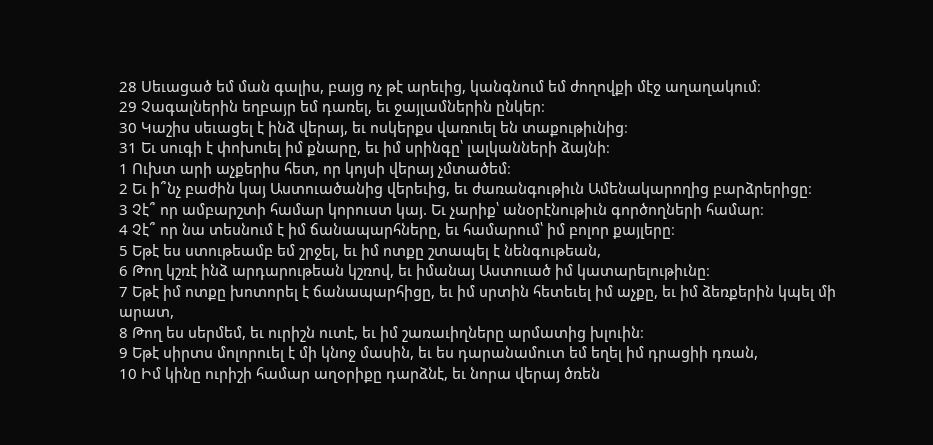28 Սեւացած եմ ման գալիս, բայց ոչ թէ արեւից, կանգնում եմ ժողովքի մէջ աղաղակում։
29 Չագալներին եղբայր եմ դառել, եւ ջայլամներին ընկեր։
30 Կաշիս սեւացել է ինձ վերայ, եւ ոսկերքս վառուել են տաքութիւնից։
31 Եւ սուգի է փոխուել իմ քնարը, եւ իմ սրինգը՝ լալկանների ձայնի։
1 Ուխտ արի աչքերիս հետ, որ կոյսի վերայ չմտածեմ։
2 Եւ ի՞նչ բաժին կայ Աստուածանից վերեւից, եւ ժառանգութիւն Ամենակարողից բարձրերիցը։
3 Չէ՞ որ ամբարշտի համար կորուստ կայ. Եւ չարիք՝ անօրէնութիւն գործողների համար։
4 Չէ՞ որ նա տեսնում է իմ ճանապարհները, եւ համարում՝ իմ բոլոր քայլերը։
5 Եթէ ես ստութեամբ եմ շրջել, եւ իմ ոտքը շտապել է նենգութեան,
6 Թող կշռէ ինձ արդարութեան կշռով, եւ իմանայ Աստուած իմ կատարելութիւնը։
7 Եթէ իմ ոտքը խոտորել է ճանապարհիցը, եւ իմ սրտին հետեւել իմ աչքը, եւ իմ ձեռքերին կպել մի արատ,
8 Թող ես սերմեմ, եւ ուրիշն ուտէ, եւ իմ շառաւիղները արմատից խլուին։
9 Եթէ սիրտս մոլորուել է մի կնոջ մասին, եւ ես դարանամուտ եմ եղել իմ դրացիի դռան,
10 Իմ կինը ուրիշի համար աղօրիքը դարձնէ, եւ նորա վերայ ծռեն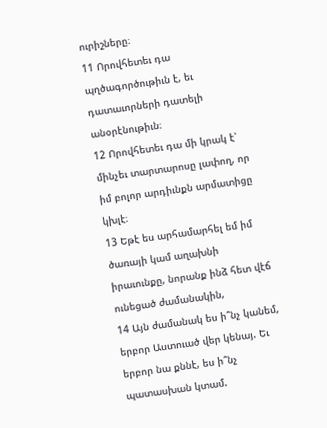ուրիշները։
11 Որովհետեւ դա պղծագործութիւն է, եւ դատաւորների դատելի անօրէնութիւն։
12 Որովհետեւ դա մի կրակ է՝ մինչեւ տարտարոսը լափող, որ իմ բոլոր արդիւնքն արմատիցը կխլէ։
13 Եթէ ես արհամարհել եմ իմ ծառայի կամ աղախնի իրաւունքը, նորանք ինձ հետ վէճ ունեցած ժամանակին,
14 Այն ժամանակ ես ի՞նչ կանեմ, երբոր Աստուած վեր կենայ. Եւ երբոր նա քննէ, ես ի՞նչ պատասխան կտամ.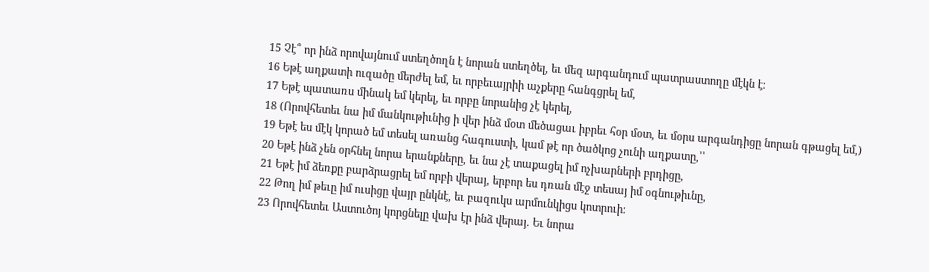15 Չէ՞ որ ինձ որովայնում ստեղծողն է նորան ստեղծել, եւ մեզ արգանդում պատրաստողը մէկն է։
16 Եթէ աղքատի ուզածը մերժել եմ, եւ որբեւայրիի աչքերը հանգցրել եմ,
17 Եթէ պատառս մինակ եմ կերել, եւ որբը նորանից չէ կերել,
18 (Որովհետեւ նա իմ մանկութիւնից ի վեր ինձ մօտ մեծացաւ իբրեւ հօր մօտ, եւ մօրս արգանդիցը նորան գթացել եմ,)
19 Եթէ ես մէկ կորած եմ տեսել առանց հագուստի, կամ թէ որ ծածկոց չունի աղքատը,՝՝
20 Եթէ ինձ չեն օրհնել նորա երանքները, եւ նա չէ տաքացել իմ ոչխարների բրդիցը,
21 Եթէ իմ ձեռքը բարձրացրել եմ որբի վերայ, երբոր ես դռան մէջ տեսայ իմ օգնութիւնը,
22 Թող իմ թեւը իմ ուսիցը վայր ընկնէ, եւ բազուկս արմունկիցս կոտրուի։
23 Որովհետեւ Աստուծոյ կորցնելը վախ էր ինձ վերայ. Եւ նորա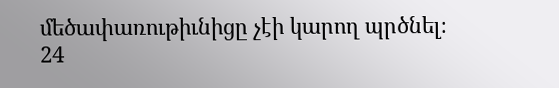մեծափառութիւնիցը չէի կարող պրծնել։
24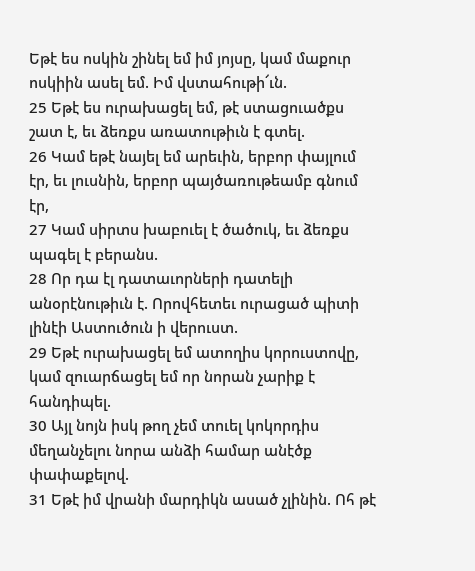Եթէ ես ոսկին շինել եմ իմ յոյսը, կամ մաքուր ոսկիին ասել եմ. Իմ վստահութի՜ւն.
25 Եթէ ես ուրախացել եմ, թէ ստացուածքս շատ է, եւ ձեռքս առատութիւն է գտել.
26 Կամ եթէ նայել եմ արեւին, երբոր փայլում էր, եւ լուսնին, երբոր պայծառութեամբ գնում էր,
27 Կամ սիրտս խաբուել է ծածուկ, եւ ձեռքս պագել է բերանս.
28 Որ դա էլ դատաւորների դատելի անօրէնութիւն է. Որովհետեւ ուրացած պիտի լինէի Աստուծուն ի վերուստ.
29 Եթէ ուրախացել եմ ատողիս կորուստովը, կամ զուարճացել եմ որ նորան չարիք է հանդիպել.
30 Այլ նոյն իսկ թող չեմ տուել կոկորդիս մեղանչելու նորա անձի համար անէծք փափաքելով.
31 Եթէ իմ վրանի մարդիկն ասած չլինին. Ոհ թէ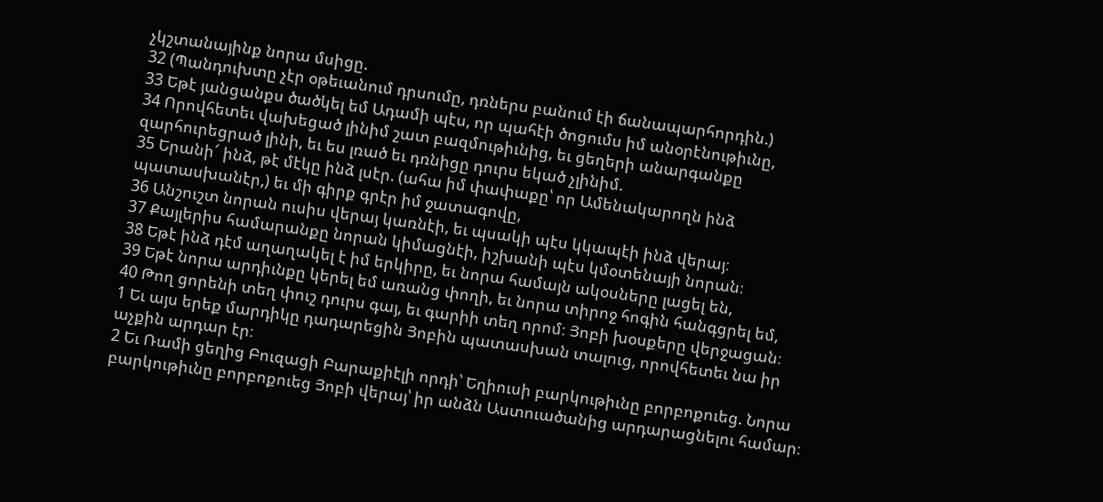չկշտանայինք նորա մսիցը.
32 (Պանդուխտը չէր օթեւանում դրսումը, դռներս բանում էի ճանապարհորդին.)
33 Եթէ յանցանքս ծածկել եմ Ադամի պէս, որ պահէի ծոցումս իմ անօրէնութիւնը,
34 Որովհետեւ վախեցած լինիմ շատ բազմութիւնից, եւ ցեղերի անարգանքը զարհուրեցրած լինի, եւ ես լռած եւ դռնիցը դուրս եկած չլինիմ.
35 Երանի՜ ինձ, թէ մէկը ինձ լսէր. (ահա իմ փափաքը՝ որ Ամենակարողն ինձ պատասխանէր,) եւ մի գիրք գրէր իմ ջատագովը,
36 Անշուշտ նորան ուսիս վերայ կառնէի, եւ պսակի պէս կկապէի ինձ վերայ։
37 Քայլերիս համարանքը նորան կիմացնէի, իշխանի պէս կմօտենայի նորան։
38 Եթէ ինձ դէմ աղաղակել է իմ երկիրը, եւ նորա համայն ակօսները լացել են,
39 Եթէ նորա արդիւնքը կերել եմ առանց փողի, եւ նորա տիրոջ հոգին հանգցրել եմ,
40 Թող ցորենի տեղ փուշ դուրս գայ, եւ գարիի տեղ որոմ։ Յոբի խօսքերը վերջացան։
1 Եւ այս երեք մարդիկը դադարեցին Յոբին պատասխան տալուց, որովհետեւ նա իր աչքին արդար էր։
2 Եւ Ռամի ցեղից Բուզացի Բարաքիէլի որդի՝ Եղիուսի բարկութիւնը բորբոքուեց. Նորա բարկութիւնը բորբոքուեց Յոբի վերայ՝ իր անձն Աստուածանից արդարացնելու համար։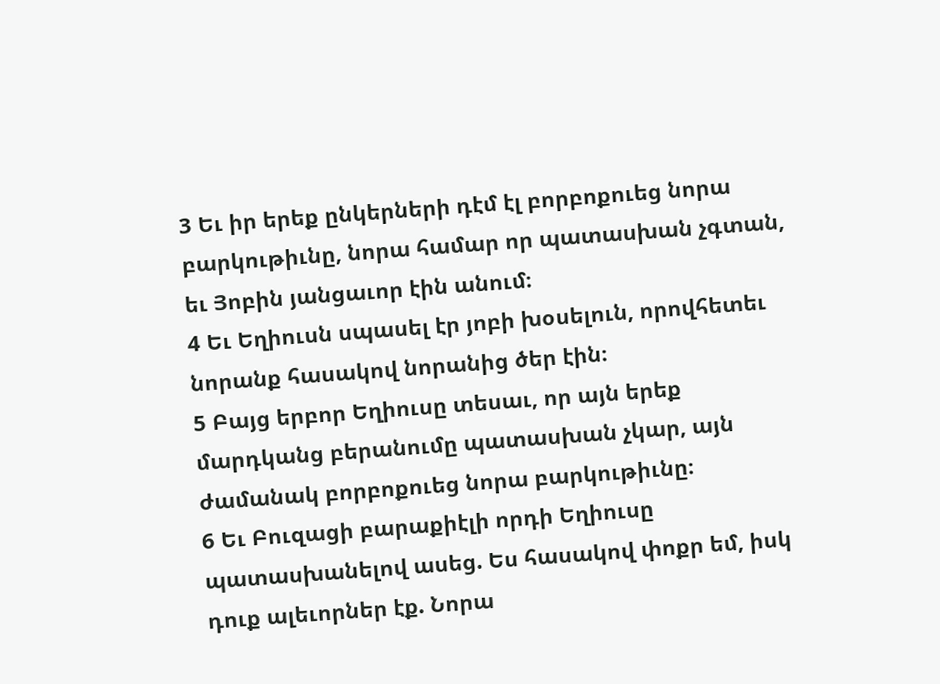3 Եւ իր երեք ընկերների դէմ էլ բորբոքուեց նորա բարկութիւնը, նորա համար որ պատասխան չգտան, եւ Յոբին յանցաւոր էին անում։
4 Եւ Եղիուսն սպասել էր յոբի խօսելուն, որովհետեւ նորանք հասակով նորանից ծեր էին։
5 Բայց երբոր Եղիուսը տեսաւ, որ այն երեք մարդկանց բերանումը պատասխան չկար, այն ժամանակ բորբոքուեց նորա բարկութիւնը։
6 Եւ Բուզացի բարաքիէլի որդի Եղիուսը պատասխանելով ասեց. Ես հասակով փոքր եմ, իսկ դուք ալեւորներ էք. Նորա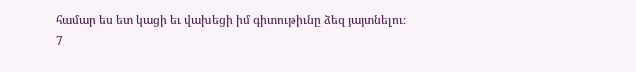համար ես ետ կացի եւ վախեցի իմ գիտութիւնը ձեզ յայտնելու։
7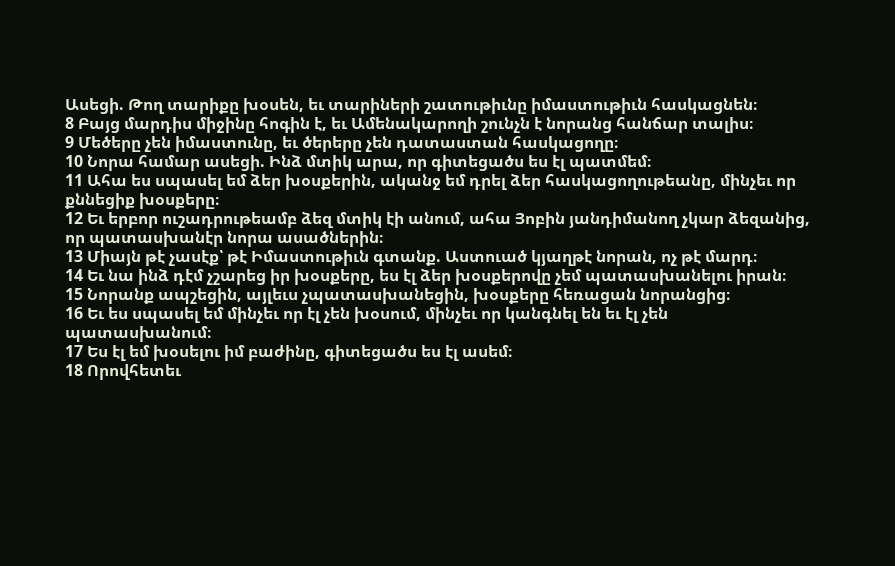Ասեցի. Թող տարիքը խօսեն, եւ տարիների շատութիւնը իմաստութիւն հասկացնեն։
8 Բայց մարդիս միջինը հոգին է, եւ Ամենակարողի շունչն է նորանց հանճար տալիս։
9 Մեծերը չեն իմաստունը, եւ ծերերը չեն դատաստան հասկացողը։
10 Նորա համար ասեցի. Ինձ մտիկ արա, որ գիտեցածս ես էլ պատմեմ։
11 Ահա ես սպասել եմ ձեր խօսքերին, ականջ եմ դրել ձեր հասկացողութեանը, մինչեւ որ քննեցիք խօսքերը։
12 Եւ երբոր ուշադրութեամբ ձեզ մտիկ էի անում, ահա Յոբին յանդիմանող չկար ձեզանից, որ պատասխանէր նորա ասածներին։
13 Միայն թէ չասէք՝ թէ Իմաստութիւն գտանք. Աստուած կյաղթէ նորան, ոչ թէ մարդ։
14 Եւ նա ինձ դէմ չշարեց իր խօսքերը, ես էլ ձեր խօսքերովը չեմ պատասխանելու իրան։
15 Նորանք ապշեցին, այլեւս չպատասխանեցին, խօսքերը հեռացան նորանցից։
16 Եւ ես սպասել եմ մինչեւ որ էլ չեն խօսում, մինչեւ որ կանգնել են եւ էլ չեն պատասխանում։
17 Ես էլ եմ խօսելու իմ բաժինը, գիտեցածս ես էլ ասեմ։
18 Որովհետեւ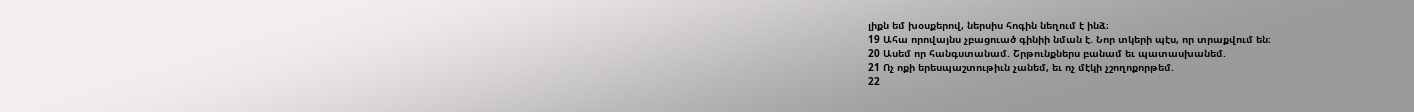լիքն եմ խօսքերով, ներսիս հոգին նեղում է ինձ։
19 Ահա որովայնս չբացուած գինիի նման է. Նոր տկերի պէս, որ տրաքվում են։
20 Ասեմ որ հանգստանամ. Շրթունքներս բանամ եւ պատասխանեմ.
21 Ոչ ոքի երեսպաշտութիւն չանեմ, եւ ոչ մէկի չշողոքորթեմ.
22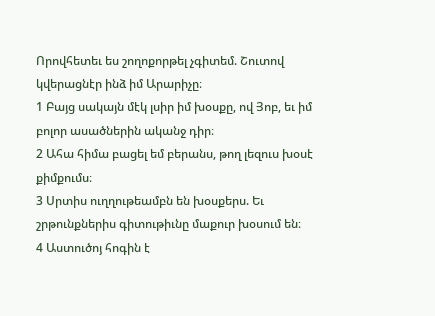Որովհետեւ ես շողոքորթել չգիտեմ. Շուտով կվերացնէր ինձ իմ Արարիչը։
1 Բայց սակայն մէկ լսիր իմ խօսքը, ով Յոբ, եւ իմ բոլոր ասածներին ականջ դիր։
2 Ահա հիմա բացել եմ բերանս, թող լեզուս խօսէ քիմքումս։
3 Սրտիս ուղղութեամբն են խօսքերս. Եւ շրթունքներիս գիտութիւնը մաքուր խօսում են։
4 Աստուծոյ հոգին է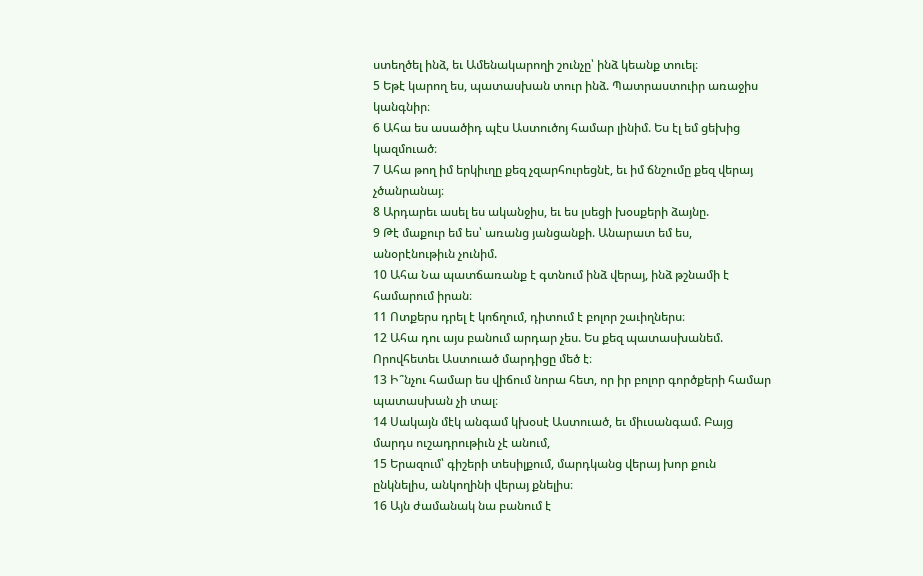ստեղծել ինձ, եւ Ամենակարողի շունչը՝ ինձ կեանք տուել։
5 Եթէ կարող ես, պատասխան տուր ինձ. Պատրաստուիր առաջիս կանգնիր։
6 Ահա ես ասածիդ պէս Աստուծոյ համար լինիմ. Ես էլ եմ ցեխից կազմուած։
7 Ահա թող իմ երկիւղը քեզ չզարհուրեցնէ, եւ իմ ճնշումը քեզ վերայ չծանրանայ։
8 Արդարեւ ասել ես ականջիս, եւ ես լսեցի խօսքերի ձայնը.
9 Թէ մաքուր եմ ես՝ առանց յանցանքի. Անարատ եմ ես, անօրէնութիւն չունիմ.
10 Ահա Նա պատճառանք է գտնում ինձ վերայ, ինձ թշնամի է համարում իրան։
11 Ոտքերս դրել է կոճղում, դիտում է բոլոր շաւիղներս։
12 Ահա դու այս բանում արդար չես. Ես քեզ պատասխանեմ. Որովհետեւ Աստուած մարդիցը մեծ է։
13 Ի՞նչու համար ես վիճում նորա հետ, որ իր բոլոր գործքերի համար պատասխան չի տալ։
14 Սակայն մէկ անգամ կխօսէ Աստուած, եւ միւսանգամ. Բայց մարդս ուշադրութիւն չէ անում,
15 Երազում՝ գիշերի տեսիլքում, մարդկանց վերայ խոր քուն ընկնելիս, անկողինի վերայ քնելիս։
16 Այն ժամանակ նա բանում է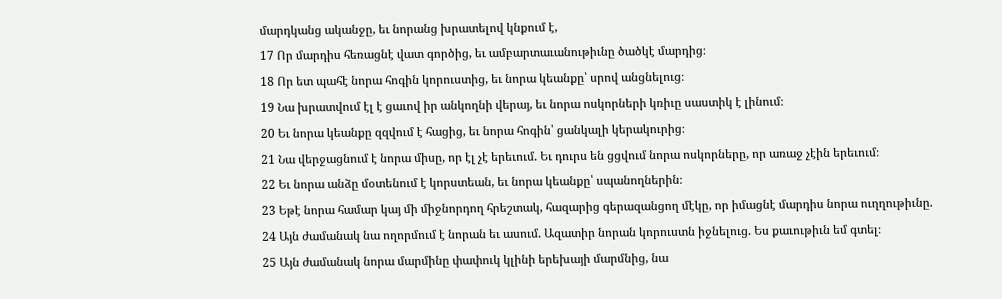մարդկանց ականջը, եւ նորանց խրատելով կնքում է,
17 Որ մարդիս հեռացնէ վատ գործից, եւ ամբարտաւանութիւնը ծածկէ մարդից։
18 Որ ետ պահէ նորա հոգին կորուստից, եւ նորա կեանքը՝ սրով անցնելուց։
19 Նա խրատվում էլ է ցաւով իր անկողնի վերայ, եւ նորա ոսկորների կռիւը սաստիկ է լինում։
20 Եւ նորա կեանքը զզվում է հացից, եւ նորա հոգին՝ ցանկալի կերակուրից։
21 Նա վերջացնում է նորա միսը, որ էլ չէ երեւում. Եւ դուրս են ցցվում նորա ոսկորները, որ առաջ չէին երեւում։
22 Եւ նորա անձը մօտենում է կորստեան, եւ նորա կեանքը՝ սպանողներին։
23 Եթէ նորա համար կայ մի միջնորդող հրեշտակ, հազարից գերազանցող մէկը, որ իմացնէ մարդիս նորա ուղղութիւնը.
24 Այն ժամանակ նա ողորմում է նորան եւ ասում. Ազատիր նորան կորուստն իջնելուց. Ես քաւութիւն եմ գտել։
25 Այն ժամանակ նորա մարմինը փափուկ կլինի երեխայի մարմնից, նա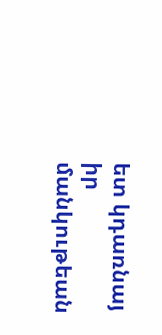ետ կդառնայ իր մանկութեան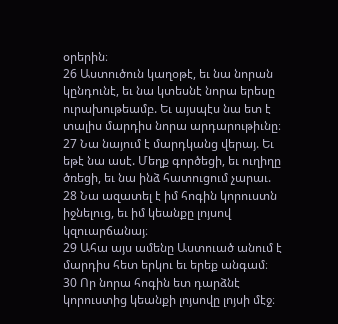օրերին։
26 Աստուծուն կաղօթէ, եւ նա նորան կընդունէ, եւ նա կտեսնէ նորա երեսը ուրախութեամբ. Եւ այսպէս նա ետ է տալիս մարդիս նորա արդարութիւնը։
27 Նա նայում է մարդկանց վերայ. Եւ եթէ նա ասէ. Մեղք գործեցի, եւ ուղիղը ծռեցի, եւ նա ինձ հատուցում չարաւ.
28 Նա ազատել է իմ հոգին կորուստն իջնելուց, եւ իմ կեանքը լոյսով կզուարճանայ։
29 Ահա այս ամենը Աստուած անում է մարդիս հետ երկու եւ երեք անգամ։
30 Որ նորա հոգին ետ դարձնէ կորուստից կեանքի լոյսովը լոյսի մէջ։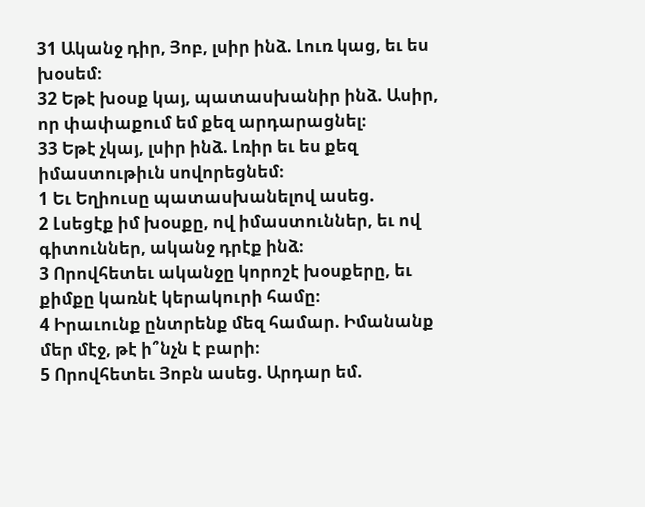31 Ականջ դիր, Յոբ, լսիր ինձ. Լուռ կաց, եւ ես խօսեմ։
32 Եթէ խօսք կայ, պատասխանիր ինձ. Ասիր, որ փափաքում եմ քեզ արդարացնել։
33 Եթէ չկայ, լսիր ինձ. Լռիր եւ ես քեզ իմաստութիւն սովորեցնեմ։
1 Եւ Եղիուսը պատասխանելով ասեց.
2 Լսեցէք իմ խօսքը, ով իմաստուններ, եւ ով գիտուններ, ականջ դրէք ինձ։
3 Որովհետեւ ականջը կորոշէ խօսքերը, եւ քիմքը կառնէ կերակուրի համը։
4 Իրաւունք ընտրենք մեզ համար. Իմանանք մեր մէջ, թէ ի՞նչն է բարի։
5 Որովհետեւ Յոբն ասեց. Արդար եմ.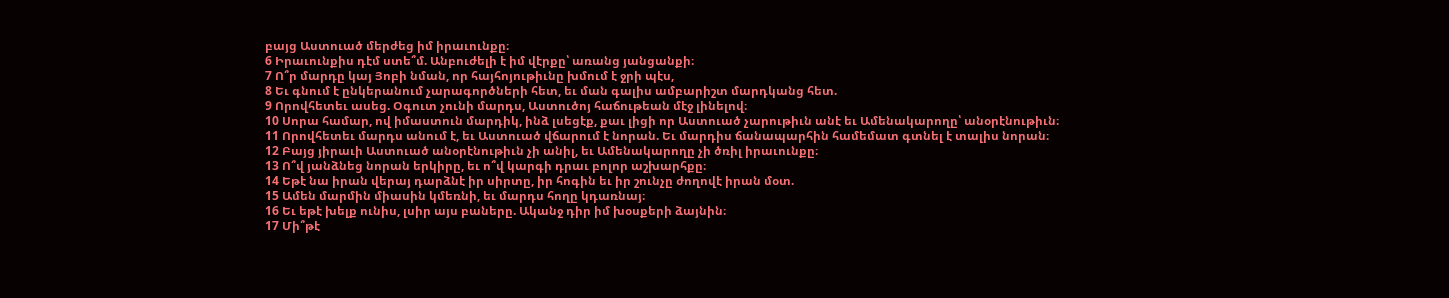բայց Աստուած մերժեց իմ իրաւունքը։
6 Իրաւունքիս դէմ ստե՞մ. Անբուժելի է իմ վէրքը՝ առանց յանցանքի։
7 Ո՞ր մարդը կայ Յոբի նման, որ հայհոյութիւնը խմում է ջրի պէս,
8 Եւ գնում է ընկերանում չարագործների հետ, եւ ման գալիս ամբարիշտ մարդկանց հետ.
9 Որովհետեւ ասեց. Օգուտ չունի մարդս, Աստուծոյ հաճութեան մէջ լինելով։
10 Սորա համար, ով իմաստուն մարդիկ, ինձ լսեցէք, քաւ լիցի որ Աստուած չարութիւն անէ եւ Ամենակարողը՝ անօրէնութիւն։
11 Որովհետեւ մարդս անում է, եւ Աստուած վճարում է նորան. Եւ մարդիս ճանապարհին համեմատ գտնել է տալիս նորան։
12 Բայց յիրաւի Աստուած անօրէնութիւն չի անիլ, եւ Ամենակարողը չի ծռիլ իրաւունքը։
13 Ո՞վ յանձնեց նորան երկիրը, եւ ո՞վ կարգի դրաւ բոլոր աշխարհքը։
14 Եթէ նա իրան վերայ դարձնէ իր սիրտը, իր հոգին եւ իր շունչը ժողովէ իրան մօտ.
15 Ամեն մարմին միասին կմեռնի, եւ մարդս հողը կդառնայ։
16 Եւ եթէ խելք ունիս, լսիր այս բաները. Ականջ դիր իմ խօսքերի ձայնին։
17 Մի՞թէ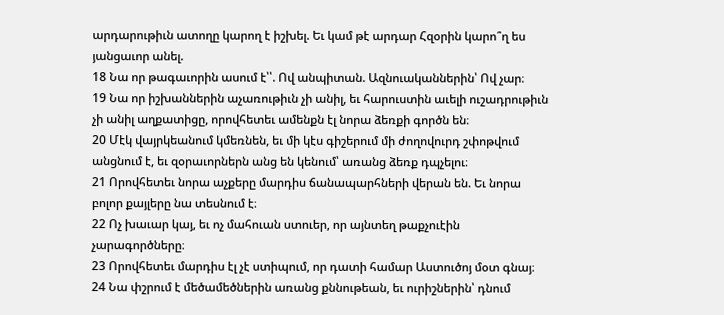արդարութիւն ատողը կարող է իշխել. Եւ կամ թէ արդար Հզօրին կարո՞ղ ես յանցաւոր անել.
18 Նա որ թագաւորին ասում է՝՝. Ով անպիտան. Ազնուականներին՝ Ով չար։
19 Նա որ իշխաններին աչառութիւն չի անիլ, եւ հարուստին աւելի ուշադրութիւն չի անիլ աղքատիցը, որովհետեւ ամենքն էլ նորա ձեռքի գործն են։
20 Մէկ վայրկեանում կմեռնեն, եւ մի կէս գիշերում մի ժողովուրդ շփոթվում անցնում է, եւ զօրաւորներն անց են կենում՝ առանց ձեռք դպչելու։
21 Որովհետեւ նորա աչքերը մարդիս ճանապարհների վերան են. Եւ նորա բոլոր քայլերը նա տեսնում է։
22 Ոչ խաւար կայ, եւ ոչ մահուան ստուեր, որ այնտեղ թաքչուէին չարագործները։
23 Որովհետեւ մարդիս էլ չէ ստիպում, որ դատի համար Աստուծոյ մօտ գնայ։
24 Նա փշրում է մեծամեծներին առանց քննութեան, եւ ուրիշներին՝ դնում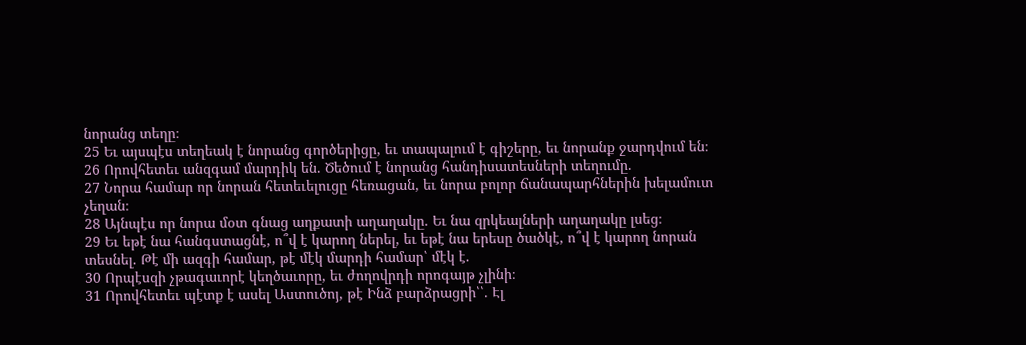նորանց տեղը։
25 Եւ այսպէս տեղեակ է նորանց գործերիցը, եւ տապալում է գիշերը, եւ նորանք ջարդվում են։
26 Որովհետեւ անզգամ մարդիկ են. Ծեծում է նորանց հանդիսատեսների տեղումը.
27 Նորա համար որ նորան հետեւելուցը հեռացան, եւ նորա բոլոր ճանապարհներին խելամուտ չեղան։
28 Այնպէս որ նորա մօտ գնաց աղքատի աղաղակը. Եւ նա զրկեալների աղաղակը լսեց։
29 Եւ եթէ նա հանգստացնէ, ո՞վ է կարող ներել, եւ եթէ նա երեսը ծածկէ, ո՞վ է կարող նորան տեսնել. Թէ մի ազգի համար, թէ մէկ մարդի համար՝ մէկ է.
30 Որպէսզի չթագաւորէ կեղծաւորը, եւ ժողովրդի որոգայթ չլինի։
31 Որովհետեւ պէտք է ասել Աստուծոյ, թէ Ինձ բարձրացրի՝՝. Էլ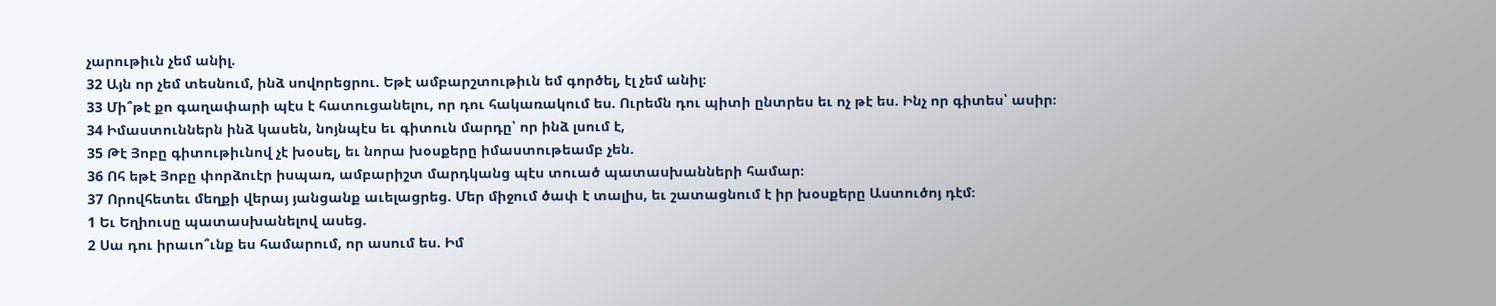չարութիւն չեմ անիլ.
32 Այն որ չեմ տեսնում, ինձ սովորեցրու. Եթէ ամբարշտութիւն եմ գործել, էլ չեմ անիլ։
33 Մի՞թէ քո գաղափարի պէս է հատուցանելու, որ դու հակառակում ես. Ուրեմն դու պիտի ընտրես եւ ոչ թէ ես. Ինչ որ գիտես՝ ասիր։
34 Իմաստուններն ինձ կասեն, նոյնպէս եւ գիտուն մարդը՝ որ ինձ լսում է,
35 Թէ Յոբը գիտութիւնով չէ խօսել, եւ նորա խօսքերը իմաստութեամբ չեն.
36 Ոհ եթէ Յոբը փորձուէր իսպառ, ամբարիշտ մարդկանց պէս տուած պատասխանների համար։
37 Որովհետեւ մեղքի վերայ յանցանք աւելացրեց. Մեր միջում ծափ է տալիս, եւ շատացնում է իր խօսքերը Աստուծոյ դէմ։
1 Եւ Եղիուսը պատասխանելով ասեց.
2 Սա դու իրաւո՞ւնք ես համարում, որ ասում ես. Իմ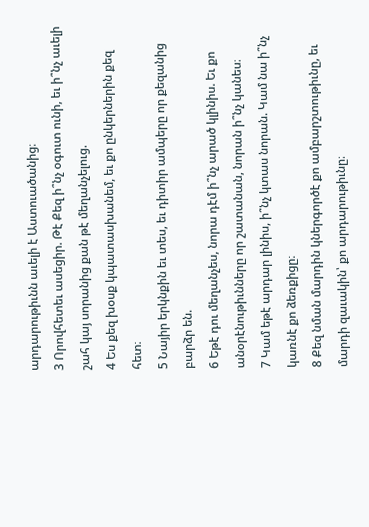արդարութիւնն աւելի է Աստուածանից։
3 Որովհետեւ ասեցիր. Թէ Քեզ ի՞նչ օգուտ ունի, եւ ի՞նչ աւելի շահ կայ սորանից քան թէ մեղանչելուց.
4 Ես քեզ խօսք կպատասխանեմ, եւ քո ընկերներին քեզ հետ։
5 Նայիր երկնքին եւ տես, եւ դիտիր ամպերը որ քեզանից բարձր են.
6 Եթէ դու մեղանչես, նորա դէմ ի՞նչ արած կլինիս. Եւ քո անօրէնութիւնները որ շատանան, նորան ի՞նչ կանես։
7 Կամ եթէ արդար լինիս, ի՞նչ կտաս նորան. Կամ նա ի՞նչ կառնէ քո ձեռքիցը։
8 Քեզ նման մարդին կներգործէ քո ամբարշտութիւնը, եւ մարդի զաւակին՝ քո արդարութիւնը։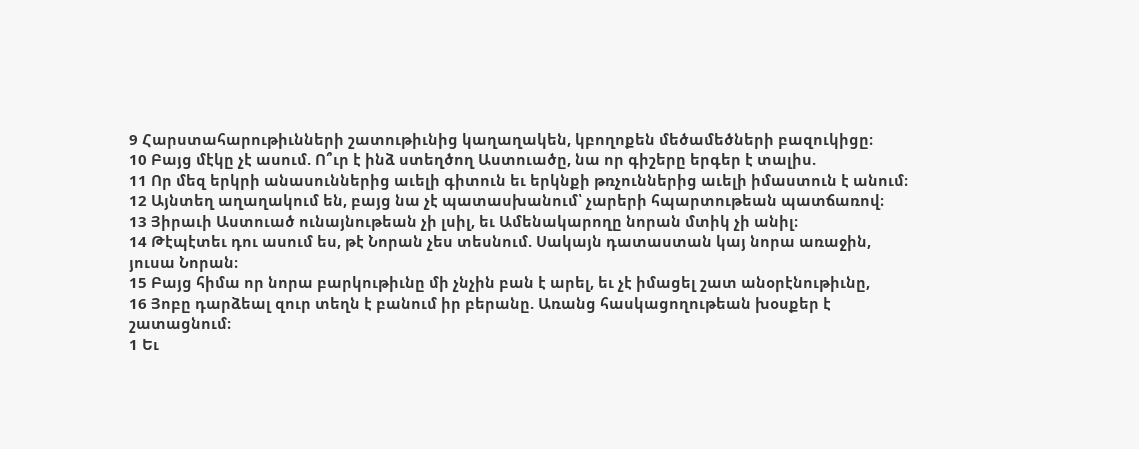9 Հարստահարութիւնների շատութիւնից կաղաղակեն, կբողոքեն մեծամեծների բազուկիցը։
10 Բայց մէկը չէ ասում. Ո՞ւր է ինձ ստեղծող Աստուածը, նա որ գիշերը երգեր է տալիս.
11 Որ մեզ երկրի անասուններից աւելի գիտուն եւ երկնքի թռչուններից աւելի իմաստուն է անում։
12 Այնտեղ աղաղակում են, բայց նա չէ պատասխանում՝ չարերի հպարտութեան պատճառով։
13 Յիրաւի Աստուած ունայնութեան չի լսիլ, եւ Ամենակարողը նորան մտիկ չի անիլ։
14 Թէպէտեւ դու ասում ես, թէ Նորան չես տեսնում. Սակայն դատաստան կայ նորա առաջին, յուսա Նորան։
15 Բայց հիմա որ նորա բարկութիւնը մի չնչին բան է արել, եւ չէ իմացել շատ անօրէնութիւնը,
16 Յոբը դարձեալ զուր տեղն է բանում իր բերանը. Առանց հասկացողութեան խօսքեր է շատացնում։
1 Եւ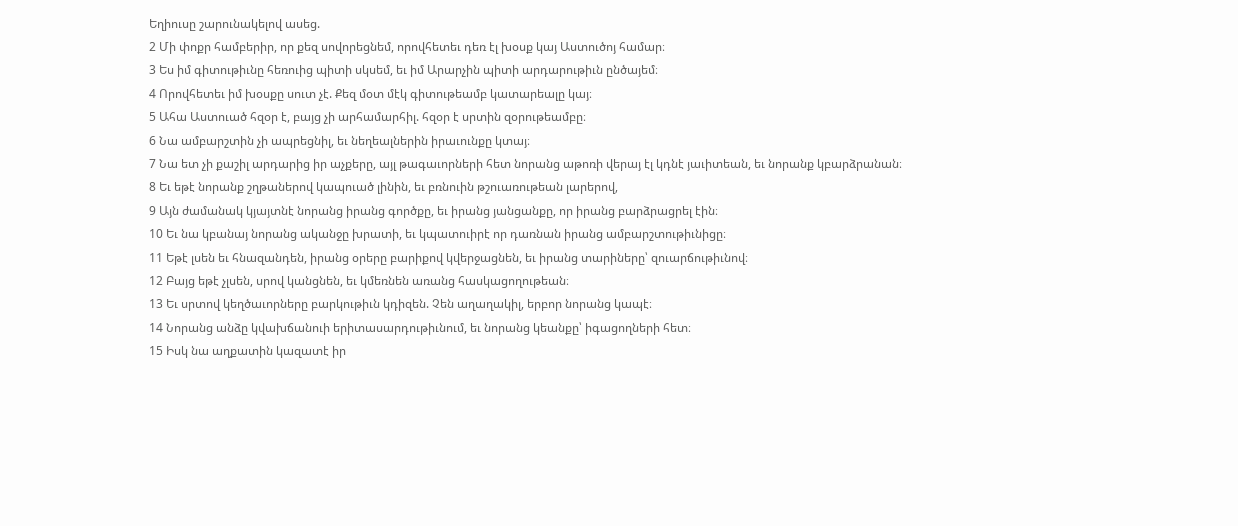Եղիուսը շարունակելով ասեց.
2 Մի փոքր համբերիր, որ քեզ սովորեցնեմ, որովհետեւ դեռ էլ խօսք կայ Աստուծոյ համար։
3 Ես իմ գիտութիւնը հեռուից պիտի սկսեմ, եւ իմ Արարչին պիտի արդարութիւն ընծայեմ։
4 Որովհետեւ իմ խօսքը սուտ չէ. Քեզ մօտ մէկ գիտութեամբ կատարեալը կայ։
5 Ահա Աստուած հզօր է, բայց չի արհամարհիլ. հզօր է սրտին զօրութեամբը։
6 Նա ամբարշտին չի ապրեցնիլ, եւ նեղեալներին իրաւունքը կտայ։
7 Նա ետ չի քաշիլ արդարից իր աչքերը, այլ թագաւորների հետ նորանց աթոռի վերայ էլ կդնէ յաւիտեան, եւ նորանք կբարձրանան։
8 Եւ եթէ նորանք շղթաներով կապուած լինին, եւ բռնուին թշուառութեան լարերով,
9 Այն ժամանակ կյայտնէ նորանց իրանց գործքը, եւ իրանց յանցանքը, որ իրանց բարձրացրել էին։
10 Եւ նա կբանայ նորանց ականջը խրատի, եւ կպատուիրէ որ դառնան իրանց ամբարշտութիւնիցը։
11 Եթէ լսեն եւ հնազանդեն, իրանց օրերը բարիքով կվերջացնեն, եւ իրանց տարիները՝ զուարճութիւնով։
12 Բայց եթէ չլսեն, սրով կանցնեն, եւ կմեռնեն առանց հասկացողութեան։
13 Եւ սրտով կեղծաւորները բարկութիւն կդիզեն. Չեն աղաղակիլ, երբոր նորանց կապէ։
14 Նորանց անձը կվախճանուի երիտասարդութիւնում, եւ նորանց կեանքը՝ իգացողների հետ։
15 Իսկ նա աղքատին կազատէ իր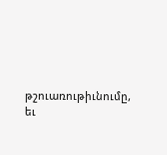թշուառութիւնումը, եւ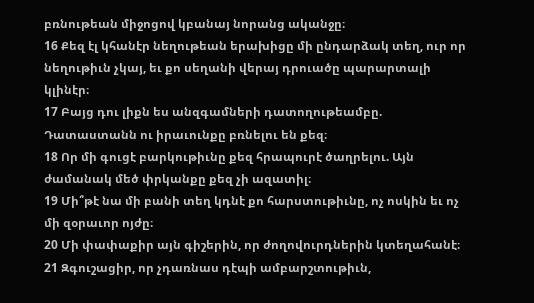բռնութեան միջոցով կբանայ նորանց ականջը։
16 Քեզ էլ կհանէր նեղութեան երախիցը մի ընդարձակ տեղ, ուր որ նեղութիւն չկայ, եւ քո սեղանի վերայ դրուածը պարարտալի կլինէր։
17 Բայց դու լիքն ես անզգամների դատողութեամբը. Դատաստանն ու իրաւունքը բռնելու են քեզ։
18 Որ մի գուցէ բարկութիւնը քեզ հրապուրէ ծաղրելու. Այն ժամանակ մեծ փրկանքը քեզ չի ազատիլ։
19 Մի՞թէ նա մի բանի տեղ կդնէ քո հարստութիւնը, ոչ ոսկին եւ ոչ մի զօրաւոր ոյժը։
20 Մի փափաքիր այն գիշերին, որ ժողովուրդներին կտեղահանէ։
21 Զգուշացիր, որ չդառնաս դէպի ամբարշտութիւն,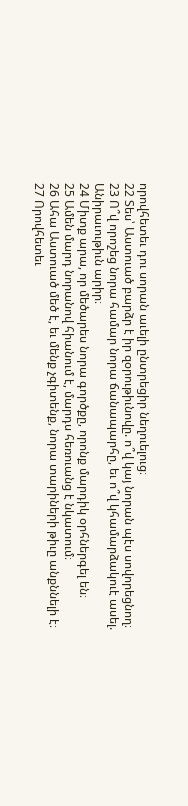որովհետեւ դու սորան աւելի ընտրեցիր նեղուելուց։
22 Տես՝ Աստուած բարձր է իր զօրութիւնովը. ո՞վ կայ նորան պէս սովորեցնող։
23 Ո՞վ որոշեց նորա համար նորա ճանապարհը, եւ ո՞վ կհամարձակուէ ասել. Անիրաւութիւն արիր։
24 Միտք արա, որ մեծարես նորա գործքը, որոնք մարդիկ օրհներգել են։
25 Ամեն մարդ նորանով հիանում է, մարդս հեռուանց է նկատում։
26 Ահա Աստուած մեծ է, եւ մենք չգիտենք, նորա տարիների թիւը անքննելի է։
27 Որովհետեւ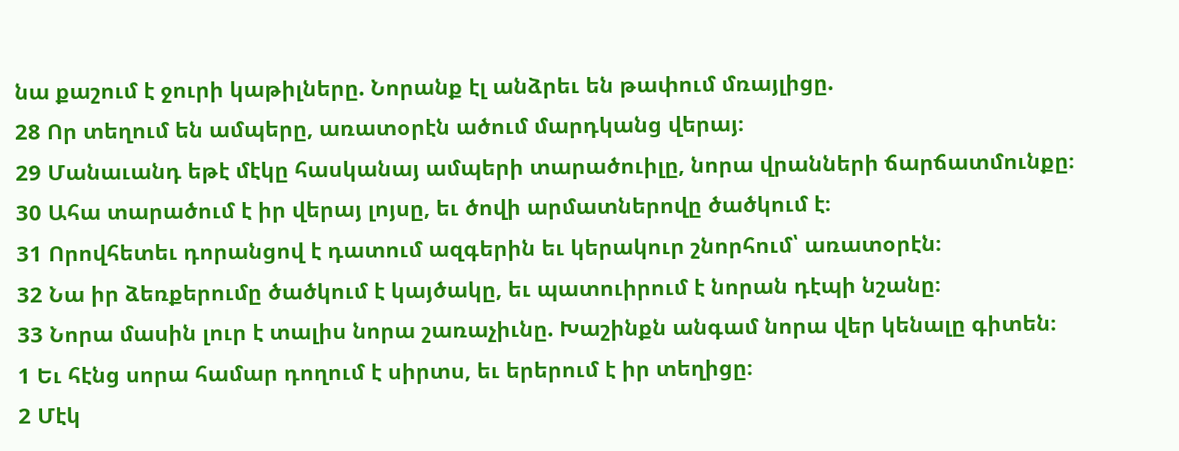նա քաշում է ջուրի կաթիլները. Նորանք էլ անձրեւ են թափում մռայլիցը.
28 Որ տեղում են ամպերը, առատօրէն ածում մարդկանց վերայ։
29 Մանաւանդ եթէ մէկը հասկանայ ամպերի տարածուիլը, նորա վրանների ճարճատմունքը։
30 Ահա տարածում է իր վերայ լոյսը, եւ ծովի արմատներովը ծածկում է։
31 Որովհետեւ դորանցով է դատում ազգերին եւ կերակուր շնորհում՝ առատօրէն։
32 Նա իր ձեռքերումը ծածկում է կայծակը, եւ պատուիրում է նորան դէպի նշանը։
33 Նորա մասին լուր է տալիս նորա շառաչիւնը. Խաշինքն անգամ նորա վեր կենալը գիտեն։
1 Եւ հէնց սորա համար դողում է սիրտս, եւ երերում է իր տեղիցը։
2 Մէկ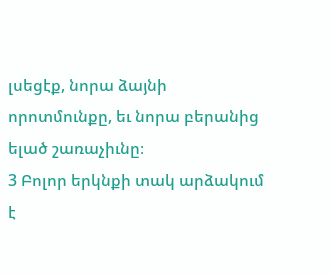լսեցէք, նորա ձայնի որոտմունքը, եւ նորա բերանից ելած շառաչիւնը։
3 Բոլոր երկնքի տակ արձակում է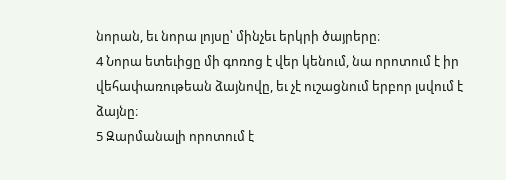նորան, եւ նորա լոյսը՝ մինչեւ երկրի ծայրերը։
4 Նորա ետեւիցը մի գոռոց է վեր կենում, նա որոտում է իր վեհափառութեան ձայնովը, եւ չէ ուշացնում երբոր լսվում է ձայնը։
5 Զարմանալի որոտում է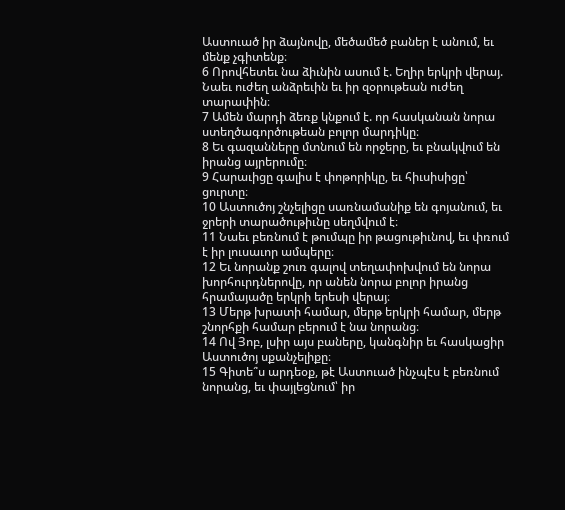Աստուած իր ձայնովը, մեծամեծ բաներ է անում, եւ մենք չգիտենք։
6 Որովհետեւ նա ձիւնին ասում է. Եղիր երկրի վերայ. Նաեւ ուժեղ անձրեւին եւ իր զօրութեան ուժեղ տարափին։
7 Ամեն մարդի ձեռք կնքում է. որ հասկանան նորա ստեղծագործութեան բոլոր մարդիկը։
8 Եւ գազանները մտնում են որջերը, եւ բնակվում են իրանց այրերումը։
9 Հարաւիցը գալիս է փոթորիկը, եւ հիւսիսիցը՝ ցուրտը։
10 Աստուծոյ շնչելիցը սառնամանիք են գոյանում, եւ ջրերի տարածութիւնը սեղմվում է։
11 Նաեւ բեռնում է թումպը իր թացութիւնով, եւ փռում է իր լուսաւոր ամպերը։
12 Եւ նորանք շուռ գալով տեղափոխվում են նորա խորհուրդներովը, որ անեն նորա բոլոր իրանց հրամայածը երկրի երեսի վերայ։
13 Մերթ խրատի համար, մերթ երկրի համար, մերթ շնորհքի համար բերում է նա նորանց։
14 Ով Յոբ, լսիր այս բաները, կանգնիր եւ հասկացիր Աստուծոյ սքանչելիքը։
15 Գիտե՞ս արդեօք, թէ Աստուած ինչպէս է բեռնում նորանց, եւ փայլեցնում՝ իր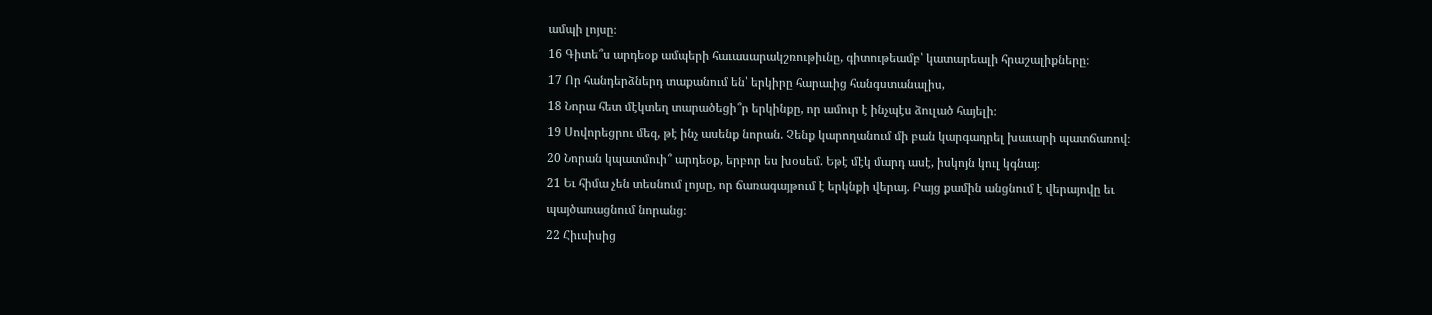ամպի լոյսը։
16 Գիտե՞ս արդեօք ամպերի հաւասարակշռութիւնը, գիտութեամբ՝ կատարեալի հրաշալիքները։
17 Որ հանդերձներդ տաքանում են՝ երկիրը հարաւից հանգստանալիս,
18 Նորա հետ մէկտեղ տարածեցի՞ր երկինքը, որ ամուր է ինչպէս ձուլած հայելի։
19 Սովորեցրու մեզ, թէ ինչ ասենք նորան. Չենք կարողանում մի բան կարգադրել խաւարի պատճառով։
20 Նորան կպատմուի՞ արդեօք, երբոր ես խօսեմ. Եթէ մէկ մարդ ասէ, իսկոյն կուլ կգնայ։
21 Եւ հիմա չեն տեսնում լոյսը, որ ճառագայթում է երկնքի վերայ. Բայց քամին անցնում է վերայովը եւ պայծառացնում նորանց։
22 Հիւսիսից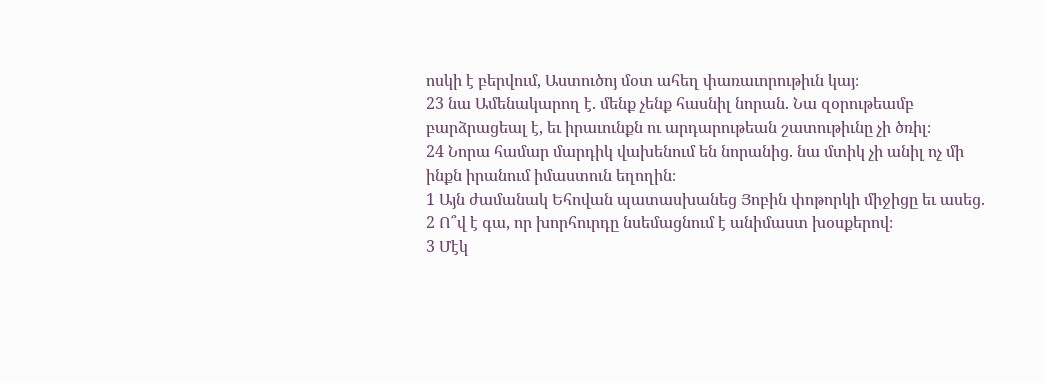ոսկի է բերվում, Աստուծոյ մօտ ահեղ փառաւորութիւն կայ։
23 նա Ամենակարող է. մենք չենք հասնիլ նորան. Նա զօրութեամբ բարձրացեալ է, եւ իրաւունքն ու արդարութեան շատութիւնը չի ծռիլ։
24 Նորա համար մարդիկ վախենում են նորանից. նա մտիկ չի անիլ ոչ մի ինքն իրանում իմաստուն եղողին։
1 Այն ժամանակ Եհովան պատասխանեց Յոբին փոթորկի միջիցը եւ ասեց.
2 Ո՞վ է գա, որ խորհուրդը նսեմացնում է անիմաստ խօսքերով։
3 Մէկ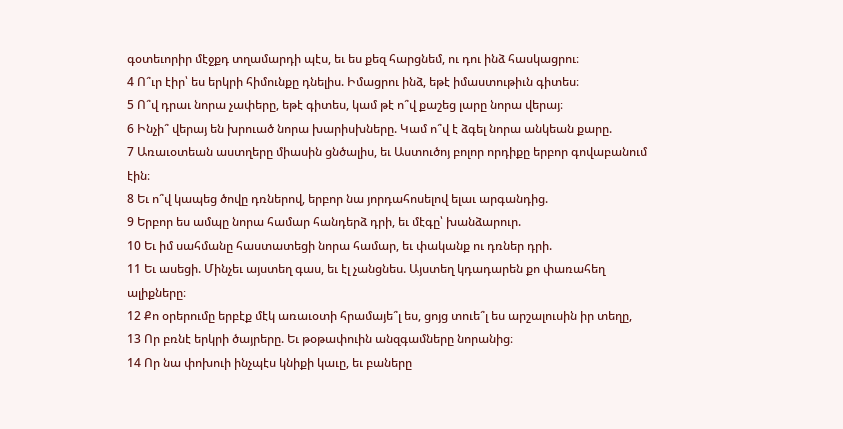գօտեւորիր մէջքդ տղամարդի պէս, եւ ես քեզ հարցնեմ, ու դու ինձ հասկացրու։
4 Ո՞ւր էիր՝ ես երկրի հիմունքը դնելիս. Իմացրու ինձ, եթէ իմաստութիւն գիտես։
5 Ո՞վ դրաւ նորա չափերը, եթէ գիտես, կամ թէ ո՞վ քաշեց լարը նորա վերայ։
6 Ինչի՞ վերայ են խրուած նորա խարիսխները. Կամ ո՞վ է ձգել նորա անկեան քարը.
7 Առաւօտեան աստղերը միասին ցնծալիս, եւ Աստուծոյ բոլոր որդիքը երբոր գովաբանում էին։
8 Եւ ո՞վ կապեց ծովը դռներով, երբոր նա յորդահոսելով ելաւ արգանդից.
9 Երբոր ես ամպը նորա համար հանդերձ դրի, եւ մէգը՝ խանձարուր.
10 Եւ իմ սահմանը հաստատեցի նորա համար, եւ փականք ու դռներ դրի.
11 Եւ ասեցի. Մինչեւ այստեղ գաս, եւ էլ չանցնես. Այստեղ կդադարեն քո փառահեղ ալիքները։
12 Քո օրերումը երբէք մէկ առաւօտի հրամայե՞լ ես, ցոյց տուե՞լ ես արշալուսին իր տեղը,
13 Որ բռնէ երկրի ծայրերը. Եւ թօթափուին անզգամները նորանից։
14 Որ նա փոխուի ինչպէս կնիքի կաւը, եւ բաները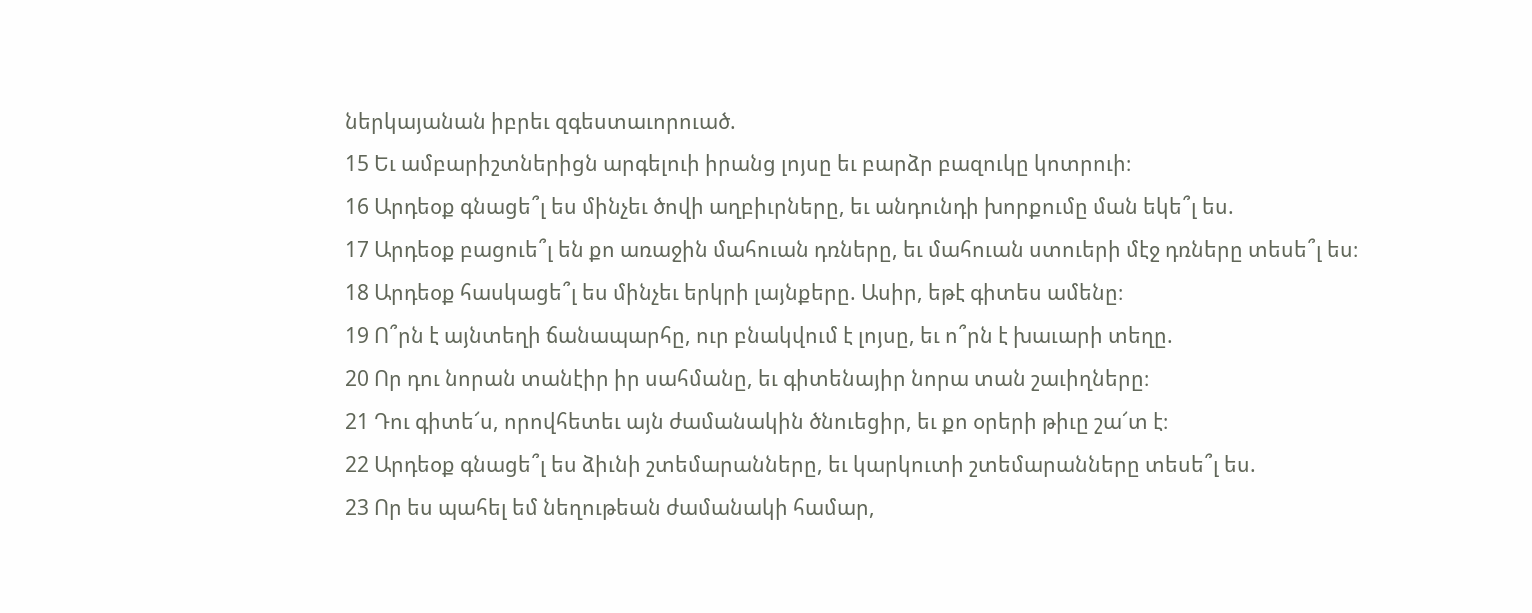ներկայանան իբրեւ զգեստաւորուած.
15 Եւ ամբարիշտներիցն արգելուի իրանց լոյսը եւ բարձր բազուկը կոտրուի։
16 Արդեօք գնացե՞լ ես մինչեւ ծովի աղբիւրները, եւ անդունդի խորքումը ման եկե՞լ ես.
17 Արդեօք բացուե՞լ են քո առաջին մահուան դռները, եւ մահուան ստուերի մէջ դռները տեսե՞լ ես։
18 Արդեօք հասկացե՞լ ես մինչեւ երկրի լայնքերը. Ասիր, եթէ գիտես ամենը։
19 Ո՞րն է այնտեղի ճանապարհը, ուր բնակվում է լոյսը, եւ ո՞րն է խաւարի տեղը.
20 Որ դու նորան տանէիր իր սահմանը, եւ գիտենայիր նորա տան շաւիղները։
21 Դու գիտե՜ս, որովհետեւ այն ժամանակին ծնուեցիր, եւ քո օրերի թիւը շա՜տ է։
22 Արդեօք գնացե՞լ ես ձիւնի շտեմարանները, եւ կարկուտի շտեմարանները տեսե՞լ ես.
23 Որ ես պահել եմ նեղութեան ժամանակի համար,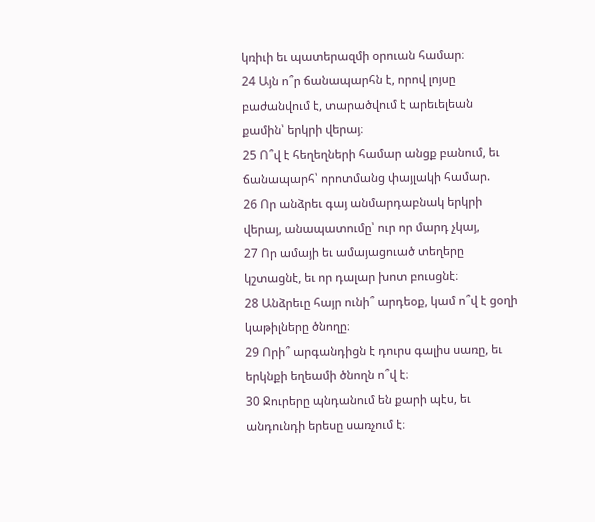կռիւի եւ պատերազմի օրուան համար։
24 Այն ո՞ր ճանապարհն է, որով լոյսը բաժանվում է, տարածվում է արեւելեան քամին՝ երկրի վերայ։
25 Ո՞վ է հեղեղների համար անցք բանում, եւ ճանապարհ՝ որոտմանց փայլակի համար.
26 Որ անձրեւ գայ անմարդաբնակ երկրի վերայ, անապատումը՝ ուր որ մարդ չկայ,
27 Որ ամայի եւ ամայացուած տեղերը կշտացնէ, եւ որ դալար խոտ բուսցնէ։
28 Անձրեւը հայր ունի՞ արդեօք, կամ ո՞վ է ցօղի կաթիլները ծնողը։
29 Որի՞ արգանդիցն է դուրս գալիս սառը, եւ երկնքի եղեամի ծնողն ո՞վ է։
30 Ջուրերը պնդանում են քարի պէս, եւ անդունդի երեսը սառչում է։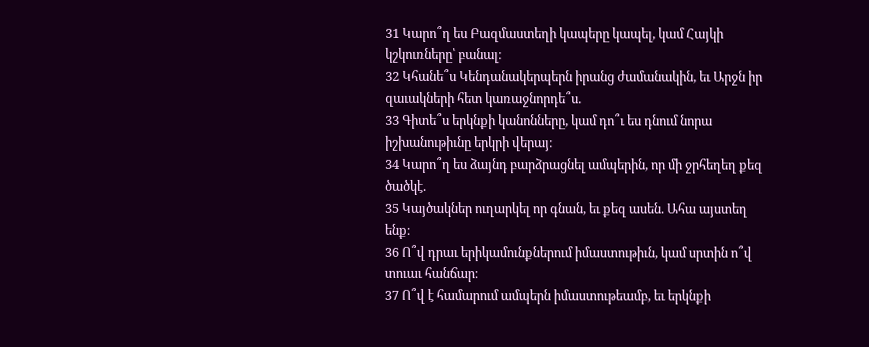31 Կարո՞ղ ես Բազմաստեղի կապերը կապել, կամ Հայկի կշկուռները՝ բանալ։
32 Կհանե՞ս Կենդանակերպերն իրանց ժամանակին, եւ Արջն իր զաւակների հետ կառաջնորդե՞ս.
33 Գիտե՞ս երկնքի կանոնները, կամ դո՞ւ ես դնում նորա իշխանութիւնը երկրի վերայ։
34 Կարո՞ղ ես ձայնդ բարձրացնել ամպերին, որ մի ջրհեղեղ քեզ ծածկէ.
35 Կայծակներ ուղարկել որ գնան, եւ քեզ ասեն. Ահա այստեղ ենք։
36 Ո՞վ դրաւ երիկամունքներում իմաստութիւն, կամ սրտին ո՞վ տուաւ հանճար։
37 Ո՞վ է համարում ամպերն իմաստութեամբ, եւ երկնքի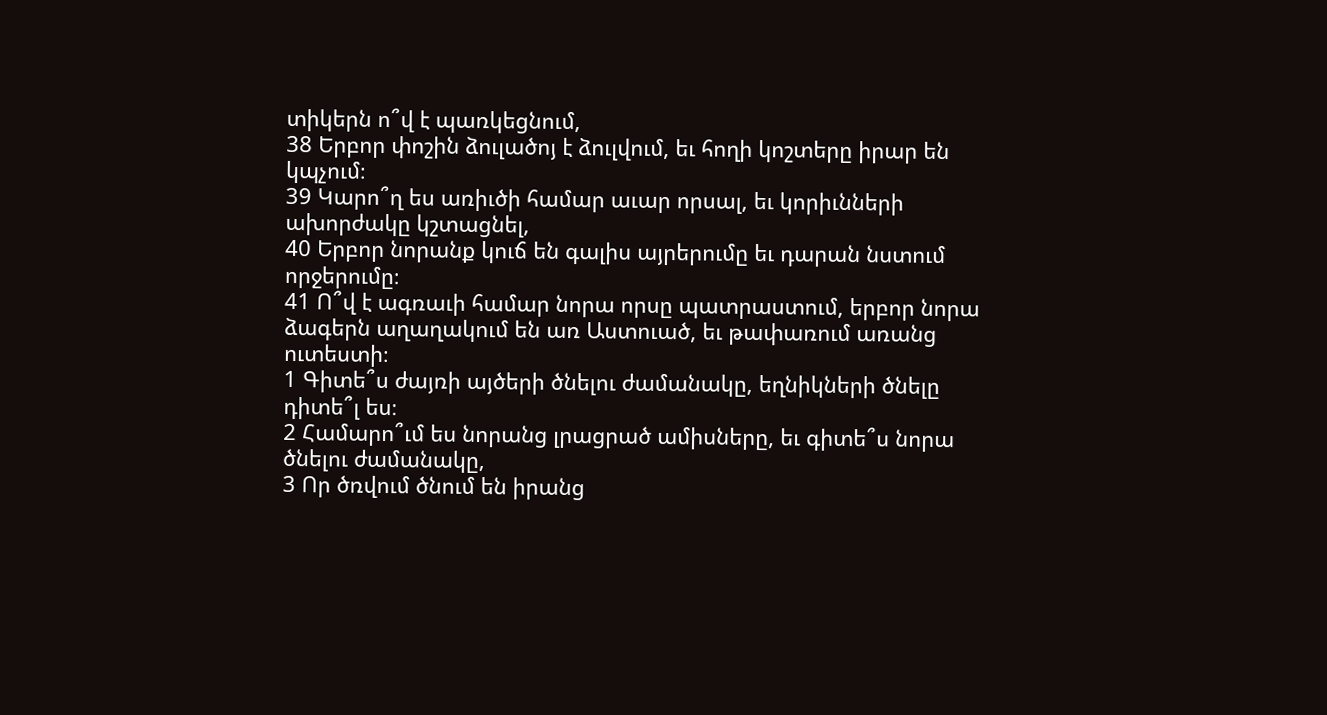տիկերն ո՞վ է պառկեցնում,
38 Երբոր փոշին ձուլածոյ է ձուլվում, եւ հողի կոշտերը իրար են կպչում։
39 Կարո՞ղ ես առիւծի համար աւար որսալ, եւ կորիւնների ախորժակը կշտացնել,
40 Երբոր նորանք կուճ են գալիս այրերումը եւ դարան նստում որջերումը։
41 Ո՞վ է ագռաւի համար նորա որսը պատրաստում, երբոր նորա ձագերն աղաղակում են առ Աստուած, եւ թափառում առանց ուտեստի։
1 Գիտե՞ս ժայռի այծերի ծնելու ժամանակը, եղնիկների ծնելը դիտե՞լ ես։
2 Համարո՞ւմ ես նորանց լրացրած ամիսները, եւ գիտե՞ս նորա ծնելու ժամանակը,
3 Որ ծռվում ծնում են իրանց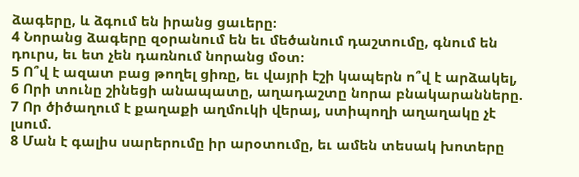ձագերը, և ձգում են իրանց ցաւերը։
4 Նորանց ձագերը զօրանում են եւ մեծանում դաշտումը, գնում են դուրս, եւ ետ չեն դառնում նորանց մօտ։
5 Ո՞վ է ազատ բաց թողել ցիռը, եւ վայրի էշի կապերն ո՞վ է արձակել,
6 Որի տունը շինեցի անապատը, աղադաշտը նորա բնակարանները.
7 Որ ծիծաղում է քաղաքի աղմուկի վերայ, ստիպողի աղաղակը չէ լսում.
8 Ման է գալիս սարերումը իր արօտումը, եւ ամեն տեսակ խոտերը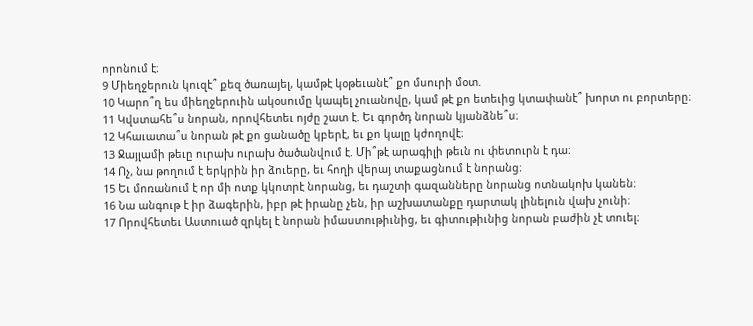որոնում է։
9 Միեղջերուն կուզէ՞ քեզ ծառայել, կամթէ կօթեւանէ՞ քո մսուրի մօտ.
10 Կարո՞ղ ես միեղջերուին ակօսումը կապել չուանովը, կամ թէ քո ետեւից կտափանէ՞ խորտ ու բորտերը։
11 Կվստահե՞ս նորան, որովհետեւ ոյժը շատ է. Եւ գործդ նորան կյանձնե՞ս։
12 Կհաւատա՞ս նորան թէ քո ցանածը կբերէ, եւ քո կալը կժողովէ։
13 Ջայլամի թեւը ուրախ ուրախ ծածանվում է. Մի՞թէ արագիլի թեւն ու փետուրն է դա։
14 Ոչ, նա թողում է երկրին իր ձուերը, եւ հողի վերայ տաքացնում է նորանց։
15 Եւ մոռանում է որ մի ոտք կկոտրէ նորանց, եւ դաշտի գազանները նորանց ոտնակոխ կանեն։
16 Նա անգութ է իր ձագերին, իբր թէ իրանը չեն, իր աշխատանքը դարտակ լինելուն վախ չունի։
17 Որովհետեւ Աստուած զրկել է նորան իմաստութիւնից, եւ գիտութիւնից նորան բաժին չէ տուել։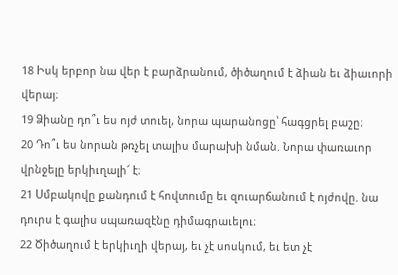18 Իսկ երբոր նա վեր է բարձրանում, ծիծաղում է ձիան եւ ձիաւորի վերայ։
19 Ձիանը դո՞ւ ես ոյժ տուել, նորա պարանոցը՝ հագցրել բաշը։
20 Դո՞ւ ես նորան թռչել տալիս մարախի նման. Նորա փառաւոր վրնջելը երկիւղալի՜ է։
21 Սմբակովը քանդում է հովտումը եւ զուարճանում է ոյժովը. նա դուրս է գալիս սպառազէնը դիմագրաւելու։
22 Ծիծաղում է երկիւղի վերայ, եւ չէ սոսկում, եւ ետ չէ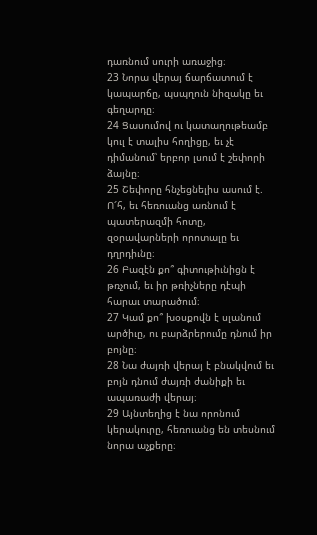դառնում սուրի առաջից։
23 Նորա վերայ ճարճատում է կապարճը, պսպղուն նիզակը եւ գեղարդը։
24 Ցասումով ու կատաղութեամբ կուլ է տալիս հողիցը, եւ չէ դիմանում՝ երբոր լսում է շեփորի ձայնը։
25 Շեփորը հնչեցնելիս ասում է. Ո՜հ, եւ հեռուանց առնում է պատերազմի հոտը, զօրավարների որոտալը եւ դղրդիւնը։
26 Բազէն քո՞ գիտութիւնիցն է թռչում, եւ իր թռիչները դէպի հարաւ տարածում։
27 Կամ քո՞ խօսքովն է սլանում արծիւը, ու բարձրերումը դնում իր բոյնը։
28 Նա ժայռի վերայ է բնակվում եւ բոյն դնում ժայռի ժանիքի եւ ապառաժի վերայ։
29 Այնտեղից է նա որոնում կերակուրը, հեռուանց են տեսնում նորա աչքերը։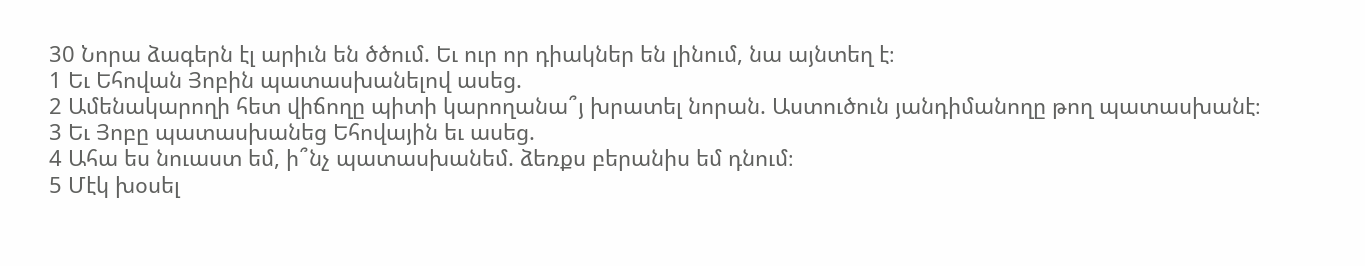30 Նորա ձագերն էլ արիւն են ծծում. Եւ ուր որ դիակներ են լինում, նա այնտեղ է։
1 Եւ Եհովան Յոբին պատասխանելով ասեց.
2 Ամենակարողի հետ վիճողը պիտի կարողանա՞յ խրատել նորան. Աստուծուն յանդիմանողը թող պատասխանէ։
3 Եւ Յոբը պատասխանեց Եհովային եւ ասեց.
4 Ահա ես նուաստ եմ, ի՞նչ պատասխանեմ. ձեռքս բերանիս եմ դնում։
5 Մէկ խօսել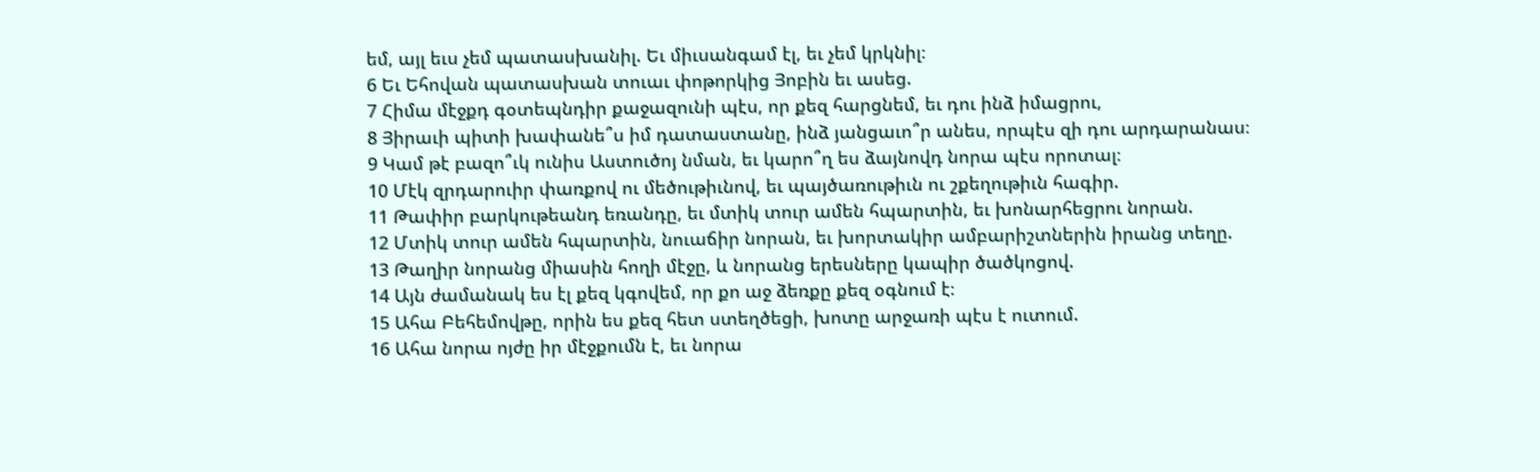եմ, այլ եւս չեմ պատասխանիլ. Եւ միւսանգամ էլ, եւ չեմ կրկնիլ։
6 Եւ Եհովան պատասխան տուաւ փոթորկից Յոբին եւ ասեց.
7 Հիմա մէջքդ գօտեպնդիր քաջազունի պէս, որ քեզ հարցնեմ, եւ դու ինձ իմացրու,
8 Յիրաւի պիտի խափանե՞ս իմ դատաստանը, ինձ յանցաւո՞ր անես, որպէս զի դու արդարանաս։
9 Կամ թէ բազո՞ւկ ունիս Աստուծոյ նման, եւ կարո՞ղ ես ձայնովդ նորա պէս որոտալ։
10 Մէկ զրդարուիր փառքով ու մեծութիւնով, եւ պայծառութիւն ու շքեղութիւն հագիր.
11 Թափիր բարկութեանդ եռանդը, եւ մտիկ տուր ամեն հպարտին, եւ խոնարհեցրու նորան.
12 Մտիկ տուր ամեն հպարտին, նուաճիր նորան, եւ խորտակիր ամբարիշտներին իրանց տեղը.
13 Թաղիր նորանց միասին հողի մէջը, և նորանց երեսները կապիր ծածկոցով.
14 Այն ժամանակ ես էլ քեզ կգովեմ, որ քո աջ ձեռքը քեզ օգնում է։
15 Ահա Բեհեմովթը, որին ես քեզ հետ ստեղծեցի, խոտը արջառի պէս է ուտում.
16 Ահա նորա ոյժը իր մէջքումն է, եւ նորա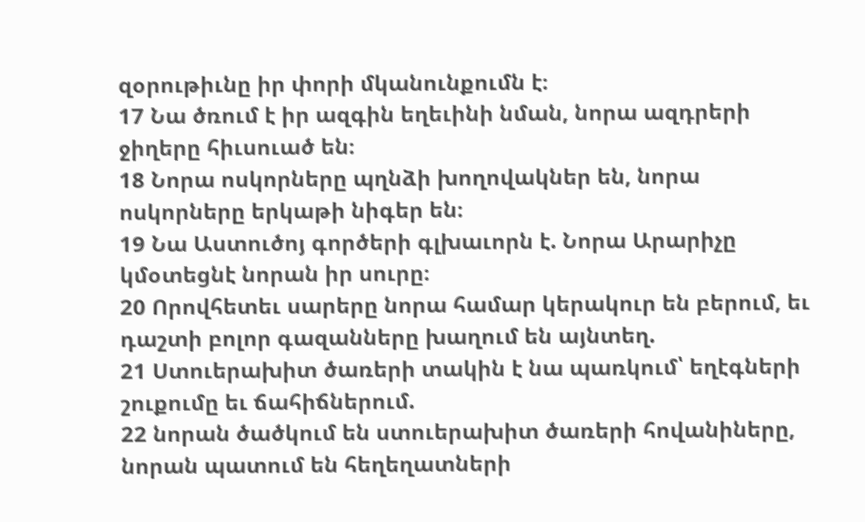զօրութիւնը իր փորի մկանունքումն է։
17 Նա ծռում է իր ազգին եղեւինի նման, նորա ազդրերի ջիղերը հիւսուած են։
18 Նորա ոսկորները պղնձի խողովակներ են, նորա ոսկորները երկաթի նիգեր են։
19 Նա Աստուծոյ գործերի գլխաւորն է. Նորա Արարիչը կմօտեցնէ նորան իր սուրը։
20 Որովհետեւ սարերը նորա համար կերակուր են բերում, եւ դաշտի բոլոր գազանները խաղում են այնտեղ.
21 Ստուերախիտ ծառերի տակին է նա պառկում՝ եղէգների շուքումը եւ ճահիճներում.
22 նորան ծածկում են ստուերախիտ ծառերի հովանիները, նորան պատում են հեղեղատների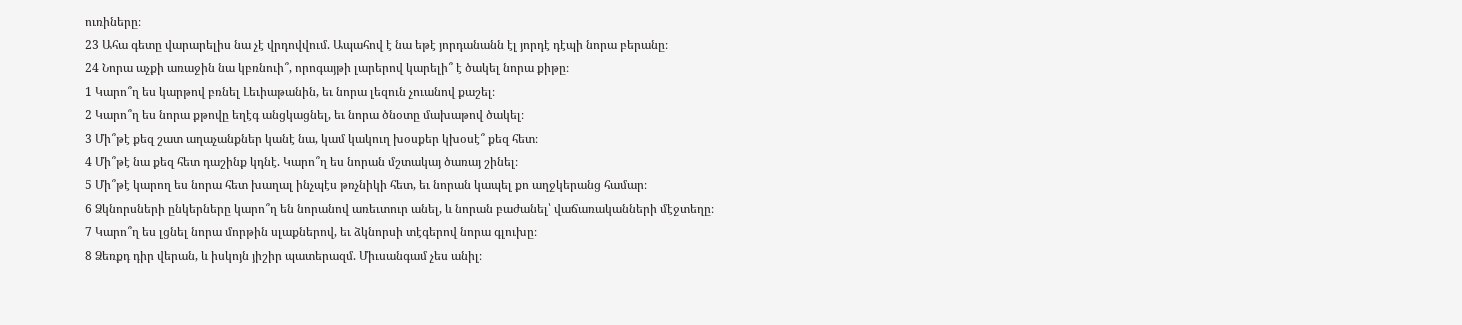ուռիները։
23 Ահա գետը վարարելիս նա չէ վրդովվում. Ապահով է նա եթէ յորդանանն էլ յորդէ դէպի նորա բերանը։
24 Նորա աչքի առաջին նա կբռնուի՞, որոգայթի լարերով կարելի՞ է ծակել նորա քիթը։
1 Կարո՞ղ ես կարթով բռնել Լեւիաթանին, եւ նորա լեզուն չուանով քաշել։
2 Կարո՞ղ ես նորա քթովը եղէգ անցկացնել, եւ նորա ծնօտը մախաթով ծակել։
3 Մի՞թէ քեզ շատ աղաչանքներ կանէ նա, կամ կակուղ խօսքեր կխօսէ՞ քեզ հետ։
4 Մի՞թէ նա քեզ հետ դաշինք կդնէ. Կարո՞ղ ես նորան մշտակայ ծառայ շինել։
5 Մի՞թէ կարող ես նորա հետ խաղալ ինչպէս թռչնիկի հետ, եւ նորան կապել քո աղջկերանց համար։
6 Ձկնորսների ընկերները կարո՞ղ են նորանով առեւտուր անել, և նորան բաժանել՝ վաճառականների մէջտեղը։
7 Կարո՞ղ ես լցնել նորա մորթին սլաքներով, եւ ձկնորսի տէգերով նորա գլուխը։
8 Ձեռքդ դիր վերան, և իսկոյն յիշիր պատերազմ. Միւսանգամ չես անիլ։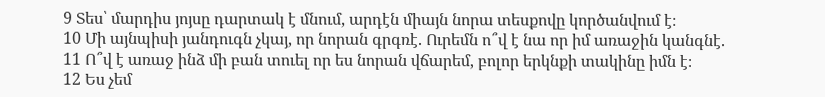9 Տես՝ մարդիս յոյսը դարտակ է մնում, արդէն միայն նորա տեսքովը կործանվում է։
10 Մի այնպիսի յանդուգն չկայ, որ նորան գրգռէ. Ուրեմն ո՞վ է նա որ իմ առաջին կանգնէ.
11 Ո՞վ է առաջ ինձ մի բան տուել որ ես նորան վճարեմ, բոլոր երկնքի տակինը իմն է։
12 Ես չեմ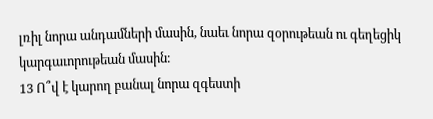լռիլ նորա անդամների մասին, նաեւ նորա զօրութեան ու գեղեցիկ կարգաւորութեան մասին։
13 Ո՞վ է կարող բանալ նորա զգեստի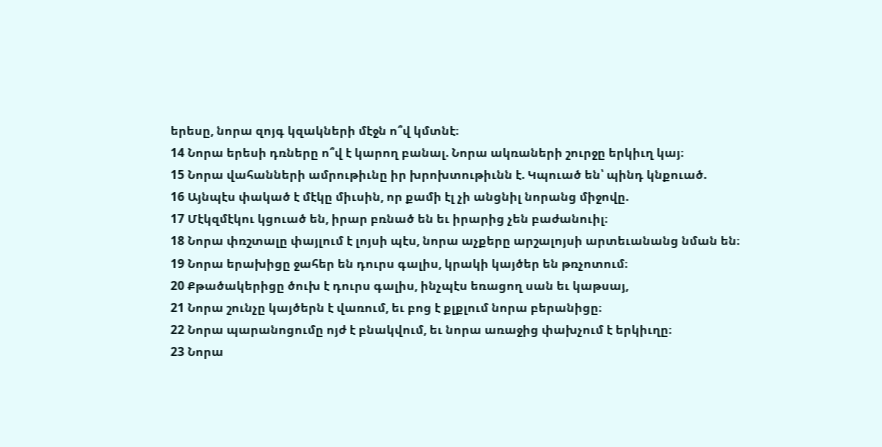երեսը, նորա զոյգ կզակների մէջն ո՞վ կմտնէ։
14 Նորա երեսի դռները ո՞վ է կարող բանալ. Նորա ակռաների շուրջը երկիւղ կայ։
15 Նորա վահանների ամրութիւնը իր խրոխտութիւնն է. Կպուած են՝ պինդ կնքուած.
16 Այնպէս փակած է մէկը միւսին, որ քամի էլ չի անցնիլ նորանց միջովը.
17 Մէկզմէկու կցուած են, իրար բռնած են եւ իրարից չեն բաժանուիլ։
18 Նորա փռշտալը փայլում է լոյսի պէս, նորա աչքերը արշալոյսի արտեւանանց նման են։
19 Նորա երախիցը ջահեր են դուրս գալիս, կրակի կայծեր են թռչոտում։
20 Քթածակերիցը ծուխ է դուրս գալիս, ինչպէս եռացող սան եւ կաթսայ,
21 Նորա շունչը կայծերն է վառում, եւ բոց է քլքլում նորա բերանիցը։
22 Նորա պարանոցումը ոյժ է բնակվում, եւ նորա առաջից փախչում է երկիւղը։
23 Նորա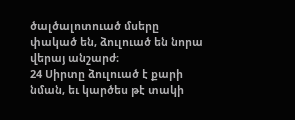ծալծալոտուած մսերը փակած են, ձուլուած են նորա վերայ անշարժ։
24 Սիրտը ձուլուած է քարի նման, եւ կարծես թէ տակի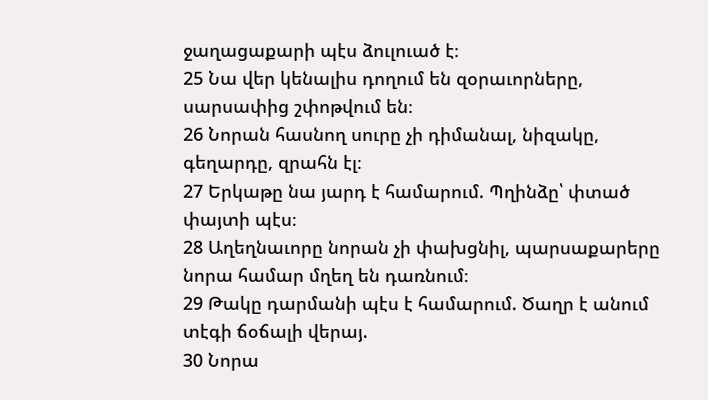ջաղացաքարի պէս ձուլուած է։
25 Նա վեր կենալիս դողում են զօրաւորները, սարսափից շփոթվում են։
26 Նորան հասնող սուրը չի դիմանալ, նիզակը, գեղարդը, զրահն էլ։
27 Երկաթը նա յարդ է համարում. Պղինձը՝ փտած փայտի պէս։
28 Աղեղնաւորը նորան չի փախցնիլ, պարսաքարերը նորա համար մղեղ են դառնում։
29 Թակը դարմանի պէս է համարում. Ծաղր է անում տէգի ճօճալի վերայ.
30 Նորա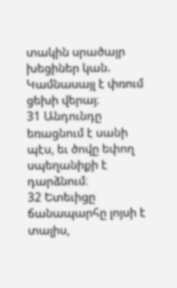տակին սրածայր խեցիներ կան. Կամնասայլ է փռում ցեխի վերայ։
31 Անդունդը եռացնում է սանի պէս, եւ ծովը եփող սպեղանիքի է դարձնում։
32 Ետեւիցը ճանապարհը լոյսի է տալիս,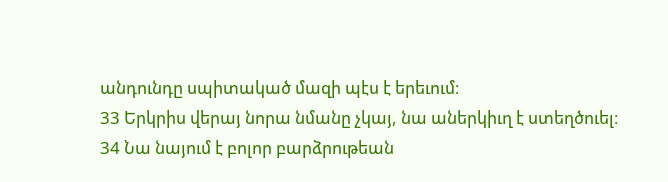անդունդը սպիտակած մազի պէս է երեւում։
33 Երկրիս վերայ նորա նմանը չկայ, նա աներկիւղ է ստեղծուել։
34 Նա նայում է բոլոր բարձրութեան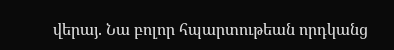վերայ. Նա բոլոր հպարտութեան որդկանց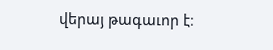վերայ թագաւոր է։